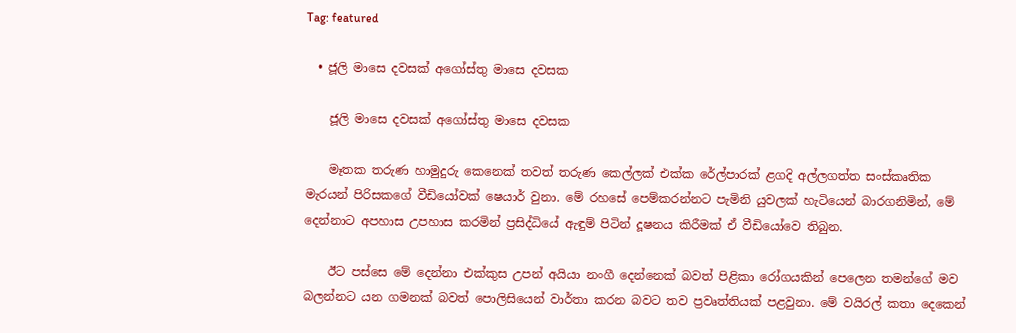Tag: featured

  • ජූලි මාසෙ දවසක් අගෝස්තු මාසෙ දවසක

    ජූලි මාසෙ දවසක් අගෝස්තු මාසෙ දවසක

    මෑතක තරුණ හාමුදුරු කෙනෙක් තවත් තරුණ කෙල්ලක් එක්ක රේල්පාරක් ළගදි අල්ලගත්ත සංස්කෘතික මැරයන් පිරිසකගේ වීඩියෝවක් ෂෙයාර් වුනා. මේ රහසේ පෙම්කරන්නට පැමිනි යුවලක් හැටියෙන් බාරගනිමින්, මේ දෙන්නාට අපහාස උපහාස කරමින් ප්‍රසිද්ධියේ ඇඳුම් පිටින් දූෂනය කිරීමක් ඒ වීඩියෝවෙ තිබුන.

    ඊට පස්සෙ මේ දෙන්නා එක්කුස උපන් අයියා නංගී දෙන්නෙක් බවත් පිළිකා රෝගයකින් පෙලෙන තමන්ගේ මව බලන්නට යන ගමනක් බවත් පොලිසියෙන් වාර්තා කරන බවට තව ප්‍රවෘත්තියක් පළවුනා. මේ වයිරල් කතා දෙකෙන්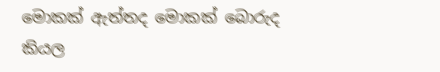මොකක් ඇත්තද මොකක් බොරුද කියල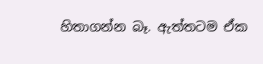හිතාගන්න බෑ. ඇත්තටම ඒක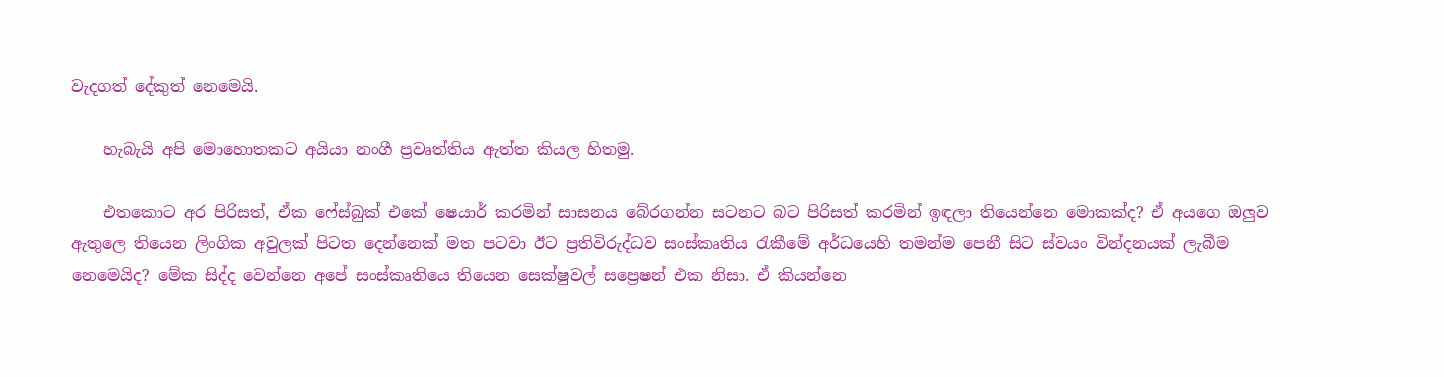වැදගත් දේකුත් නෙමෙයි.

    හැබැයි අපි මොහොතකට අයියා නංගී ප්‍රවෘත්තිය ඇත්ත කියල හිතමු.

    එතකොට අර පිරිසත්, ඒක ෆේස්බුක් එකේ ෂෙයාර් කරමින් සාසනය බේරගන්න සටනට බට පිරිසත් කරමින් ඉඳලා තියෙන්නෙ මොකක්ද? ඒ අයගෙ ඔලුව ඇතුලෙ තියෙන ලිංගික අවුලක් පිටත දෙන්නෙක් මත පටවා ඊට ප්‍රතිවිරුද්ධව සංස්කෘතිය රැකීමේ අර්ධයෙහි තමන්ම පෙනී සිට ස්වයං වින්දනයක් ලැබීම නෙමෙයිද? මේක සිද්ද වෙන්නෙ අපේ සංස්කෘතියෙ තියෙන සෙක්ෂුවල් සප්‍රෙෂන් එක නිසා. ඒ කියන්නෙ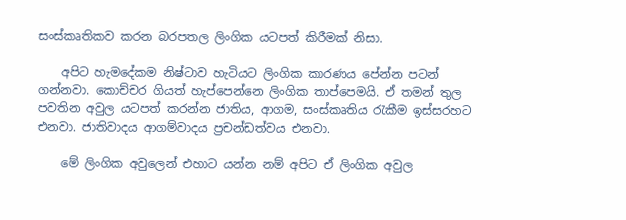සංස්කෘතිකව කරන බරපතල ලිංගික යටපත් කිරීමක් නිසා.

    අපිට හැමදේකම නිෂ්ටාව හැටියට ලිංගික කාරණය පේන්න පටන් ගන්නවා. කොච්චර ගියත් හැප්පෙන්නෙ ලිංගික තාප්පෙමයි. ඒ තමන් තුල පවතින අවුල යටපත් කරන්න ජාතිය, ආගම, සංස්කෘතිය රැකීම ඉස්සරහට එනවා. ජාතිවාදය ආගම්වාදය ප්‍රචන්ඩත්වය එනවා.

    මේ ලිංගික අවුලෙන් එහාට යන්න නම් අපිට ඒ ලිංගික අවුල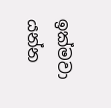ඉක්මවා යන්න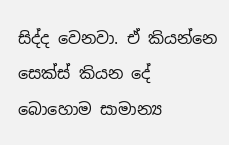සිද්ද වෙනවා. ඒ කියන්නෙ සෙක්ස් කියන දේ බොහොම සාමාන්‍ය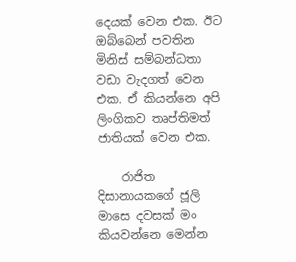දෙයක් වෙන එක. ඊට ඔබ්බෙන් පවතින මිනිස් සම්බන්ධතා වඩා වැදගත් වෙන එක. ඒ කියන්නෙ අපි ලිංගිකව තෘප්තිමත් ජාතියක් වෙන එක.

    රාජිත දිසානායක‍ගේ ජූලි මාසෙ දවසක් මං කියවන්නෙ මෙන්න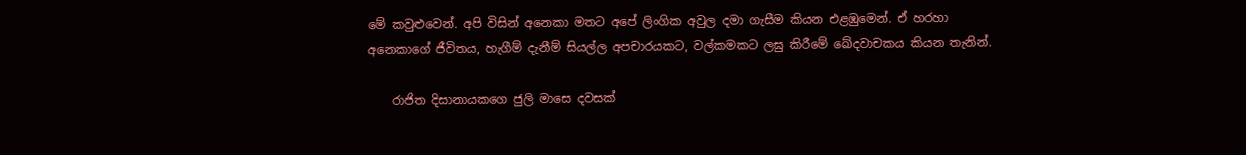මේ කවුළුවෙන්. අපි විසින් අනෙකා මතට අපේ ලිංගික අවුල දමා ගැසීම කියන එළඹුමෙන්. ඒ හරහා අනෙකාගේ ජීවිතය, හැගීම් දැනීම් සියල්ල අපචාරයකට, වල්කමකට ලඝු කිරීමේ ඛේදවාචකය කියන තැනින්.

    රාජිත දිසානායකගෙ ජුලි මා‍සෙ දවසක්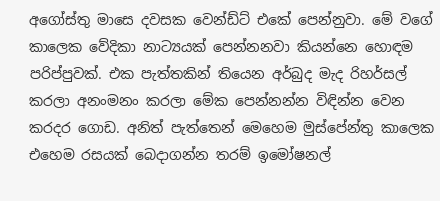අගෝස්තු මාසෙ දවසක වෙන්ඩ්ට් එකේ පෙන්නුවා. මේ වගේ කාලෙක වේදිකා නාට්‍යයක් පෙන්නනවා කියන්නෙ හොඳම පරිප්පුවක්. එක පැත්තකින් තියෙන අර්බුද මැද රිහර්සල් කරලා අනංමනං කරලා මේක පෙන්නන්න විඳින්න වෙන කරදර ගොඩ. අනිත් පැත්තෙන් මෙහෙම මුස්පේන්තු කාලෙක එහෙම රසයක් බෙදාගන්න තරම් ඉමෝෂනල්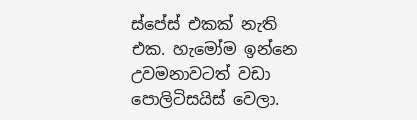ස්පේස් එකක් නැති එක. හැමෝම ඉන්නෙ උවමනාවටත් වඩා පොලිටිසයිස් වෙලා.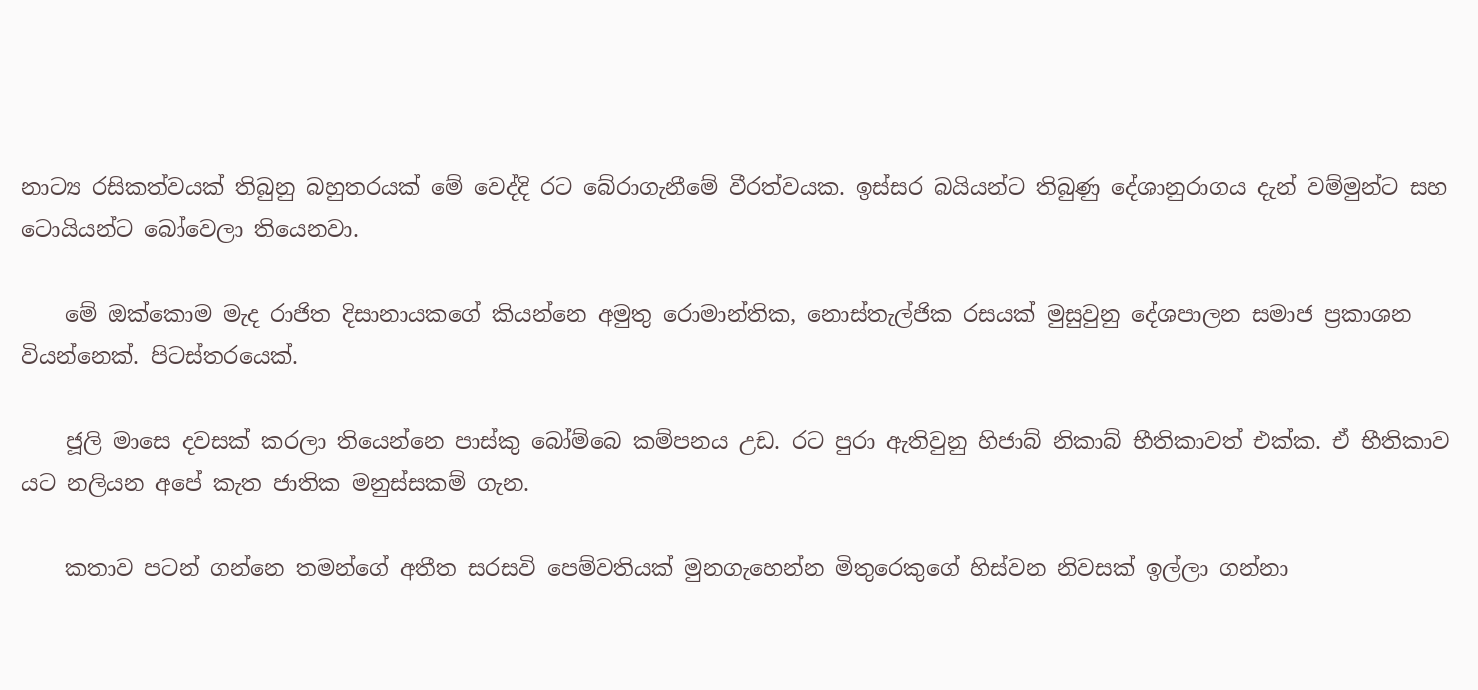නාට්‍ය රසිකත්වයක් තිබුනු බහුතරයක් මේ වෙද්දි රට බේරාගැනීමේ වීරත්වයක. ඉස්සර බයියන්ට තිබුණු දේශානුරාගය දැන් වම්මුන්ට සහ ටොයියන්ට බෝවෙලා තියෙනවා.

    මේ ඔක්කොම මැද රාජිත දිසානායකගේ කියන්නෙ අමුතු රොමාන්තික, නොස්තැල්ජික රසයක් මුසුවුනු දේශපාලන සමාජ ප්‍රකාශන වියන්නෙක්. පිටස්තරයෙක්.

    ජූලි මාසෙ දවසක් කරලා තියෙන්නෙ පාස්කු බෝම්බෙ කම්පනය උඩ. රට පු‍රා ඇතිවුනු හිජාබ් නිකාබ් භීතිකාවත් එක්ක. ඒ භීතිකාව යට නලියන අපේ කැත ජාතික මනුස්සකම් ගැන.

    කතාව පටන් ගන්නෙ තමන්ගේ අතීත සරසවි පෙම්වතියක් මුනගැහෙන්න මිතුරෙකුගේ හිස්වන නිවසක් ඉල්ලා ගන්නා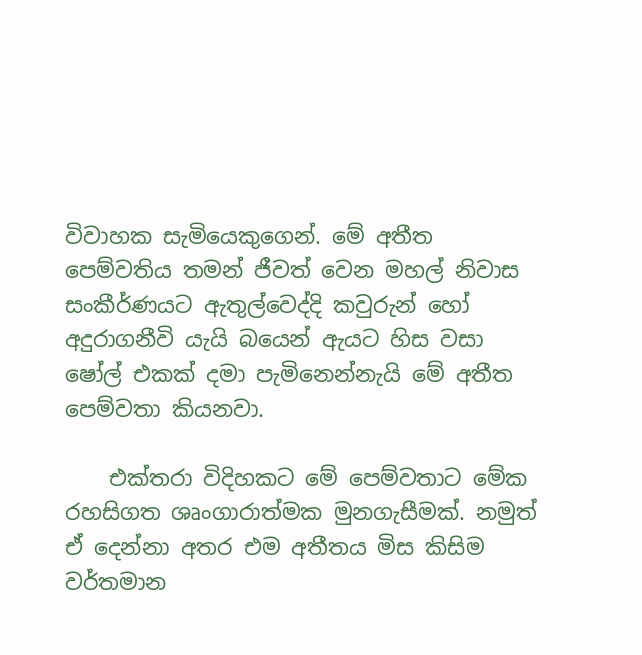විවාහක සැමියෙකුගෙන්. මේ අතීත පෙම්වතිය තමන් ජීවත් වෙන මහල් නිවාස සංකීර්ණයට ඇතුල්වෙද්දි කවුරුන් හෝ අදුරාගනීවි යැයි බයෙන් ඇයට හිස වසා ෂෝල් එකක් දමා පැමිනෙන්නැයි මේ අතීත පෙම්වතා කියනවා.

    එක්තරා විදිහකට මේ පෙම්වතාට මේක රහසිගත ශෘංගාරාත්මක මුනගැසීමක්. නමුත් ඒ දෙන්නා අතර එම අතීතය මිස කිසිම වර්තමාන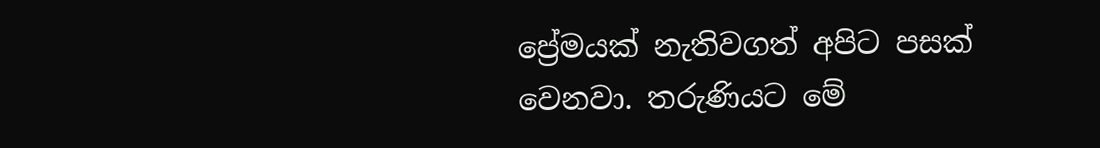ප්‍රේමයක් නැතිවගත් අපිට පසක් වෙනවා. තරුණියට මේ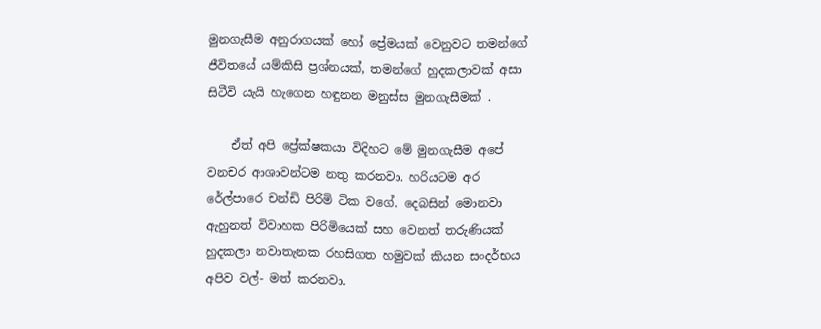මුනගැසීම අනුරාගයක් හෝ ප්‍රේමයක් වෙනුවට තමන්ගේ ජීවිතයේ යම්කිසි ප්‍රශ්නයක්, තමන්ගේ හුදකලාවක් අසා සිටීවි යැයි හැගෙන හඳුනන මනුස්ස මුනගැසීමක් .

    ඒත් අපි ප්‍රේක්ෂකයා විදිහට මේ මුනගැසීම අපේ වනචර ආශාවන්ටම නතු කරනවා. හරියටම අර රේල්පාරෙ චන්ඩි පිරිමි ටික වගේ. දෙබසින් මොනවා ඇහුනත් විවාහක පිරිමියෙක් සහ වෙනත් තරුණියක් හුදකලා නවාතැනක රහසිගත හමුවක් කියන සංදර්භය අපිව වල්- මත් කරනවා.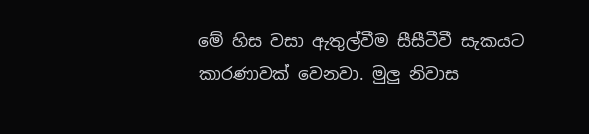මේ හිස වසා ඇතුල්වීම සීසීටීවී සැකයට කාරණාවක් වෙනවා. මුලු නිවාස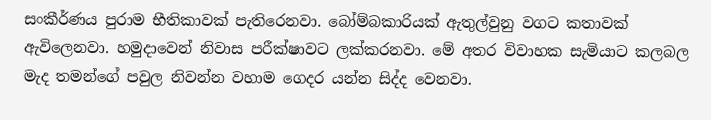සංකීර්ණය පුරාම භීතිකාවක් පැතිරෙනවා. බෝම්බකාරියක් ඇතුල්වුනු වගට කතාවක් ඇවිලෙනවා. හමුදාවෙන් නිවාස පරීක්ෂාවට ලක්කරනවා. මේ අතර විවාහක සැමියාට කලබල මැද තමන්ගේ පවුල නිවන්න වහාම ගෙදර යන්න සිද්ද වෙනවා.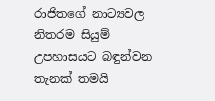රාජිතගේ නාට්‍යවල නිතරම සියුම් උපහාසයට බඳුන්වන තැනක් තමයි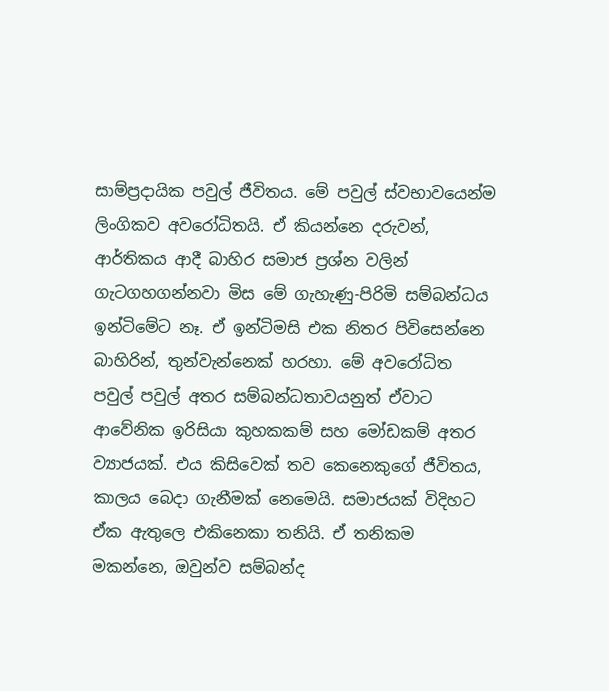සාම්ප්‍රදායික පවුල් ජීවිතය. මේ පවුල් ස්වභාවයෙන්ම ලිංගිකව අව‍රෝධිතයි. ඒ කියන්නෙ දරුවන්, ආර්තිකය ආදී බාහිර සමාජ ප්‍රශ්න වලින් ගැටගහගන්නවා මිස මේ ගැහැණු-පිරිමි සම්බන්ධය ඉන්ටිමේට නෑ. ඒ ඉන්ටිමසි එක නිතර පිවිසෙන්නෙ බාහිරින්, තුන්වැන්නෙක් හරහා. මේ අවරෝධිත පවුල් පවුල් අතර සම්බන්ධතාවයනුත් ඒවාට ආවේනික ඉරිසියා කුහකකම් සහ මෝඩකම් අතර ව්‍යාජයක්. එය කිසිවෙක් තව කෙනෙකුගේ ජීවිතය, කාලය බෙදා ගැනීමක් නෙමෙයි. සමාජයක් විදිහට ඒක ඇතුලෙ එකිනෙකා තනියි. ඒ තනිකම මකන්නෙ, ඔවුන්ව සම්බන්ද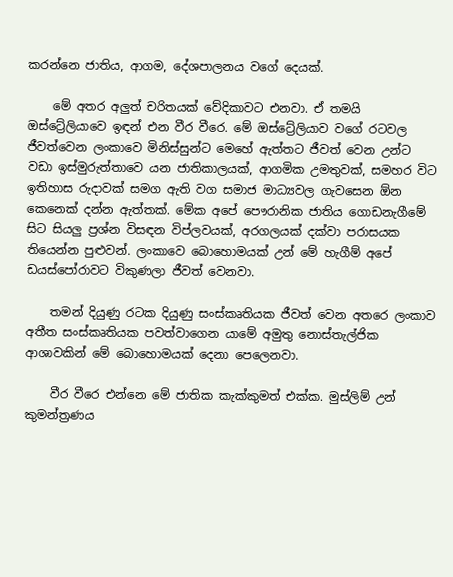කරන්නෙ ජාතිය, ආගම, දේශපාලනය වගේ දෙයක්.

    මේ අතර අලුත් චරිතයක් වේදිකාවට එනවා. ඒ තමයි ඔස්ට්‍රේලියාවෙ ඉඳන් එන වීර වීරෙ. මේ ඔස්ට්‍රේලියාව වගේ රටවල ජීවත්වෙන ලංකාවෙ මිනිස්සුන්ට මෙහේ ඇත්තට ජීවත් වෙන උන්ට වඩා ඉස්මුරුත්තාවෙ යන ජාතිකාලයක්, ආගමික උමතුවක්, සමහර විට ඉතිහාස රුදාවක් සමග ඇති වග සමාජ මාධ්‍යවල ගැවසෙන ඕන කෙනෙක් දන්න ඇත්තක්. මේක අපේ පෞරානික ජාතිය ගොඩනැගීමේ සිට සියලු ප්‍රශ්න විසඳන විප්ලවයක්, අරගලයක් දක්වා පරාසයක තියෙන්න පුළුවන්. ලංකාවෙ බොහොමයක් උන් මේ හැගීම් අපේ ඩයස්පෝරාවට විකුණලා ජීවත් වෙනවා.

    තමන් දියුණු රටක දියුණු සංස්කෘතියක ජීවත් වෙන අතරෙ ලංකාව අතීත සංස්කෘතියක පවත්වාගෙන යාමේ අමුතු නොස්තැල්ජික ආශාවකින් මේ බොහොමයක් දෙනා පෙලෙනවා.

    වීර වීරෙ එන්නෙ මේ ජාතික කැක්කුමත් එක්ක. මුස්ලිම් උන් කුමන්ත්‍රණය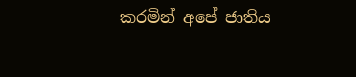කරමින් අපේ ජාතිය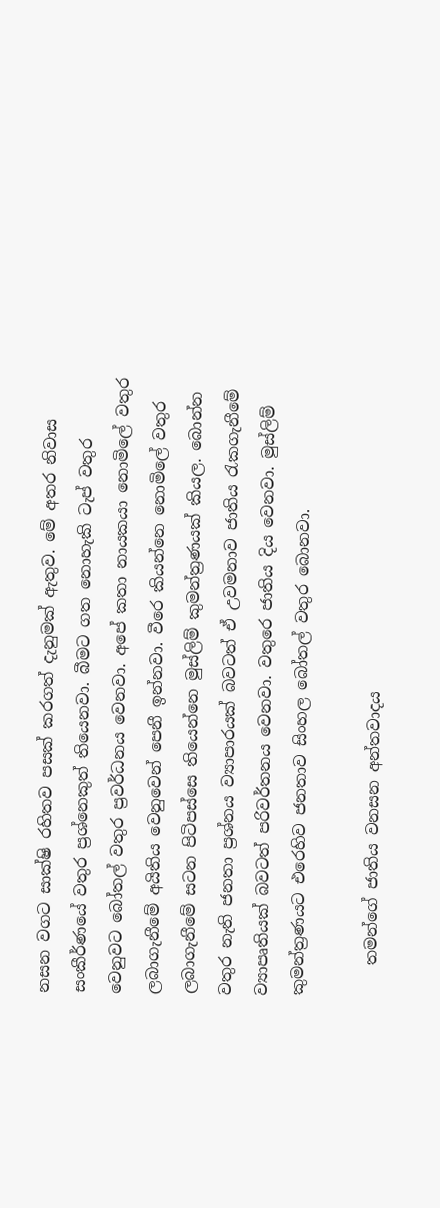නසන වගට සාක්ෂි රහිතව පසක් කරගත් දැනුමක් ඇතුව. මේ අතර නිවාස සංකීර්ණයේ වතුර ප්‍රශ්නෙකුත් තියෙනවා. බීමට ගත නොහැකි ටැප් වතුර වෙනුවට බෝතල් වතුර ප්‍රවර්ධනය වෙනවා. අපේ කතා නායකයා නොමිලේ වතුර ලබාගැනීමේ අයිතිය වෙනුවෙන් පෙනී ඉන්නවා. වීරෙ කියන්නෙ නොමිලේ වතුර ලබාගැනීමේ සටන පිටිපස්සෙ තියෙන්නෙ මුස්ලිම් කුමන්ත්‍රණයක් කියල. බොන්න වතුර නැති ජනතා ප්‍රශ්නය ව්‍යාපාරයක් බවටත් ඒ උවමනාව ජාතිය රැකගැනීමේ ව්‍යාපෘතියක් බවටත් පරිවර්තනය වෙනවා. වතුරෙ ජාතිය දිය වෙනවා. මුස්ලිම් කුමන්ත්‍රණයට එරෙහිව ජනතාව සිංහල බෝතල් වතුර බොනවා.

    තමන්ගේ ජාතිය වනසන අන්තවාදය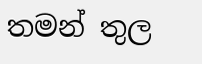තමන් තුල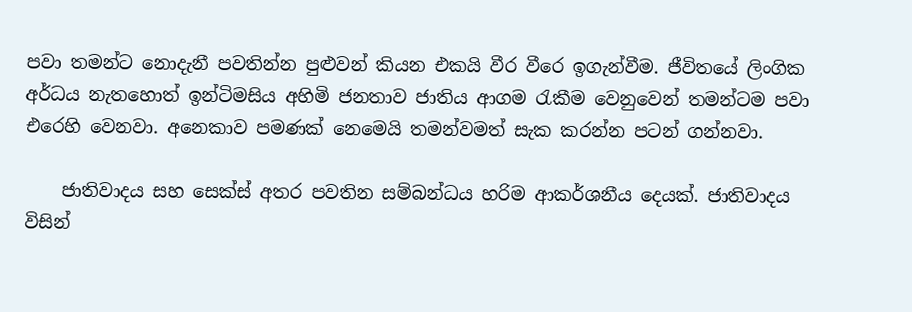පවා තමන්ට නොදැනී පවතින්න පුළුවන් කියන එකයි වීර වීරෙ ඉගැන්වීම. ජීවිතයේ ලිංගික අර්ධය නැතහොත් ඉන්ටිමසිය අහිමි ජනතාව ජාතිය ආගම රැකීම වෙනුවෙන් තමන්ටම පවා එරෙහි වෙනවා. අනෙකාව පමණක් නෙමෙයි තමන්වමත් සැක කරන්න පටන් ගන්නවා.

    ජාතිවාදය සහ සෙක්ස් අතර පවතින සම්බන්ධය හරිම ආකර්ශනීය දෙයක්. ජාතිවාදය විසින්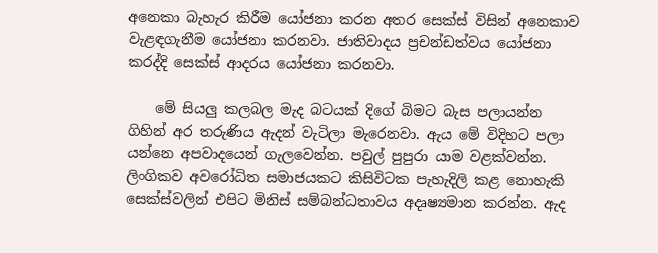අනෙකා බැහැර කිරීම යෝජනා කරන අතර සෙක්ස් විසින් අනෙකාව වැළඳගැනීම යෝජනා කරනවා. ජාතිවාදය ප්‍රචන්ඩත්වය යෝජනා කරද්දි සෙක්ස් ආදරය යෝජනා කරනවා.

    මේ සියලු කලබල මැද බටයක් දිගේ බිමට බැස පලායන්න ගිහින් අර තරුණිය ඇදන් වැටිලා මැරෙනවා. ඇය මේ විදිහට පලා යන්නෙ අපවාදයෙන් ගැලවෙන්න. පවුල් පුපුරා යාම වළක්වන්න. ලිංගිකව අවරෝධිත සමාජයකට කිසිවිටක පැහැදිලි කළ නොහැකි සෙක්ස්වලින් එපිට මිනිස් සම්බන්ධතාවය අදෘෂ්‍යමාන කරන්න. ඇද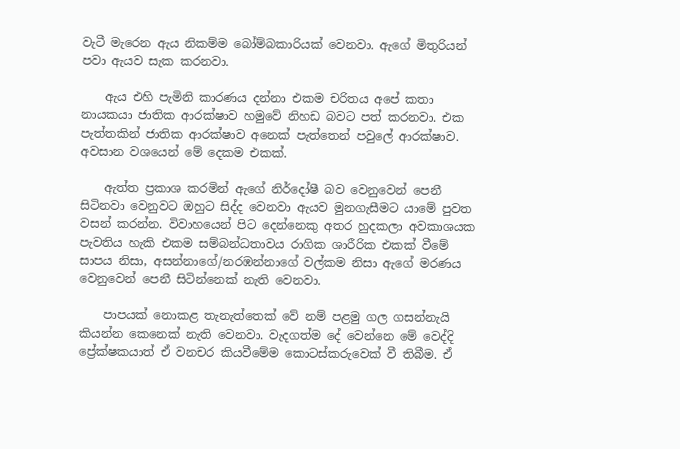වැටී මැරෙන ඇය නිකම්ම බෝම්බකාරියක් වෙනවා. ඇගේ මිතුරියන් පවා ඇයව සැක කරනවා.

    ඇය එහි පැමිනි කාරණය දන්නා එකම චරිතය අපේ කතා නායකයා ජාතික ආරක්ෂාව හමුවේ නිහඩ බවට පත් කරනවා. එක පැත්තකින් ජාතික ආරක්ෂාව අනෙක් පැත්තෙන් පවුලේ ආරක්ෂාව. අවසාන වශයෙන් මේ දෙකම එකක්.

    ඇත්ත ප්‍රකාශ කරමින් ඇගේ නිර්දෝෂී බව වෙනුවෙන් පෙනී සිටිනවා වෙනුවට ඔහුට සිද්ද වෙනවා ඇයව මුනගැසීමට යාමේ පුවත වසන් කරන්න. විවාහයෙන් පිට දෙන්නෙකු අතර හුදකලා අවකාශයක පැවතිය හැකි එකම සම්බන්ධතාවය රාගික ශාරීරික එකක් වීමේ සාපය නිසා, අසන්නාගේ/නරඹන්නාගේ වල්කම නිසා ඇගේ මරණය වෙනුවෙන් පෙනී සිටින්නෙක් නැති වෙනවා.

    පාපයක් නොකළ තැනැත්තෙක් වේ නම් පළමු ගල ගසන්නැයි කියන්න කෙනෙක් නැති වෙනවා. වැදගත්ම දේ වෙන්නෙ මේ වෙද්දි ප්‍රේක්ෂකයාත් ඒ වනචර කියවීමේම කොටස්කරුවෙක් වී තිබීම. ඒ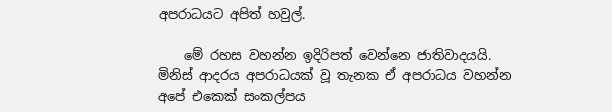අපරාධයට අපිත් හවුල්.

    මේ රහස වහන්න ඉදිරිපත් වෙන්නෙ ජාතිවාදයයි. මිනිස් ආදරය අපරාධයක් වූ තැනක ඒ අපරාධය වහන්න අපේ එකෙක් සංකල්පය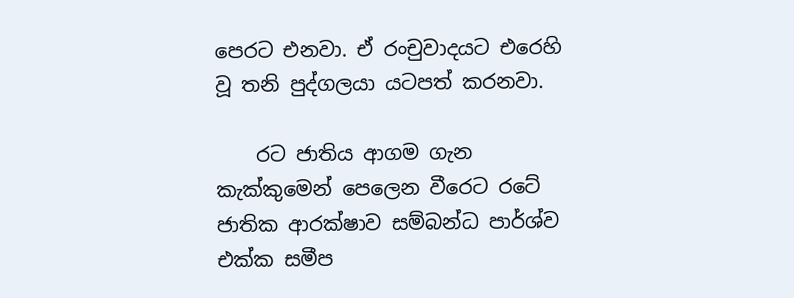පෙරට එනවා. ඒ රංචුවාදයට එරෙහි වූ තනි පුද්ගලයා යටපත් කරනවා.

    රට ජාතිය ආගම ගැන කැක්කුමෙන් පෙලෙන වීරෙට රටේ ජාතික ආරක්ෂාව සම්බන්ධ පාර්ශ්ව එක්ක සමීප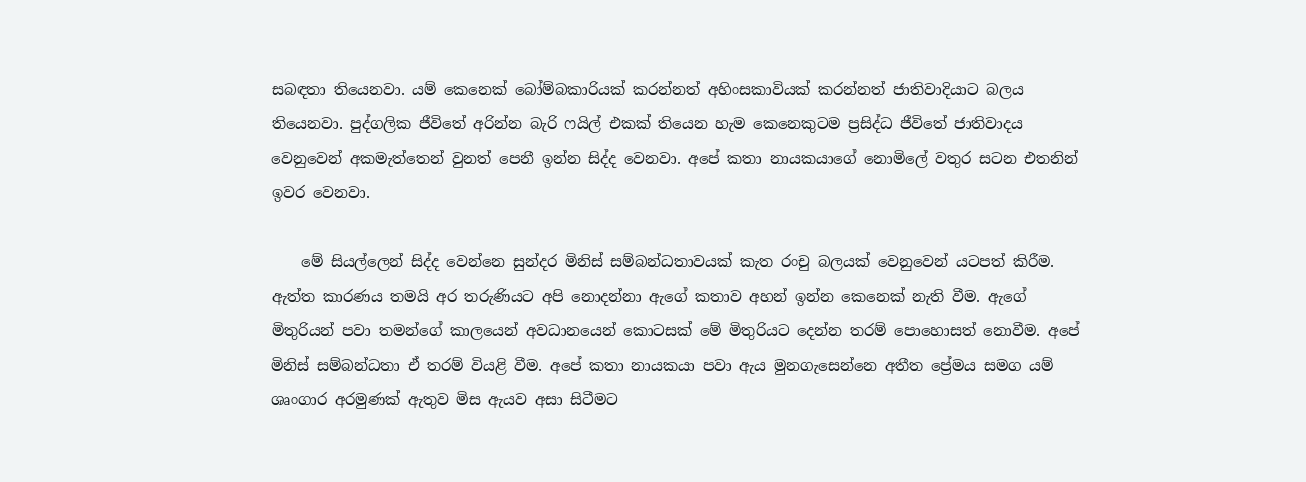සබඳතා තියෙනවා. යම් කෙනෙක් බෝම්බකාරියක් කරන්නත් අහිංසකාවියක් කරන්නත් ජාතිවාදියාට බලය තියෙනවා. පුද්ගලික ජීවිතේ අරින්න බැරි ෆයිල් එකක් තියෙන හැම කෙනෙකුටම ප්‍රසිද්ධ ජීවිතේ ජාතිවාදය වෙනුවෙන් අකමැත්තෙන් වුනත් පෙනී ඉන්න සිද්ද වෙනවා. අපේ කතා නායකයාගේ නොමිලේ වතුර සටන එතනින් ඉවර වෙනවා.

    මේ සියල්ලෙන් සිද්ද වෙන්නෙ සුන්දර මිනිස් සම්බන්ධතාවයක් කැත රංචු බලයක් වෙනුවෙන් යටපත් කිරීම. ඇත්ත කාරණය තමයි අර තරුණියට අපි නොදන්නා ඇගේ කතාව අහන් ඉන්න කෙනෙක් නැති වීම. ඇගේ මිතුරියන් පවා තමන්ගේ කාලයෙන් අවධානයෙන් කොටසක් මේ මිතුරියට දෙන්න තරම් පොහොසත් නොවීම. අපේ මිනිස් සම්බන්ධතා ඒ තරම් වියළි වීම. අ‍පේ කතා නායකයා පවා ඇය මුනගැසෙන්නෙ අතීත ප්‍රේමය සමග යම් ශෘංගාර අරමුණක් ඇතුව මිස ඇයව අසා සිටීමට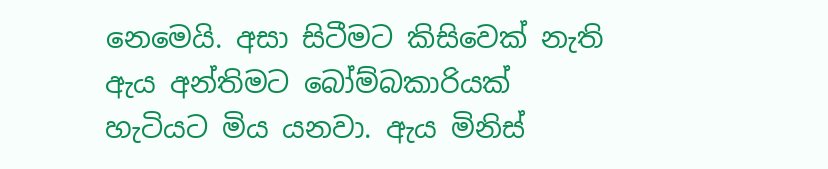නෙමෙයි. අසා සිටීමට කිසිවෙක් නැති ඇය අන්තිමට බෝම්බකාරියක් හැටියට මිය යනවා. ඇය මිනිස්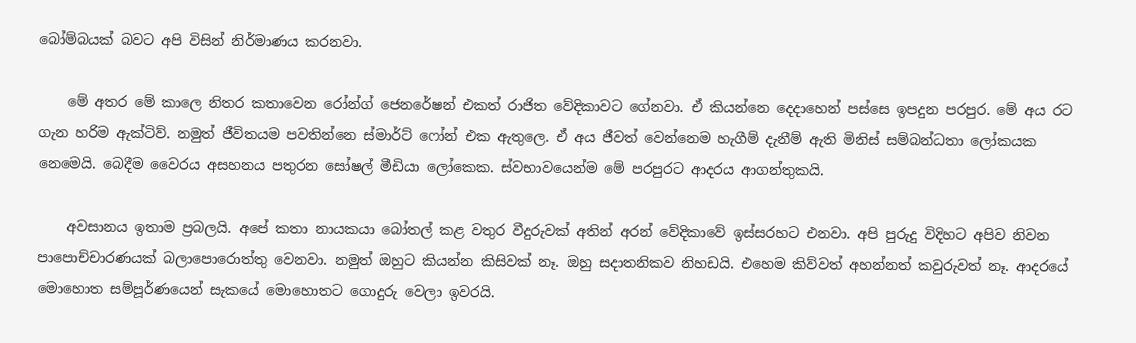බෝම්බයක් බවට අපි විසින් නිර්මාණය කරනවා.

    මේ අතර මේ කාලෙ නිතර කතාවෙන රෝන්ග් ජෙනරේෂන් එකත් රාජිත වේදිකාවට ගේනවා. ඒ කියන්නෙ දෙදාහෙන් පස්සෙ ඉපදුන පරපුර. මේ අය ර‍ට ගැන හරිම ඇක්ටිව්. නමුත් ජීවිතයම පවතින්නෙ ස්මාර්ට් ෆෝන් එක ඇතුලෙ. ඒ අය ජීවත් වෙන්නෙම හැගීම් දැනීම් ඇති මිනිස් සම්බන්ධතා ලෝකයක නෙමෙයි. බෙදීම වෛරය අසහනය පතුරන සෝෂල් මීඩියා ලෝකෙක. ස්වභාවයෙන්ම මේ පරපුරට ආදරය ආගන්තුකයි.

    අවසානය ඉතාම ප්‍රබලයි. අපේ කතා නායකයා බෝතල් කළ වතුර වීදුරුවක් අතින් අරන් වේදිකාවේ ඉස්සරහට එනවා. අපි පුරුදු විදිහට අපිව නිවන පාපොච්චාරණයක් බලාපොරොත්තු වෙනවා. නමුත් ඔහුට කියන්න කිසිවක් නෑ. ඔහු සදාතනිකව නිහඩයි. එහෙම කිව්වත් අහන්නත් කවුරුවත් නෑ. ආදරයේ මොහොත සම්පූර්ණයෙන් සැකයේ මොහොතට ගොදුරු වෙලා ඉවරයි.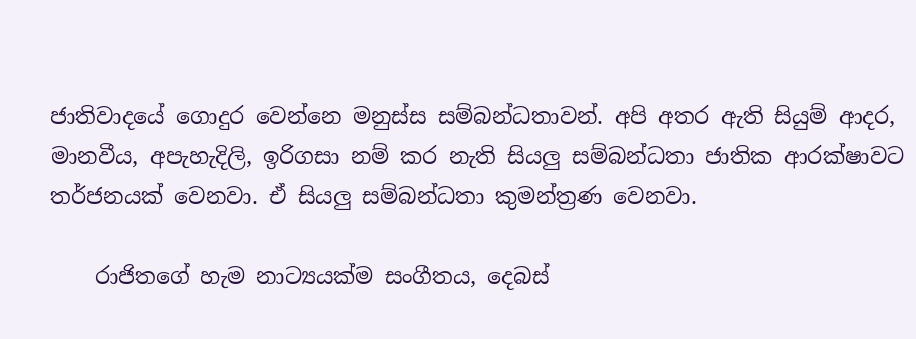ජාතිවාදයේ ගොදුර වෙන්නෙ මනුස්ස සම්බන්ධතාවන්. අපි අතර ඇති සියුම් ආදර, මානවීය, අපැහැදිලි, ඉරිගසා නම් කර නැති සියලු සම්බන්ධතා ජාතික ආරක්ෂාවට තර්ජනයක් වෙනවා. ඒ සියලු සම්බන්ධතා කුමන්ත්‍රණ වෙනවා.

    රාජිතගේ හැම නාට්‍යයක්ම සංගීතය, දෙබස්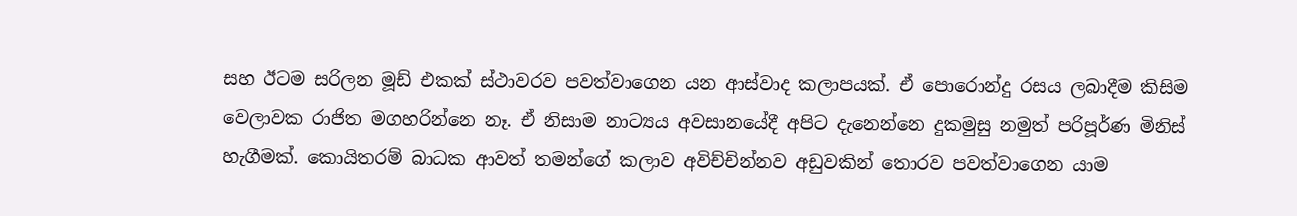සහ ඊටම සරිලන මූඩ් එකක් ස්ථාවරව පවත්වාගෙන යන ආස්වාද කලාපයක්. ඒ පොරොන්දු රසය ලබාදීම කිසිම වෙලාවක රාජිත මගහරින්නෙ නෑ. ඒ නිසාම නාට්‍යය අවසානයේදී අපිට දැනෙන්නෙ දුකමුසු නමුත් පරිපූර්ණ මිනිස් හැගීමක්. කොයිතරම් බාධක ආවත් තමන්ගේ කලාව අවිච්චින්නව අඩුවකින් තොරව පවත්වාගෙන යාම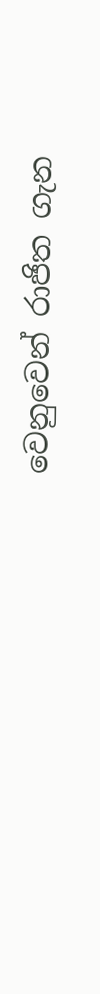වෙනුවෙන් රාජිත ගැන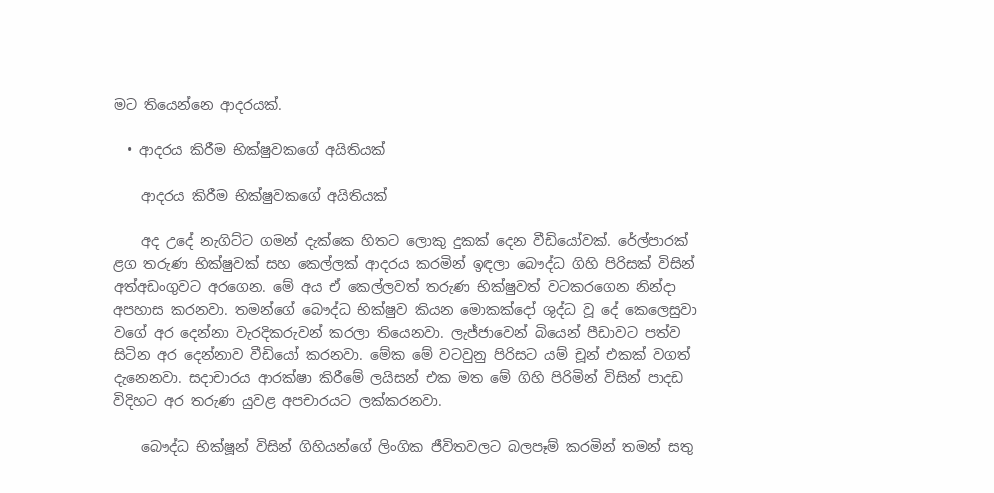මට තියෙන්නෙ ආදරයක්.

  • ආදරය කිරීම භික්ෂුවකගේ අයිතියක්

    ආදරය කිරීම භික්ෂුවකගේ අයිතියක්

    අද උදේ නැගිට්ට ගමන් දැක්කෙ හිතට ලොකු දුකක් දෙන වීඩියෝවක්. රේල්පාරක් ළග තරුණ භික්ෂුවක් සහ කෙල්ලක් ආදරය කරමින් ඉඳලා බෞද්ධ ගිහි පිරිසක් විසින් අත්අඩංගුවට අරගෙන. මේ අය ඒ කෙල්ලවත් තරුණ භික්ෂුවත් වටකරගෙන නින්දා අපහාස කරනවා. තමන්ගේ බෞද්ධ භික්ෂුව කියන මොකක්දෝ ශුද්ධ වූ දේ කෙලෙසුවා වගේ අර දෙන්නා වැරදිකරුවන් කරලා තියෙනවා. ලැජ්ජාවෙන් බියෙන් පීඩාවට පත්ව සිටින අර දෙන්නාව වීඩියෝ කරනවා. මේක මේ වටවුනු පිරිසට යම් චූන් එකක් වගත් දැනෙනවා. සදාචාරය ආරක්ෂා කිරීමේ ලයිසන් එක මත මේ ගිහි පිරිමින් විසින් පාදඩ විදිහට අර තරුණ යුවළ අපචාරයට ලක්කරනවා.

    බෞද්ධ භික්ෂූන් විසින් ගිහියන්ගේ ලිංගික ජීවිතවලට බලපෑම් කරමින් තමන් සතු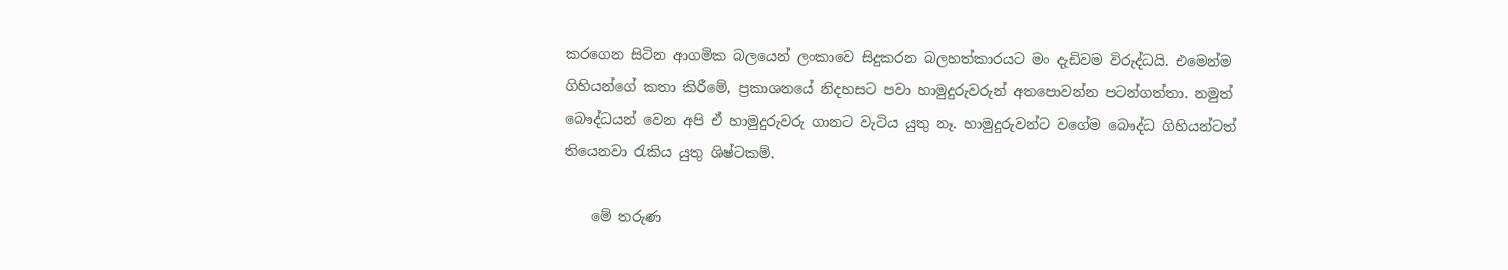කරගෙන සිටින ආගමික බලයෙන් ලංකාවෙ සිදුකරන බලහත්කාරයට මං දැඩිවම විරුද්ධයි. එමෙන්ම ගිහියන්ගේ කතා කිරීමේ, ප්‍රකාශනයේ නිදහසට පවා හාමුදුරුවරුන් අතපොවන්න පටන්ගත්තා. නමුත් බෞද්ධයන් වෙන අපි ඒ හාමුදුරුවරු ගානට වැටිය යුතු නෑ. හාමුදුරුවන්ට වගේම බෞද්ධ ගිහියන්ටත් තියෙනවා රැකිය යුතු ශිෂ්ටකම්.

    මේ තරුණ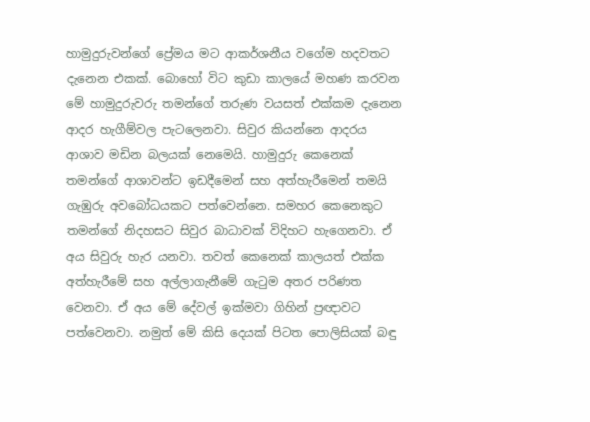හාමුදුරුවන්ගේ ප්‍රේමය මට ආකර්ශනීය වගේම හදවතට දැනෙන එකක්. බොහෝ විට කුඩා කාලයේ මහණ කරවන මේ හාමුදුරුවරු තමන්ගේ තරුණ වයසත් එක්කම දැනෙන ආදර හැගීම්වල පැටලෙනවා. සිවුර කියන්නෙ ආදරය ආශාව මඩින බලයක් නෙමෙයි. හාමුදුරු කෙනෙක් තමන්ගේ ආශාවන්ට ඉඩදීමෙන් සහ අත්හැරීමෙන් තමයි ගැඹුරු අවබෝධයකට පත්වෙන්නෙ. සමහර කෙනෙකුට තමන්ගේ නිදහසට සිවුර බාධාවක් විදිහට හැගෙනවා. ඒ අය සිවුරු හැර යනවා. තවත් කෙනෙක් කාලයත් එක්ක අත්හැරීමේ සහ අල්ලාගැනීමේ ගැටුම අතර පරිණත වෙනවා. ඒ අය මේ දේවල් ඉක්මවා ගිහින් ප්‍රඥාවට පත්වෙනවා. නමුත් මේ කිසි දෙයක් පිටත පොලිසියක් බඳු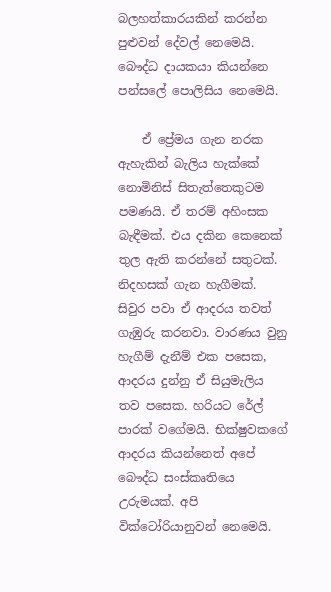බලහත්කාරයකින් කරන්න පුළුවන් දේවල් නෙමෙයි. බෞද්ධ දායකයා කියන්නෙ පන්සලේ පොලිසිය නෙමෙයි.

    ඒ ප්‍රේමය ගැන නරක ඇහැකින් බැලිය හැක්කේ නොමිනිස් සිතැත්තෙකුටම පමණයි. ඒ තරම් අහිංසක බැඳීමක්. එය දකින කෙනෙක් තුල ඇති කරන්නේ සතුටක්. නිදහසක් ගැන හැගීමක්. සිවුර පවා ඒ ආදරය තවත් ගැඹුරු කරනවා. වාරණය වුනු හැගීම් දැනීම් එක පසෙක, ආදරය දුන්නු ඒ සියුමැලිය තව පසෙක. හරියට රේල් පාරක් ‍වගේමයි. භික්ෂුවකගේ ආදරය කියන්නෙත් අපේ බෞද්ධ සංස්කෘතියෙ උරුමයක්. අපි වික්ටෝරියානුවන් නෙමෙයි.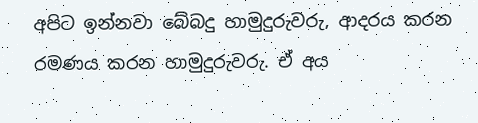අපිට ඉන්නවා බේබදු හාමුදුරුවරු, ආදරය කරන රමණය කරන හාමුදුරුවරු. ඒ අය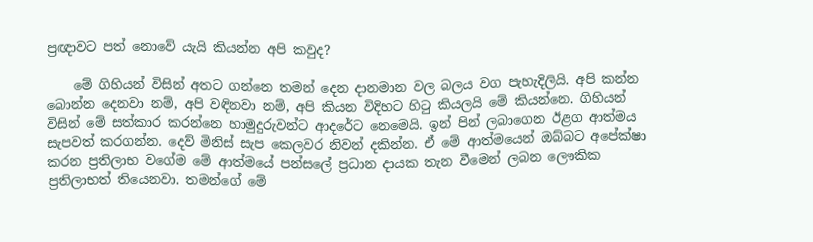ප්‍රඥාවට පත් නොවේ යැයි කියන්න අපි කවුද?

    මේ ගිහියන් විසින් අතට ගන්නෙ තමන් දෙන දානමාන වල බලය වග පැහැදිලියි. අපි කන්න බොන්න දෙනවා නම්, අපි වඳිනවා නම්, අපි කියන විදිහට හිටු කියලයි මේ කියන්නෙ. ගිහියන් විසින් මේ සත්කාර කරන්නෙ හාමුදුරුවන්ට ආදරේට නෙමෙයි. ඉන් පින් ලබාගෙන ඊළග ආත්මය සැපවත් කරගන්න. දෙව් මිනිස් සැප කෙලවර නිවන් දකින්න. ඒ මේ ආත්මයෙන් ඔබ්බට අපේක්ෂා කරන ප්‍රතිලාභ ‍වගේම මේ ආත්මයේ පන්සලේ ප්‍රධාන දායක තැන වීමෙන් ලබන ලෞකික ප්‍රතිලාභත් තියෙනවා. තමන්ගේ මේ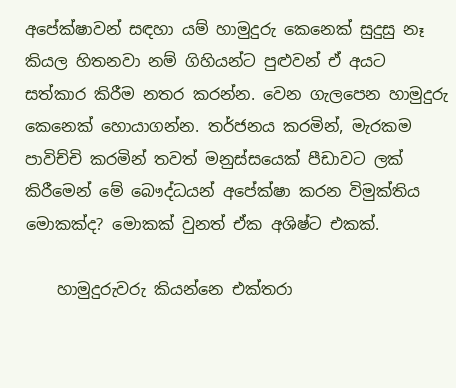අපේක්ෂාවන් සඳහා යම් හාමුදුරු කෙනෙක් සුදුසු නෑ කියල හිතනවා නම් ගිහියන්ට පුළුවන් ඒ අයට සත්කාර කිරීම නතර කරන්න. වෙන ගැලපෙන හාමුදුරු කෙනෙක් හොයාගන්න. තර්ජනය කරමින්, මැරකම පාවිච්චි කරමින් තවත් මනුස්සයෙක් පීඩාවට ලක් කිරීමෙන් මේ බෞද්ධයන් අප‍ේක්ෂා කරන විමුක්තිය මොකක්ද? මොකක් වුනත් ඒක අශිෂ්ට එකක්.

    හාමුදුරුවරු කියන්නෙ එක්තරා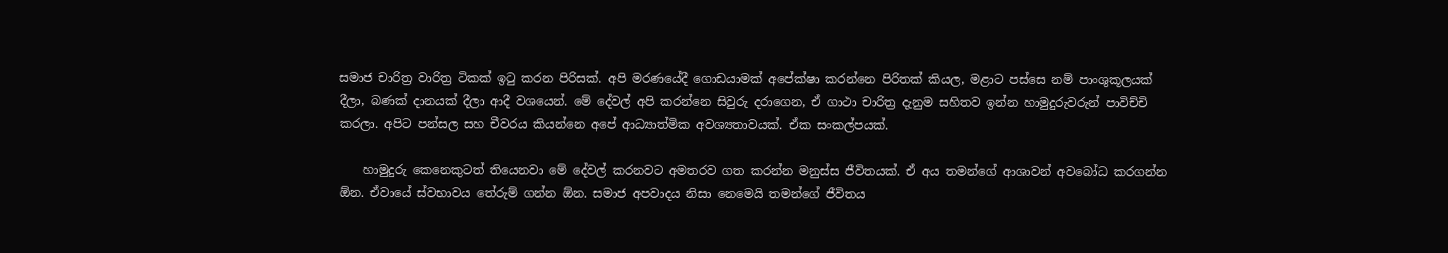සමාජ චාරිත්‍ර වාරිත්‍ර ටිකක් ඉටු කරන පිරිසක්. අපි මරණයේදී ගොඩයාමක් අප‍ේක්ෂා කරන්නෙ පිරිතක් කියල, මළාට පස්සෙ නම් පාංශුකූලයක් දීලා, බණක් දානයක් දීලා ආදී වශයෙන්. මේ දේවල් අපි කරන්නෙ සිවුරු දරාගෙන, ඒ ගාථා චාරිත්‍ර දැනුම සහිතව ඉන්න හාමුදුරුවරුන් පාවිච්චි කරලා. අපිට පන්සල සහ චීවරය කියන්නෙ අපේ ආධ්‍යාත්මික අවශ්‍යතාවයක්. ඒක සංකල්පයක්.

    හාමුදුරු කෙනෙකුටත් තියෙනවා මේ දේවල් කරනවට අමතරව ගත කරන්න මනුස්ස ජීවිතයක්. ඒ අය තමන්ගේ ආශාවන් අවබෝධ කරගන්න ඕන. ඒවායේ ස්වභාවය තේරුම් ගන්න ඕන. සමාජ අපවාදය නිසා නෙමෙයි තමන්ගේ ජීවිතය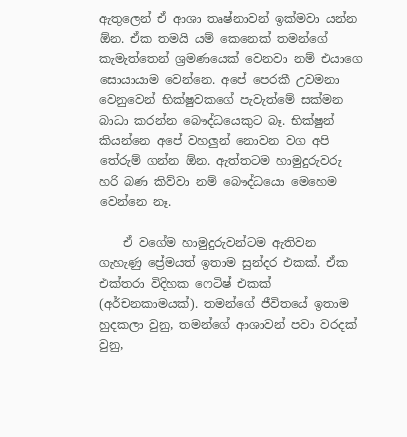ඇතුලෙන් ඒ ආශා තෘෂ්නාවන් ඉක්මවා යන්න ඕන. ඒක තමයි යම් කෙනෙක් තමන්ගේ කැමැත්තෙන් ශ්‍රමණයෙක් වෙනවා නම් එයාගෙ සොයායාම වෙන්නෙ. අපේ පෙරකී උවමනා වෙනුවෙන් භික්ෂුවකගේ පැවැත්මේ සක්මන බාධා කරන්න බෞද්ධයෙකුට බෑ. භික්ෂුන් කියන්නෙ අපේ වහලුන් නොවන වග අපි තේරුම් ගන්න ඕන. ඇත්තටම හාමුදුරුවරු හරි බණ කිව්වා නම් බෞද්ධයො මෙහෙම වෙන්නෙ නෑ.

    ඒ වගේම හාමුදුරුවන්ටම ඇතිවන ගැහැණු ප්‍රේමයත් ඉතාම සුන්දර එකක්. ඒක එක්තරා විදිහක ෆෙටිෂ් එකක් (අර්චනකාමයක්). තමන්ගේ ජීවිතයේ ඉතාම හුදකලා වුනු, තමන්ගේ ආශාවන් පවා වරදක් වුනු,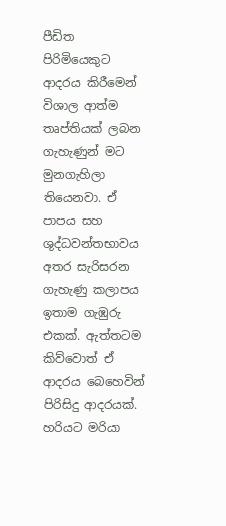පීඩිත පිරිමියෙකුට ආදරය කිරීමෙන් විශාල ආත්ම තෘප්තියක් ලබන ගැහැණුන් මට මුනගැහිලා තියෙනවා. ඒ පාපය සහ ශුද්ධවන්තභාවය අතර සැරිසරන ගැහැණු කලාපය ඉතාම ගැඹුරු එකක්. ඇත්තටම කිව්වොත් ඒ ආදරය බෙහෙවින් පිරිසිදු ආදරයක්. හරියට මරියා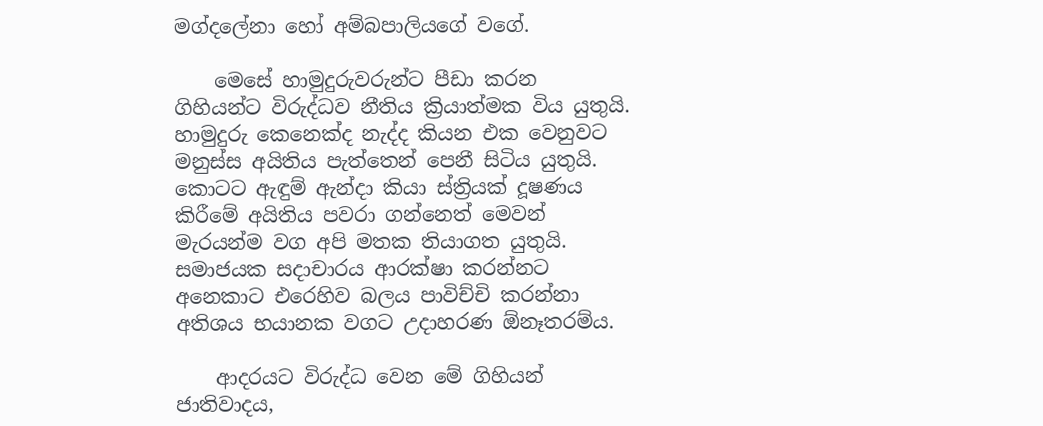මග්දලේනා හෝ අම්බපාලියගේ වගේ.

    මෙසේ හාමුදුරුවරුන්ට පීඩා කරන ගිහියන්ට විරුද්ධව නීතිය ක්‍රියාත්මක විය යුතුයි. හාමුදුරු කෙනෙක්ද නැද්ද කියන එක වෙනුවට මනුස්ස අයිතිය පැත්තෙන් පෙනී සිටිය යුතුයි. කොටට ඇඳුම් ඇන්දා කියා ස්ත්‍රියක් දූෂණය කිරීමේ අයිතිය පවරා ගන්නෙත් මෙවන් මැරයන්ම වග අපි මතක තියාගත යුතුයි. සමාජයක සදාචාරය ආරක්ෂා කරන්නට අනෙකාට එරෙහිව බලය පාවිච්චි කරන්නා අතිශය භයානක වගට උදාහරණ ඕනෑතරම්ය.

    ආදරයට විරුද්ධ වෙන මේ ගිහියන් ජාතිවාදය,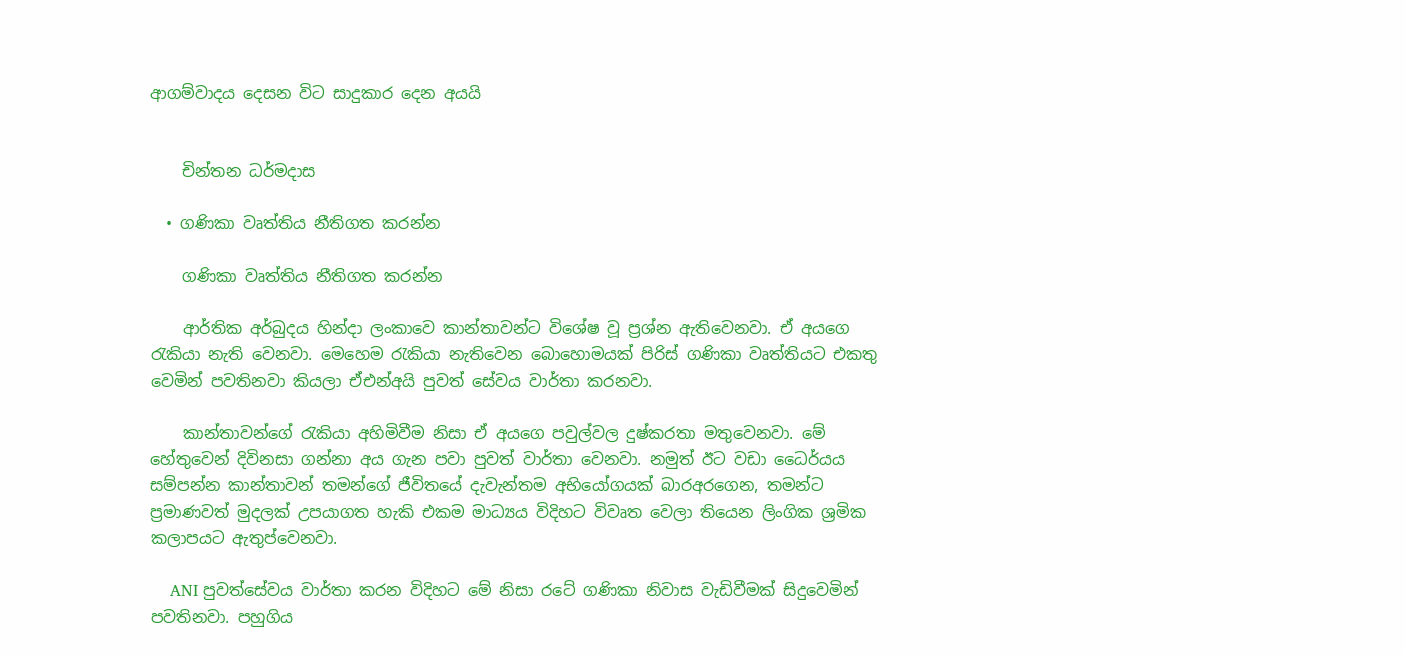ආගම්වාදය දෙසන විට සාදුකාර දෙන අයයි


    චින්තන ධර්මදාස

  • ගණිකා වෘත්තිය නීතිගත කරන්න

    ගණිකා වෘත්තිය නීතිගත කරන්න

    ආර්තික අර්බුදය හින්දා ලංකාවෙ කාන්තාවන්ට වි‍ශේෂ වූ ප්‍රශ්න ඇතිවෙනවා. ඒ අයගෙ රැකියා නැති වෙනවා. මෙහෙම රැකියා නැතිවෙන බොහොමයක් පිරිස් ගණිකා වෘත්තියට එකතු වෙමින් පවතිනවා කියලා ඒඑන්අයි පුවත් සේවය වාර්තා කරනවා.

    කාන්තාවන්ගේ රැකියා අහිමිවීම නිසා ඒ අයගෙ පවුල්වල දුෂ්කරතා මතුවෙනවා. මේ හේතුවෙන් දිවිනසා ගන්නා අය ගැන පවා පුවත් වාර්තා වෙනවා. නමුත් ඊට වඩා ධෛර්යය සම්පන්න කාන්තාවන් තමන්ගේ ජීවිතයේ දැවැන්තම අභියෝගයක් බාරඅරගෙන, තමන්ට ප්‍රමාණවත් මුදලක් උපයාගත හැකි එකම මාධ්‍යය විදිහට විවෘත වෙලා තියෙන ලිංගික ශ්‍රමික කලාපයට ඇතුප්වෙනවා.

    ANI පුවත්සේවය වාර්තා කරන විදිහට මේ නිසා රටේ ගණිකා නිවාස වැඩිවීමක් සිදුවෙමින් පවතිනවා. පහුගිය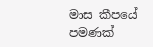මාස කීපයේ පමණක්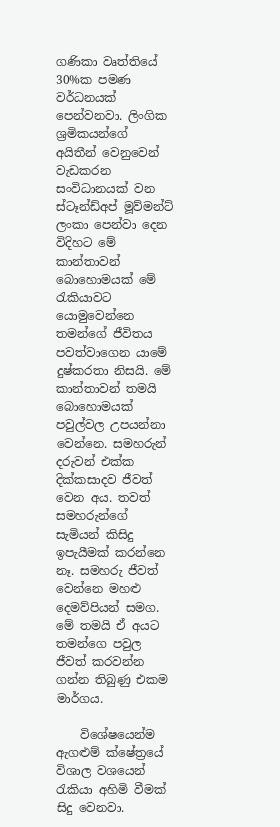ගණිකා වෘත්තියේ 30%ක පමණ වර්ධනයක් පෙන්වනවා. ලිංගික ශ්‍රමිකයන්ගේ අයිතීන් වෙනුවෙන් වැඩකරන සංවිධානයක් වන ස්ටෑන්ඩ්අප් මූව්මන්ට් ලංකා පෙන්වා දෙන විදිහට මේ කාන්තාවන් බොහොමයක් මේ රැකියාවට යොමුවෙන්නෙ තමන්ගේ ජීවිතය පවත්වාගෙන යාමේ දුෂ්කරතා නිසයි. මේ කාන්තාවන් තමයි බොහොමයක් පවුල්වල උපයන්නා වෙන්නෙ. සමහරුන්‍ දරුවන් එක්ක දික්කසාදව ජීවත් වෙන අය. තවත් සමහරුන්ගේ සැමියන් කිසිදු ඉපැයීමක් කරන්නෙ නෑ. සමහරු ජීවත් වෙන්නෙ මහළු දෙමව්පියන් සමග. මේ තමයි ඒ අයට තමන්ගෙ පවුල ජීවත් කරවන්න ගන්න තිබුණු එකම මාර්ගය.

    විශේෂයෙන්ම ඇගළුම් ක්ෂේත්‍රයේ විශාල වශයෙන් රැකියා අහිමි වීමක් සිදු වෙනවා.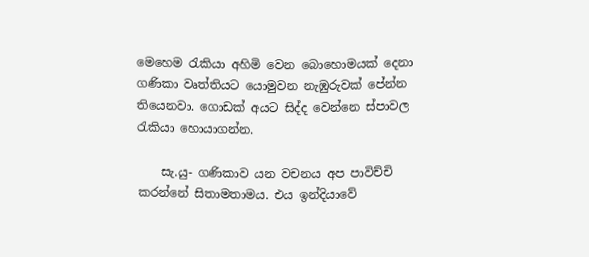මෙහෙම රැකියා අහිමි වෙන බොහොමයක් දෙනා ගණිකා වෘත්තියට යොමුවන නැඹුරුවක් පේන්න තියෙනවා. ගොඩක් අයට සිද්ද වෙන්නෙ ස්පාවල රැකියා හොයාගන්න.

    සැ.යු- ගණිකාව යන වචනය අප පාවිච්චි කරන්නේ සිතාමතාමය. එය ඉන්දියාවේ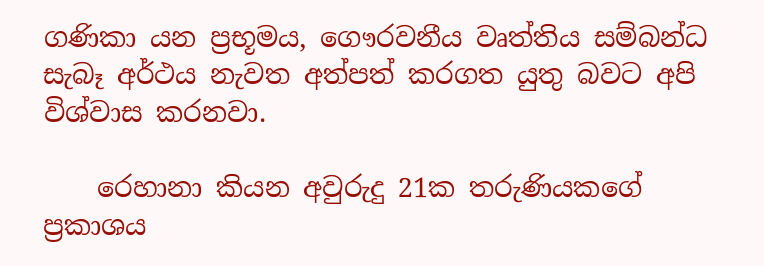ගණිකා යන ප්‍රභූමය, ගෞරවනීය වෘත්තිය සම්බන්ධ සැබෑ අර්ථය නැවත අත්පත් කරගත යුතු බවට අපි විශ්වාස කරනවා.

    රෙහානා කියන අවුරුදු 21ක තරුණියකගේ ප්‍රකාශය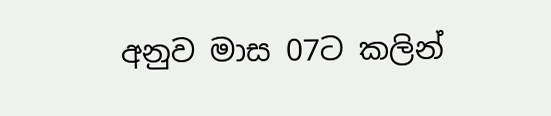අනුව මාස 07ට කලින්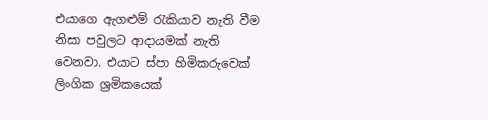එයාගෙ ඇගළුම් රැකියාව නැති වීම නිසා පවුලට ආදායමක් නැති වෙනවා. එයාට ස්පා හිමිකරුවෙක් ලිංගික ශ්‍රමිකයෙක්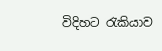විදිහට රැකියාව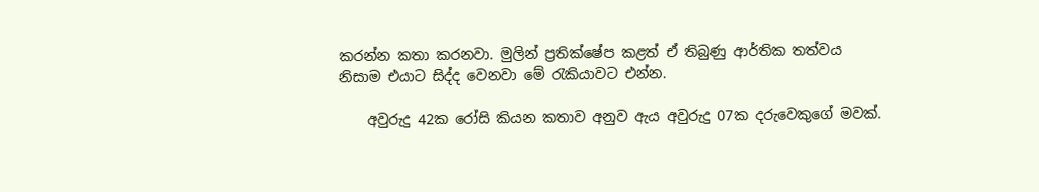කරන්න කතා කරනවා. මුලින් ප්‍රතික්ෂේප කළත් ඒ තිබුණු ආර්තික තත්වය නිසාම එයාට සිද්ද වෙනවා මේ රැකියාවට එන්න.

    අවුරුදු 42ක රෝසි කියන කතාව අනුව ඇය අවුරුදු 07ක දරුවෙකුගේ මවක්.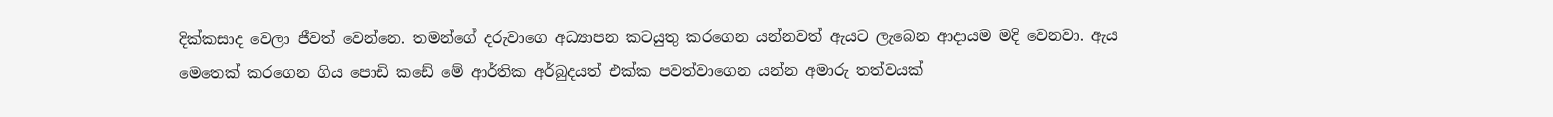දික්කසාද වෙලා ජීවත් වෙන්නෙ. තමන්ගේ දරුවා‍ගෙ අධ්‍යාපන කටයුතු කරගෙන යන්නවත් ඇයට ලැබෙන ආදායම මදි වෙනවා. ඇය මෙතෙක් කරගෙන ගිය පොඩි කඩේ මේ ආර්තික අර්බුදයත් එක්ක පවත්වාගෙන යන්න අමාරු තත්වයක්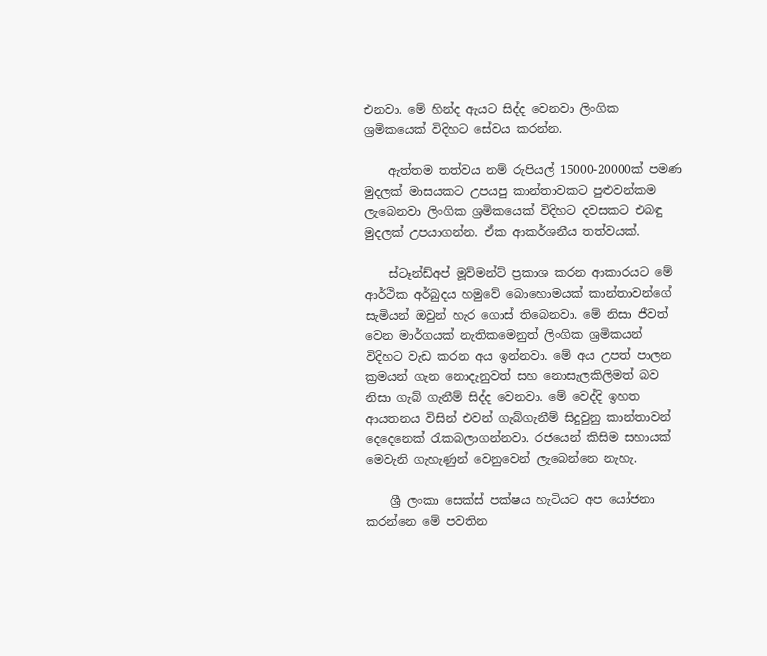එනවා. මේ හින්ද ඇයට සිද්ද වෙනවා ලිංගික ශ්‍රමිකයෙක් විදිහට සේවය කරන්න.

    ඇත්තම තත්වය නම් රුපියල් 15000-20000ක් පමණ මුදලක් මාසයකට උපයපු කාන්තාවකට පුළුවන්කම ලැබෙනවා ලිංගික ශ්‍රමිකයෙක් විදිහට දවසකට එබඳු මුදලක් උපයාගන්න. ඒක ආකර්ශනීය තත්වයක්.

    ස්ටෑන්ඩ්අප් මූව්මන්ට් ප්‍රකාශ කරන ආකාරයට මේ ආර්ථික අර්බුදය හමුවේ බොහොමයක් කාන්තාවන්ගේ සැමියන් ඔවුන් හැර ගොස් තිබෙනවා. මේ නිසා ජීවත් වෙන මාර්ගයක් නැතිකමෙනුත් ලිංගික ශ්‍රමිකයන් විදිහට වැඩ කරන අය ඉන්නවා. මේ අය උපත් පාලන ක්‍රමයන් ගැන නොදැනුවත් සහ නොසැලකිලිමත් බව නිසා ගැබ් ගැනීම් සිද්ද වෙනවා. මේ වෙද්දි ඉහත ආයතනය විසින් එවන් ගැබ්ගැනීම් සිදුවුනු කාන්තාවන් දෙදෙනෙක් රැකබලාගන්නවා. රජයෙන් කිසිම සහායක් මෙවැනි ගැහැණුන් වෙනුවෙන් ලැබෙන්නෙ නැහැ.

    ශ්‍රී ලංකා සෙක්ස් පක්ෂය හැටියට අප යෝජනා කරන්නෙ මේ පවතින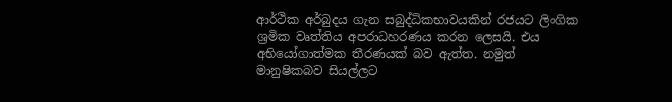ආර්ථික අර්බුදය ගැන සබුද්ධිකභාවයකින් රජයට ලිංගික ශ්‍රමික වෘත්තිය අපරාධහරණය කරන ලෙසයි. එය අභියෝගාත්මක තීරණයක් බව ඇත්ත. නමුත් මානුෂිකබව සියල්ලට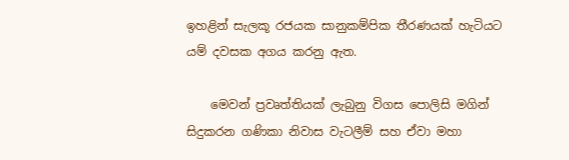ඉහළින් සැලකූ රජයක සානුකම්පික තීරණයක් හැටියට යම් දවසක අගය කරනු ඇත.

    මෙවන් ප්‍රවෘත්තියක් ලැබුනු විගස පොලිසි මගින් සිදුකරන ගණිකා නිවාස වැටලීම් සහ ඒවා මහා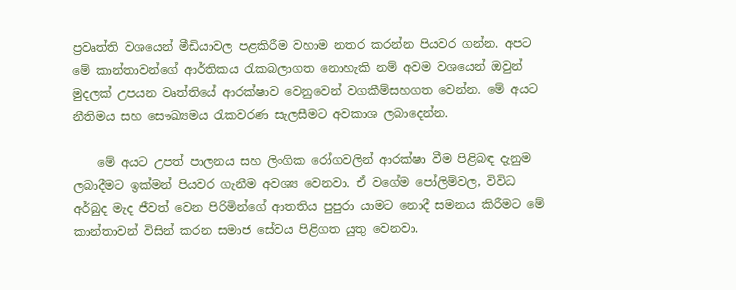ප්‍රවෘත්ති වශයෙන් මීඩියාවල පළකිරීම වහාම නතර කරන්න පියවර ගන්න. අපට මේ කාන්තාවන්ගේ ආර්තිකය රැකබලාගත නොහැකි නම් අවම වශයෙන් ඔවුන් මුදලක් උපයන වෘත්තියේ ආරක්ෂාව වෙනුවෙන් වගකීම්සහගත වෙන්න. මේ අයට නීතිමය සහ සෞඛ්‍යමය රැකවරණ සැලසීමට අවකාශ ලබාදෙන්න.

    මේ අයට උපත් පාලනය සහ ලිංගික රෝගවලින් ආරක්ෂා වීම පිළිබඳ දැනුම ලබාදීමට ඉක්මන් පියවර ගැනීම අවශ්‍ය වෙනවා. ඒ වගේම පෝලිම්වල, විවිධ අර්බුද මැද ජීවත් වෙන පිරිමින්ගේ ආතතිය පුපුරා යාමට නොදී සමනය කිරීමට මේ කාන්තාවන් විසින් කරන සමාජ සේවය පිළිගත යුතු වෙනවා.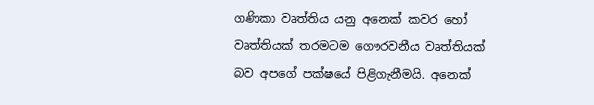ගණිකා වෘත්තිය යනු අනෙක් කවර හෝ වෘත්තියක් තරමටම ගෞරවනීය වෘත්තියක් බව අපගේ පක්ෂයේ පිළිගැනීමයි. අනෙක්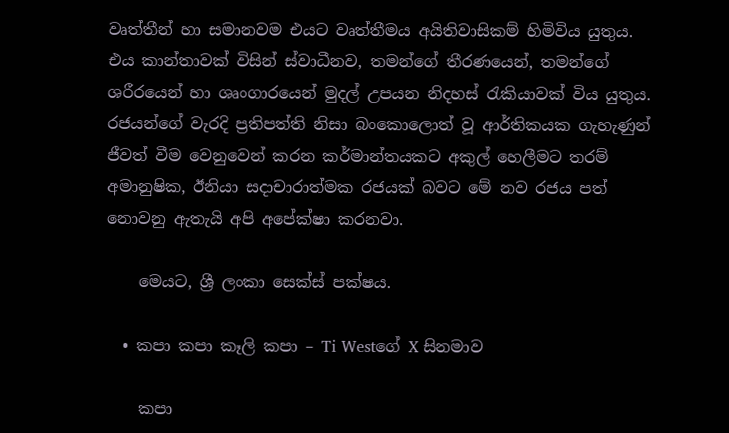වෘත්තීන් හා සමානවම එයට වෘත්තීමය අයිතිවාසිකම් හිමිවිය යුතුය. එය කාන්තාවක් විසින් ස්වාධීනව, තමන්ගේ තීරණයෙන්, තමන්ගේ ශරීරයෙන් හා ශෘංගාරයෙන් මුදල් උපයන නිදහස් රැකියාවක් විය යුතුය. රජයන්ගේ වැරදි ප්‍රතිපත්ති නිසා බංකොලොත් වූ ආර්තිකයක ගැහැණුන් ජීවත් වීම වෙනුවෙන් කරන කර්මාන්තයකට අකුල් හෙලීමට තරම් අමානුෂික, ඊනියා සදාචාරාත්මක රජයක් බවට මේ නව රජය පත් නොවනු ඇතැයි අපි අපේක්ෂා කරනවා.

    මෙයට, ශ්‍රී ලංකා සෙක්ස් පක්ෂය.

  • කපා කපා කෑලි කපා – Ti Westගේ X සිනමාව

    කපා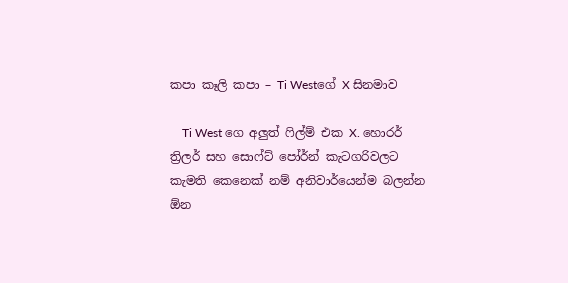කපා කෑලි කපා – Ti Westගේ X සිනමාව

    Ti West ගෙ අලුත් ෆිල්ම් එක X. හොරර් ත්‍රිලර් සහ සොෆ්ට් පෝර්න් කැටගරිවලට කැමති කෙනෙක් නම් අනිවාර්යෙන්ම බලන්න ඕන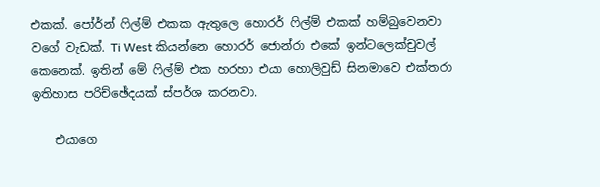එකක්. පෝර්න් ෆිල්ම් එකක ඇතුලෙ හොරර් ෆිල්ම් එකක් හම්බුවෙනවා වගේ වැඩක්. Ti West කියන්නෙ හොරර් ජොන්රා එකේ ඉන්ටලෙක්චුවල් කෙනෙක්. ඉතින් මේ ෆිල්ම් එක හරහා එයා හොලිවුඩ් සිනමාවෙ එක්තරා ඉතිහාස පරිච්ඡේදයක් ස්පර්ශ කරනවා.

    එයාගෙ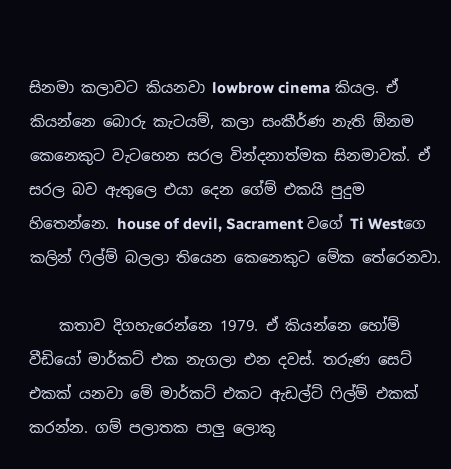සිනමා කලාවට කියනවා lowbrow cinema කියල. ඒ කියන්නෙ බොරු කැටයම්, කලා සංකීර්ණ නැති ඕනම කෙනෙකුට වැටහෙන සරල වින්දනාත්මක සිනමාවක්. ඒ සරල බව ඇතුලෙ එයා දෙන ගේම් එකයි පුදුම හිතෙන්නෙ. house of devil, Sacrament වගේ Ti Westගෙ කලින් ෆිල්ම් බලලා තියෙන කෙනෙකුට මේක තේරෙනවා.

    කතාව දිගහැරෙන්නෙ 1979. ඒ කියන්නෙ හෝම් වීඩියෝ මාර්කට් එක නැගලා එන දවස්. තරුණ සෙට් එකක් යනවා මේ මාර්කට් එකට ඇඩල්ට් ෆිල්ම් එකක් කරන්න. ගම් පලාතක පාලු ලොකු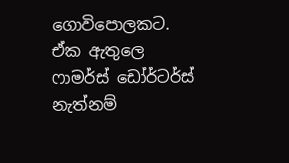ගොවිපොලකට. ඒක ඇතුලෙ ෆාමර්ස් ඩෝර්ටර්ස් නැත්නම්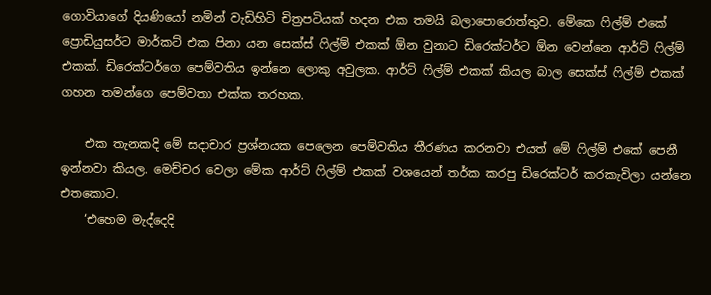ගොවියාගේ දියණියෝ නමින් වැඩිහිටි චිත්‍රපටියක් හදන එක තමයි බලාපොරොත්තුව. මේකෙ ෆිල්ම් එකේ ප්‍රොඩියුසර්ට මාර්කට් එක පිනා යන සෙක්ස් ෆිල්ම් එකක් ඕන වුනාට ඩිරෙක්ටර්ට ඕන වෙන්නෙ ආර්ට් ෆිල්ම් එකක්. ඩිරෙක්ටර්ගෙ පෙම්වතිය ඉන්නෙ ලොකු අවුලක. ආර්ට් ෆිල්ම් එකක් කියල බාල සෙක්ස් ෆිල්ම් එකක් ගහන තමන්ගෙ පෙම්වතා එක්ක තරහක.

    එක තැනකදි මේ සදාචාර ප්‍රශ්නයක පෙලෙන පෙම්වතිය තීරණය කරනවා එයත් මේ ෆිල්ම් එකේ පෙනී ඉන්නවා කියල. මෙච්චර වෙලා මේක ආර්ට් ෆිල්ම් එකක් වශයෙන් තර්ක කරපු ඩිරෙක්ටර් කරකැවිලා යන්නෙ එතකොට.
    ‘එහෙම මැද්දෙදි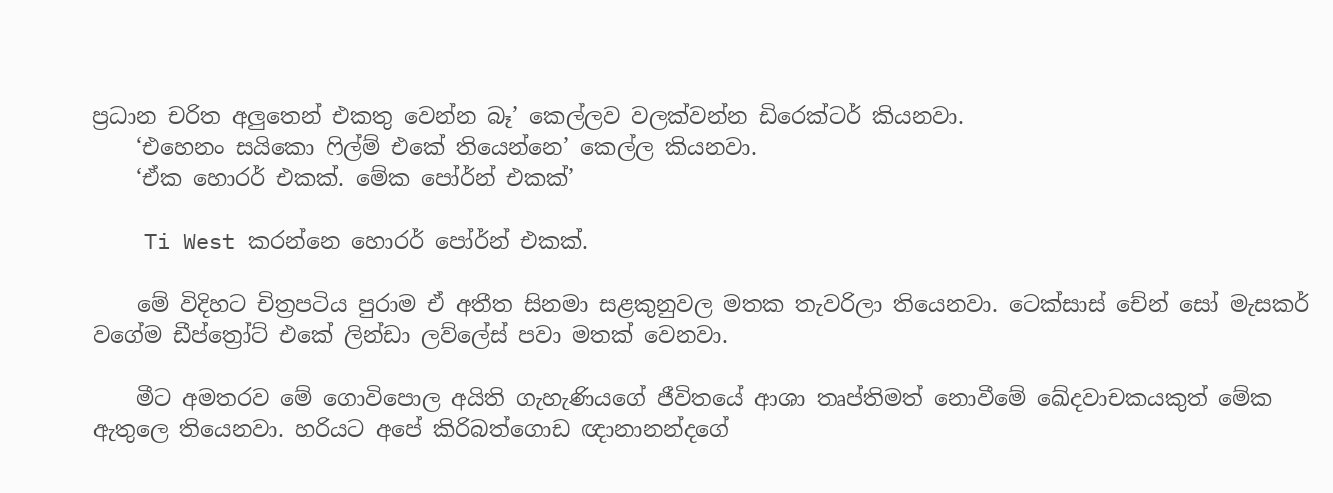ප්‍රධාන චරිත අලුතෙන් එකතු වෙන්න බෑ’ කෙල්ලව වලක්වන්න ඩිරෙක්ටර් කියනවා.
    ‘එහෙනං සයිකො ෆිල්ම් එකේ තියෙන්නෙ’ කෙල්ල කියනවා.
    ‘ඒක හොරර් එකක්. මේක පෝර්න් එකක්’

    Ti West කරන්නෙ හොරර් පෝර්න් එකක්.

    මේ විදිහට චිත්‍රපටිය පුරාම ඒ අතීත සිනමා සළකුනුවල මතක තැවරිලා තියෙනවා. ටෙක්සාස් චේන් සෝ මැසකර් වගේම ඩීප්ත්‍රෝට් එකේ ලින්ඩා ලව්ලේස් පවා මතක් වෙනවා.

    මීට අමතරව මේ ගොවිපොල අයිති ගැහැණියගේ ජීවිතයේ ආශා තෘප්තිමත් නොවීමේ ඛේදවාචකයකුත් මේක ඇතුලෙ තියෙනවා. හරියට අපේ කිරිබත්ගොඩ ඥානානන්දගේ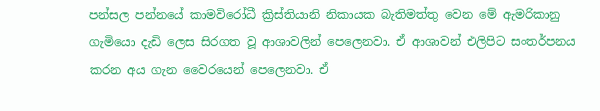පන්සල පන්නයේ කාමවිරෝධී ක්‍රිස්තියානි නිකායක බැතිමත්තු වෙන මේ ඇමරිකානු ගැමියො දැඩි ලෙස සිරගත වූ ආශාවලින් පෙලෙනවා. ඒ ආශාවන් එලිපිට සංතර්පනය කරන අය ගැන වෛරයෙන් පෙලෙනවා. ඒ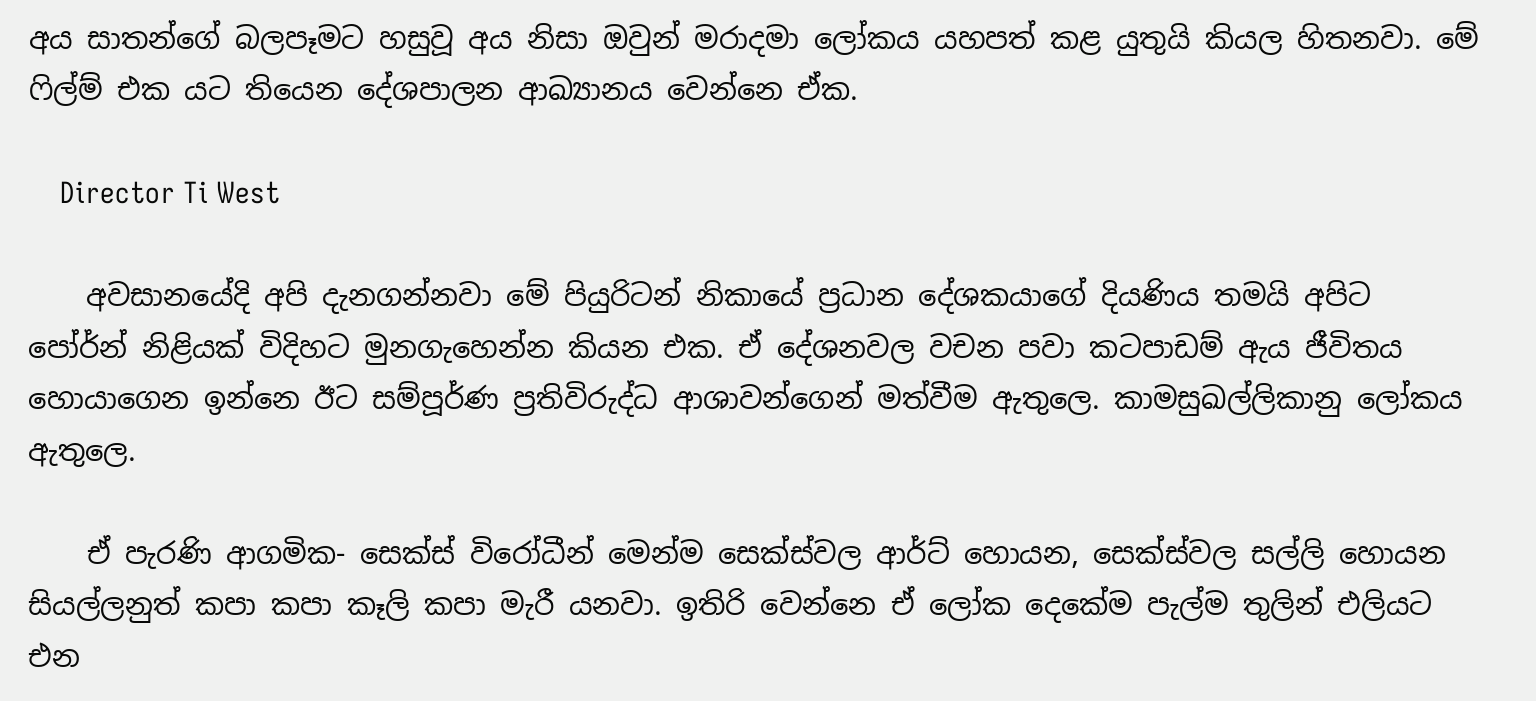අය සාතන්ගේ බලපෑමට හසුවූ අය නිසා ඔවුන් මරාදමා ලෝකය යහපත් කළ යුතුයි කියල හිතනවා. මේ ෆිල්ම් එක යට තියෙන දේශපාලන ආඛ්‍යානය වෙන්නෙ ඒක.

    Director Ti West

    අවසානයේදි අපි දැනගන්නවා මේ පියුරිටන් නිකායේ ප්‍රධාන දේශකයාගේ දියණිය තමයි අපිට පෝර්න් නිළියක් විදිහට මුනගැහෙන්න කියන එක. ඒ දේශනවල වචන පවා කටපාඩම් ඇය ජීවිතය හොයාගෙන ඉන්නෙ ඊට සම්පූර්ණ ප්‍රතිවිරුද්ධ ආශාවන්ගෙන් මත්වීම ඇතුලෙ. කාමසුඛල්ලිකානු ලෝකය ඇතුලෙ.

    ඒ පැරණි ආගමික- සෙක්ස් විරෝධීන් මෙන්ම සෙක්ස්වල ආර්ට් හොයන, සෙක්ස්වල සල්ලි හොයන සියල්ලනුත් කපා කපා කෑලි කපා මැරී යනවා. ඉතිරි වෙන්නෙ ඒ ලෝක දෙකේම පැල්ම තුලින් එලියට එන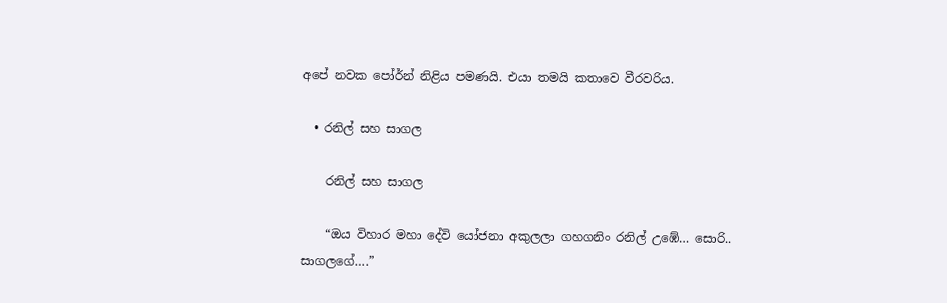අපේ නවක පෝර්න් නිළිය පමණයි. එයා තමයි කතාවෙ වීරවරිය.

  • රනිල් සහ සාගල

    රනිල් සහ සාගල

    “ඔය විහාර මහා දේවි යෝජනා අකුලලා ගහගනිං රනිල් උඹේ… සොරි.. සාගලගේ….”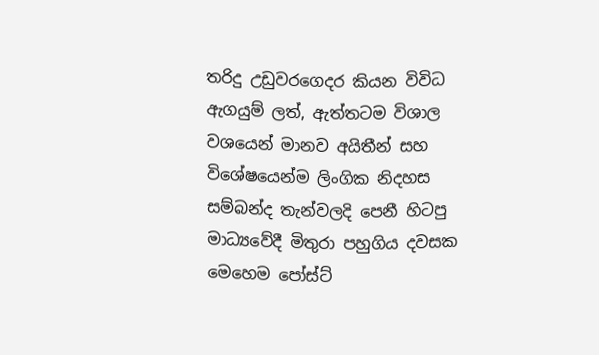තරිදු උඩුවරගෙදර කියන විවිධ ඇගයුම් ලත්, ඇත්තටම විශාල වශයෙන් මානව අයිතීන් සහ විශේෂයෙන්ම ලිංගික නිදහස සම්බන්ද තැන්වලදි පෙනී හිටපු මාධ්‍යවේදී මිතුරා පහුගිය දවසක මෙහෙම පෝස්ට්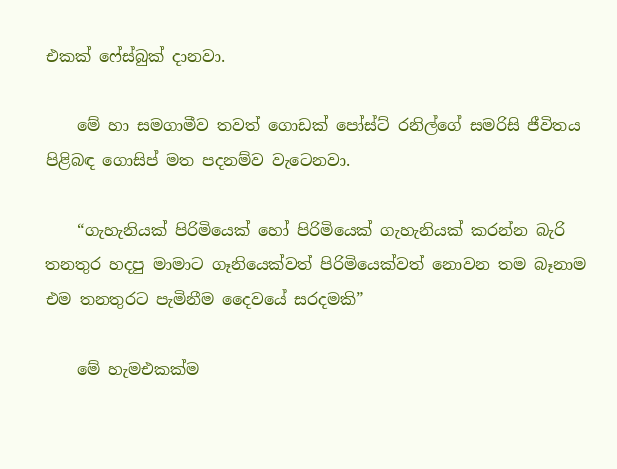එකක් ෆේස්බුක් දානවා.

    මේ හා සමගාමීව තවත් ගොඩක් පෝස්ට් රනිල්ගේ සමරිසි ජීවිතය පිළිබඳ ගොසිප් මත පදනම්ව වැටෙනවා.

    “ගැහැනියක් පි‍රිමියෙක් හෝ පිරිමියෙක් ගැහැනියක් කරන්න බැරි තනතුර හදපු මාමාට ගෑනියෙක්වත් පිරිමියෙක්වත් නොවන තම බෑනාම එම තනතුරට පැමිනීම දෛවයේ සරදමකි”

    මේ හැමඑකක්ම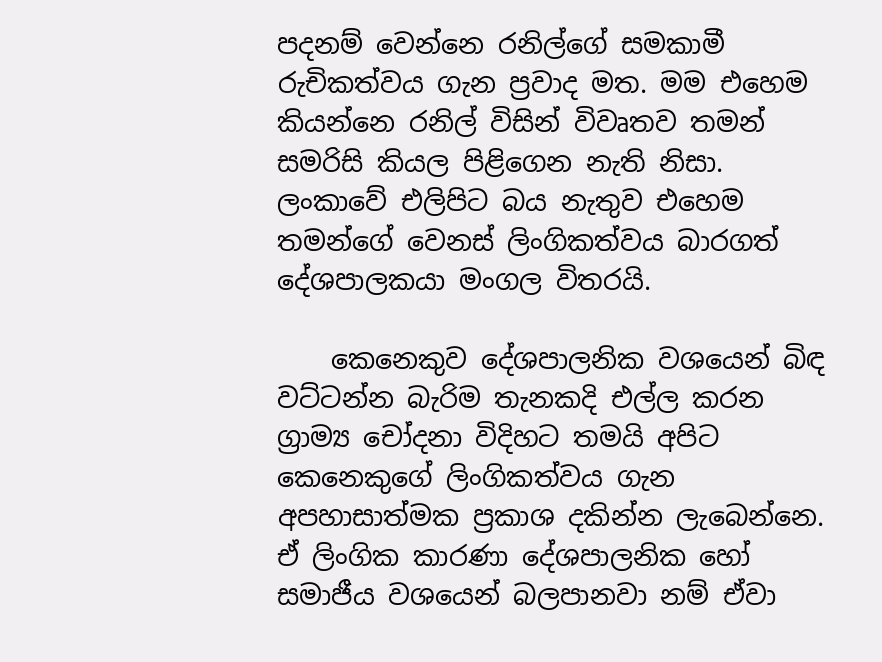පදනම් වෙන්නෙ රනිල්ගේ සමකාමී රුචිකත්වය ගැන ප්‍රවාද මත. මම එහෙම කියන්නෙ රනිල් විසින් විවෘතව තමන් සමරිසි කියල පිළිගෙන නැති නිසා. ලංකාවේ එලිපිට බය නැතුව එහෙම තමන්ගේ වෙනස් ලිංගිකත්වය බාරගත් දේශපාලකයා මංගල විතරයි.

    කෙනෙකුව දේශපාලනික වශයෙන් බිඳ වට්ටන්න බැරිම තැනකදි එල්ල කරන ග්‍රාම්‍ය චෝදනා විදිහට තමයි අපිට කෙනෙකුගේ ලිංගිකත්වය ගැන අපහාසාත්මක ප්‍රකාශ දකින්න ලැබෙන්නෙ. ඒ ලිංගික කාරණා දේශපාලනික හෝ සමාජීය වශයෙන් බලපානවා නම් ඒවා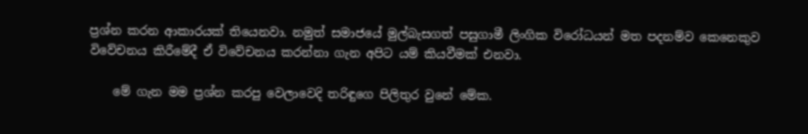ප්‍රශ්න කරන ආකාරයක් තියෙනවා. නමුත් සමාජයේ මුල්බැසගත් පසුගාමී ලිංගික විරෝධයන් මත පදනම්ව කෙනෙකුව විවේචනය කිරීමේදී ඒ විවේචනය කරන්නා ගැන අපිට යම් කියවීමක් එනවා.

    මේ ගැන මම ප්‍රශ්න කරපු වෙලාවෙදි තරිඳුගෙ පිලිතුර වුනේ මේක.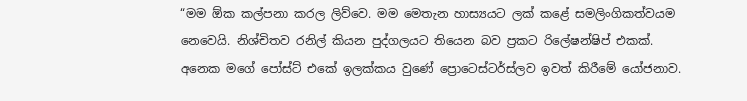“මම ඕක කල්පනා කරල ලිව්වෙ. මම මෙතැන හාස්‍යයට ලක් කළේ සමලිංගිකත්වයම නෙවෙයි. නිශ්චිතව රනිල් කියන පුද්ගලයට තියෙන බව ප්‍රකට රිලේෂන්ෂිප් එකක්. අනෙක මගේ පෝස්ට් එකේ ඉලක්කය වුණේ ප්‍රොටෙස්ටර්ස්ලව ඉවත් කිරීමේ යෝජනාව.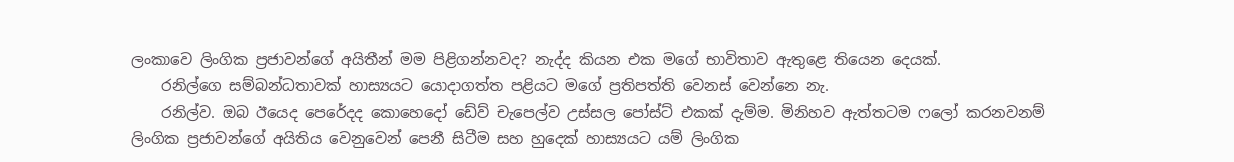ලංකාවෙ ලිංගික ප්‍රජාවන්ගේ අයිතීන් මම පිළිගන්නවද? නැද්ද කියන එක මගේ භාවිතාව ඇතුළෙ තියෙන දෙයක්.
    රනිල්ගෙ සම්බන්ධතාවක් හාස්‍යයට යොදාගත්ත පළියට මගේ ප්‍රතිපත්ති වෙනස් වෙන්නෙ නැ.
    රනිල්ව. ඔබ ඊයෙද පෙරේදද කොහෙදෝ ඩේව් චැපෙල්ව උස්සල පෝස්ට් එකක් දැම්ම. මිනිහව ඇත්තටම ෆලෝ කරනවනම් ලිංගික ප්‍රජාවන්ගේ අයිතිය වෙනුවෙන් පෙනී සිටීම සහ හුදෙක් හාස්‍යයට යම් ලිංගික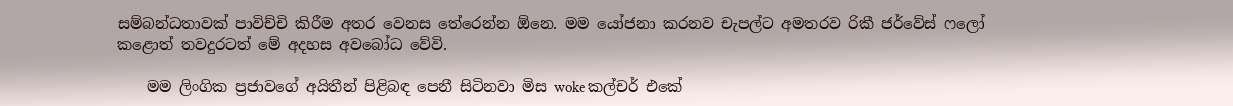සම්බන්ධතාවක් පාවිච්චි කිරීම අතර වෙනස තේරෙන්න ඕනෙ. මම යෝජනා කරනව චැපල්ට අමතරව රිකී ජර්වේස් ෆලෝ කළොත් තවදුරටත් මේ අදහස අවබෝධ වේවි.

    මම ලිංගික ප්‍රජාවගේ අයිතීන් පිළිබඳ පෙනී සිටිනවා මිස woke කල්චර් එකේ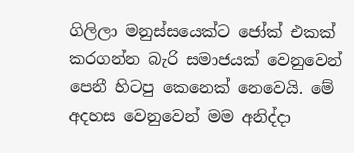ගිලිලා මනුස්සයෙක්ට ජෝක් එකක් කරගන්න බැරි සමාජයක් වෙනුවෙන් පෙනී හිටපු කෙනෙක් නෙවෙයි. මේ අදහස වෙනුවෙන් මම අනිද්දා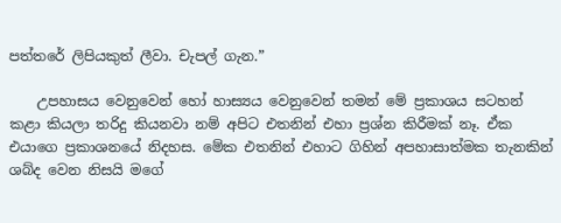පත්තරේ ලිපියකුත් ලීවා. චැපල් ගැන.”

    උපහාසය වෙනුවෙන් හෝ හාස්‍යය වෙනුවෙන් තමන් මේ ප්‍රකාශය සටහන් කළා කියලා තරිදු කියනවා නම් අපිට එතනින් එහා ප්‍රශ්න කිරීමක් නෑ. ඒක එයාගෙ ප්‍රකාශනයේ නිදහස. මේක එතනින් එහාට ගිහින් අපහාසාත්මක තැනකින් ශබ්ද වෙන නිසයි මගේ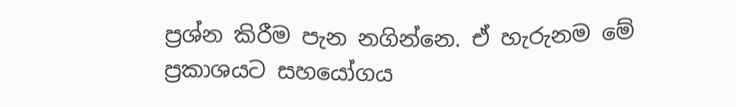ප්‍රශ්න කිරීම පැන නගින්නෙ. ඒ හැරුනම මේ ප්‍රකාශයට සහයෝගය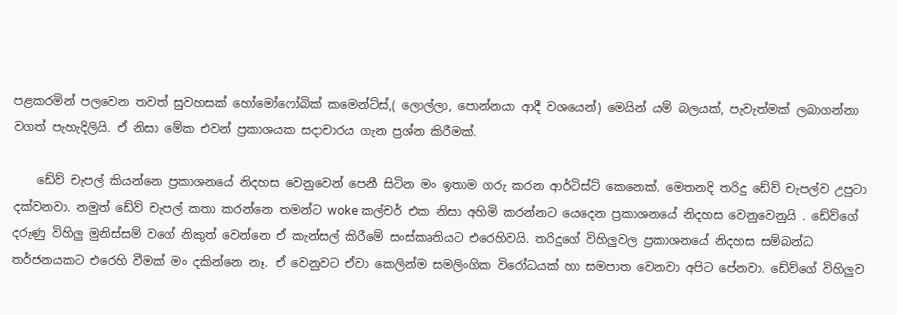පළකරමින් පලවෙන තවත් සුවහසක් හෝමෝෆෝබික් කමෙන්ට්ස්,( ලොල්ලා, පොන්නයා ආදී වශයෙන්) මෙයින් යම් බලයක්, පැවැත්මක් ලබාගන්නා වගත් පැහැදිලියි. ඒ නිසා මේක එවන් ප්‍රකාශයක සදාචාරය ගැන ප්‍රශ්න කිරීමක්.

    ඩේව් චැපල් කියන්නෙ ප්‍රකාශනයේ නිදහස වෙනුවෙන් පෙනී සිටින මං ඉතාම ගරු කරන ආර්ටිස්ට් කෙනෙක්. මෙතනදි තරිදු ඩේව් චැපල්ව උපුටා දක්වනවා. නමුත් ඩේව් චැපල් කතා කරන්නෙ තමන්ට woke කල්චර් එක නිසා අහිමි කරන්නට යෙදෙන ප්‍රකාශනයේ නිදහස වෙනුවෙනුයි . ඩේව්ගේ දරුණු විහිලු මුනිස්සම් වගේ නිකුත් වෙන්නෙ ඒ කැන්සල් කිරීමේ සංස්කෘතියට එරෙහිවයි. තරිදුගේ විහිලුවල ප්‍රකාශනයේ නිදහස සම්බන්ධ තර්ජනයකට එරෙහි වීමක් මං දකින්නෙ නෑ. ඒ වෙනුවට ඒවා කෙලින්ම සමලිංගික විරෝධයක් හා සමපාත වෙනවා අපිට පේනවා. ඩේව්ගේ විහිලුව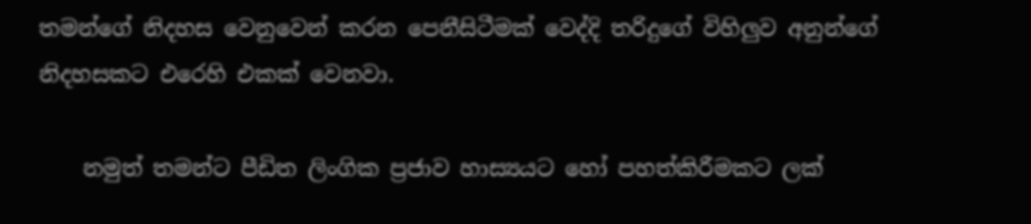තමන්ගේ නිදහස වෙනුවෙන් කරන පෙනීසිටීමක් වෙද්දි තරිදුගේ විහිලුව අනුන්ගේ නිදහසකට එරෙහි එකක් වෙනවා.

    නමුත් තමන්ට පීඩිත ලිංගික ප්‍රජාව හාස්‍යයට හෝ පහත්කිරීමකට ලක්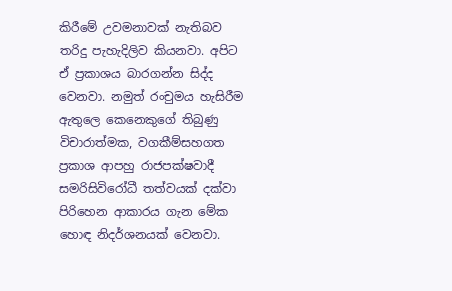කිරීමේ උවමනාවක් නැතිබව තරිදු පැහැදිලිව කියනවා. අපිට ඒ ප්‍රකාශය බාරගන්න සිද්ද වෙනවා. නමුත් රංචුමය හැසිරීම ඇතුලෙ කෙනෙකුගේ තිබුණු විචාරාත්මක, වගකීම්සහගත ප්‍රකාශ ආපහු රාජපක්ෂවාදී සමරිසිවිරෝධී තත්වයක් දක්වා පිරිහෙන ආකාරය ගැන මේක හොඳ නිදර්ශනයක් වෙනවා.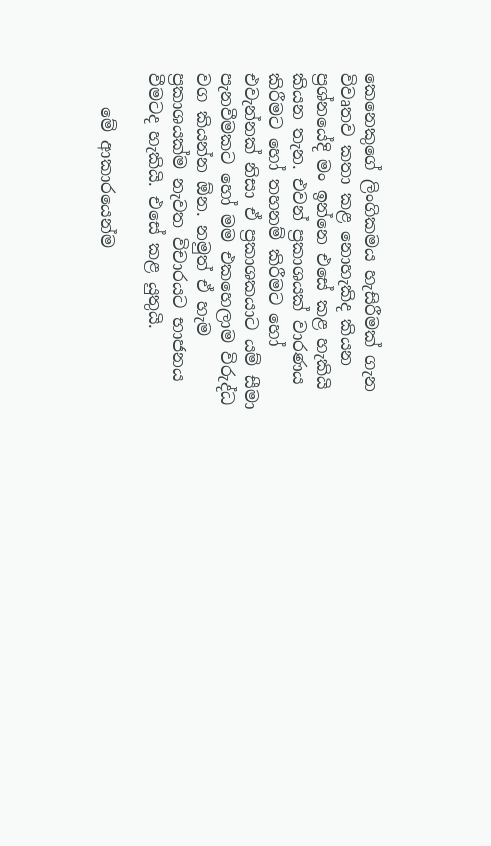කෙනෙකුගේ ලිංගිකමය හැසිරීමක් ගැන විවෘතව කතා කළ නොහැකිද කියන ප්‍රශ්නයේදි මං ඉන්නෙ එසේ කළ හැකියි කියන තැන. එවන් ප්‍රකාශයක් වාරණය කිරීමට හෝ තහනම් කිරීමට හෝ එවැන්නක් නිසා ඒ ප්‍රකාශකයාට යම් සීමා පැනවීමකට හෝ මම එකහෙලාම විරුද්ධ වග කියන්න ඕන. නමුත් ඒ හැම ප්‍රකාශයක්ම නැවත විචාරයට භාජනය වීමටද හැකියි. එසේ කළ යුතුයි.

    මේ ආකාරයෙන්ම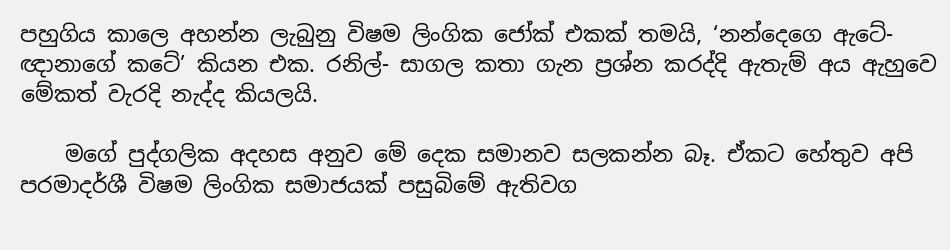පහුගිය කාලෙ අහන්න ලැබුනු විෂම ලිංගික ජෝක් එකක් තමයි, ‘නන්දෙගෙ ඇටේ- ඥානාගේ කටේ’ කියන එක. රනිල්- සාගල කතා ගැන ප්‍රශ්න කරද්දි ඇතැම් අය ඇහුවෙ මේකත් වැරදි නැද්ද කියලයි.

    මගේ පුද්ගලික අදහස අනුව මේ දෙක සමානව සලකන්න බෑ. ඒකට හේතුව අපි පරමාදර්ශී විෂම ලිංගික සමාජයක් පසුබිමේ ඇතිවග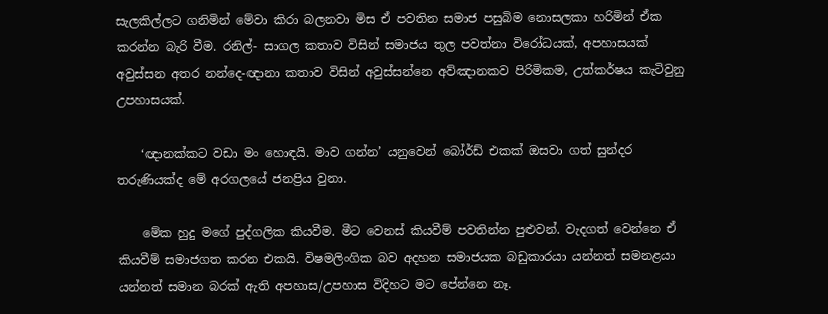සැලකිල්ලට ගනිමින් මේවා කිරා බලනවා මිස ඒ පවතින සමාජ පසුබිම නොසලකා හරිමින් ඒක කරන්න බැරි වීම. රනිල්- සාගල කතාව විසින් සමාජය තුල පවත්නා විරෝධයක්, අපහාසයක් අවුස්සන අතර නන්දෙ-ඥානා කතාව විසින් අවුස්සන්නෙ අව්ඤානකව පිරිමිකම, උත්කර්ෂය කැටිවුනු උපහාසයක්.

    ‘ඥානක්කට වඩා මං හොඳයි. මාව ගන්න’ යනුවෙන් බෝර්ඩ් එකක් ඔසවා ගත් සුන්දර තරුණියක්ද මේ අරගල‍යේ ජනප්‍රිය වුනා.

    මේක හුදු මගේ පුද්ගලික කියවීම. මීට වෙනස් කියවීම් පවතින්න පුළුවන්. වැදගත් වෙන්නෙ ඒ කියවීම් සමාජගත කරන එකයි. විෂමලිංගික බව අදහන සමාජයක බඩුකාරයා යන්නත් සමනළයා යන්නත් සමාන බරක් ඇති අපහාස/උපහාස විදිහට මට පේන්නෙ නෑ.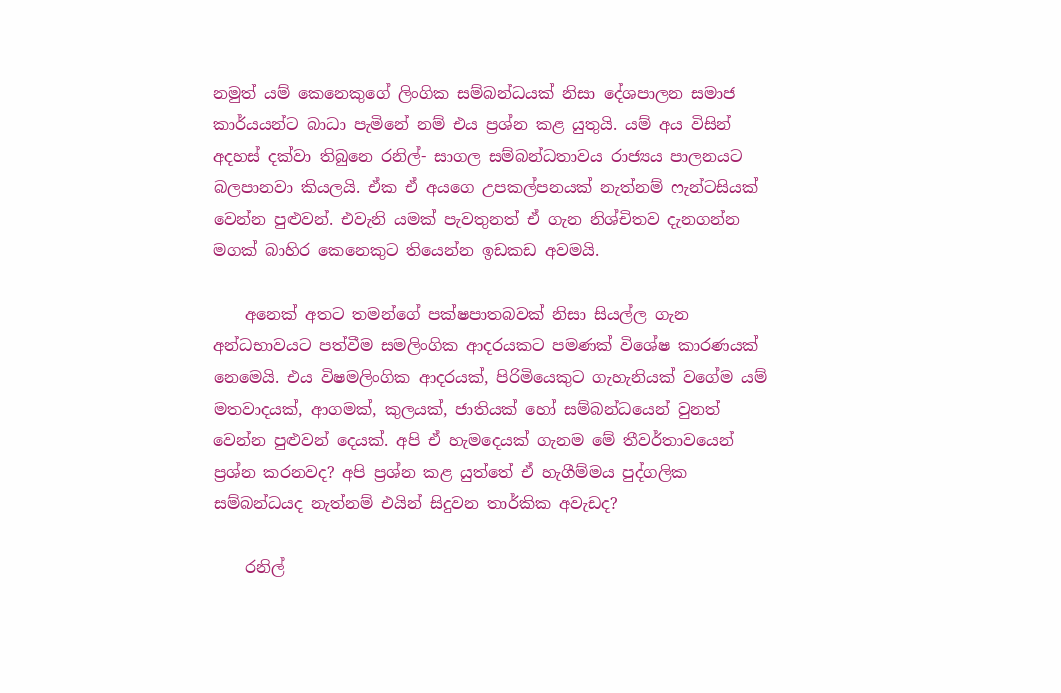නමුත් යම් කෙනෙකුගේ ලිංගික සම්බන්ධයක් නිසා දේශපාලන සමාජ කාර්යයන්ට බාධා පැමිනේ නම් එය ප්‍රශ්න කළ යුතුයි. යම් අය විසින් අදහස් දක්වා තිබුනෙ රනිල්- සාගල සම්බන්ධතාවය රාජ්‍යය පාලනයට බලපානවා කියලයි. ඒක ඒ අයගෙ උපකල්පනයක් නැත්නම් ෆැන්ටසියක් වෙන්න පුළුවන්. එවැනි යමක් පැවතුනත් ඒ ගැන නිශ්චිතව දැනගන්න මගක් බාහිර කෙනෙකුට තියෙන්න ඉඩකඩ අවමයි.

    අනෙක් අතට තමන්ගේ පක්ෂපාතබවක් නිසා සියල්ල ගැන අන්ධභාවයට පත්වීම සමලිංගික ආදරයකට පමණක් විශේෂ කාරණයක් නෙමෙයි. එය විෂමලිංගික ආදරයක්, පිරිමියෙකුට ගැහැනියක් වගේම යම් මතවාදයක්, ආගමක්, කුලයක්, ජාතියක් හෝ සම්බන්ධයෙන් වුනත් වෙන්න පුළුවන් දෙයක්. අපි ඒ හැමදෙයක් ගැනම මේ තීවර්තාවයෙන් ප්‍රශ්න කරනවද? අපි ප්‍රශ්න කළ යුත්තේ ඒ හැගීම්මය පුද්ගලික සම්බන්ධයද නැත්නම් එයින් සිදුවන තාර්කික අවැඩද?

    රනිල්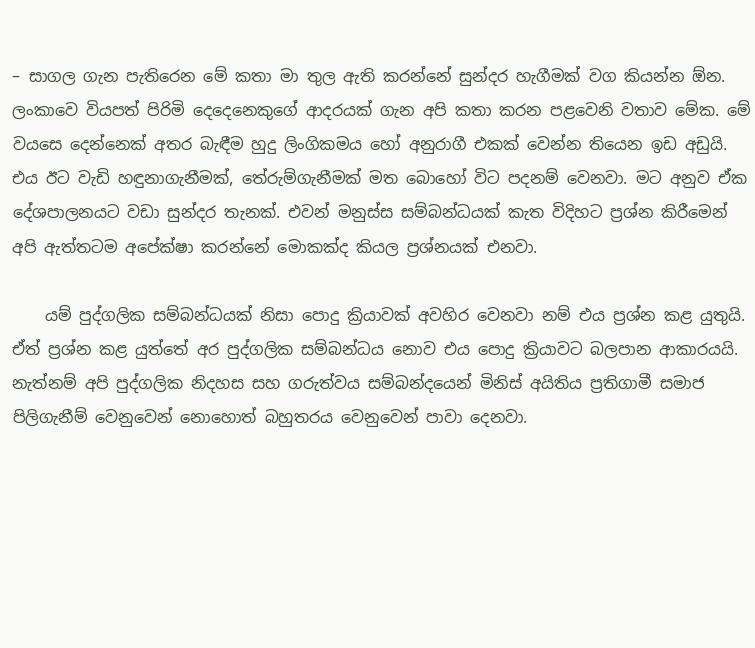– සාගල ගැන පැතිරෙන මේ කතා මා තුල ඇති කරන්නේ සුන්දර හැගීමක් වග කියන්න ඕන. ලංකාවෙ වියපත් පිරිමි දෙදෙනෙකුගේ ආදරයක් ගැන අපි කතා කරන පළවෙනි වතාව මේක. මේ වයසෙ දෙන්නෙක් අතර බැඳීම හුදු ලිංගිකමය හෝ අනුරාගී එකක් වෙන්න තියෙන ඉඩ අඩුයි. එය ඊට වැඩි හඳුනාගැනීමක්, තේරුම්ගැනීමක් මත බොහෝ විට පදනම් වෙනවා. මට අනුව ඒක දේශපාලනයට වඩා සුන්දර තැනක්. එවන් මනුස්ස සම්බන්ධයක් කැත විදිහට ප්‍රශ්න කිරීමෙන් අපි ඇත්තටම අපේක්ෂා කරන්නේ මොකක්ද කියල ප්‍රශ්නයක් එනවා.

    යම් පුද්ගලික සම්බන්ධයක් නිසා පොදු ක්‍රියාවක් අවහිර වෙනවා නම් එය ප්‍රශ්න කළ යුතුයි. ඒත් ප්‍රශ්න කළ යුත්තේ අර පුද්ගලික සම්බන්ධය නොව එය පොදු ක්‍රියාවට බලපාන ආකාරයයි. නැත්නම් අපි පුද්ගලික නිදහස සහ ගරුත්වය සම්බන්දයෙන් මිනිස් අයිතිය ප්‍රතිගාමී සමාජ පිලිගැනීම් වෙනුවෙන් නොහොත් බහුතරය වෙනුවෙන් පාවා දෙනවා.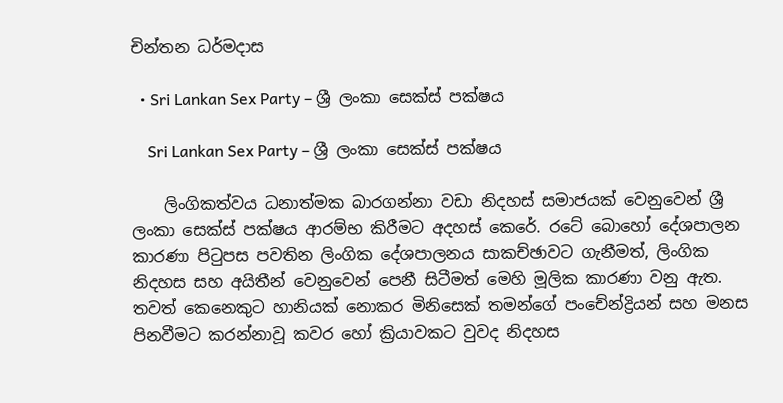චින්තන ධර්මදාස

  • Sri Lankan Sex Party – ශ්‍රී ලංකා සෙක්ස් පක්ෂය

    Sri Lankan Sex Party – ශ්‍රී ලංකා සෙක්ස් පක්ෂය

    ලිංගිකත්වය ධනාත්මක බාරගන්නා වඩා නිදහස් සමාජයක් වෙනුවෙන් ශ්‍රී ලංකා සෙක්ස් පක්ෂය ආරම්භ කිරීමට අදහස් කෙරේ. රටේ බොහෝ දේශපාලන කාරණා පිටුපස පවතින ලිංගික දේශපාලනය සාකච්ඡාවට ගැනීමත්, ලිංගික නිදහස සහ අයිතීන් වෙනුවෙන් පෙනී සිටීමත් මෙහි මූලික කාරණා වනු ඇත. තවත් කෙනෙකුට හානියක් නොකර මිනි‍සෙක් තමන්ගේ පංචේන්ද්‍රියන් සහ මනස පිනවීමට කරන්නාවූ කවර හෝ ක්‍රියාවකට වුවද නිදහස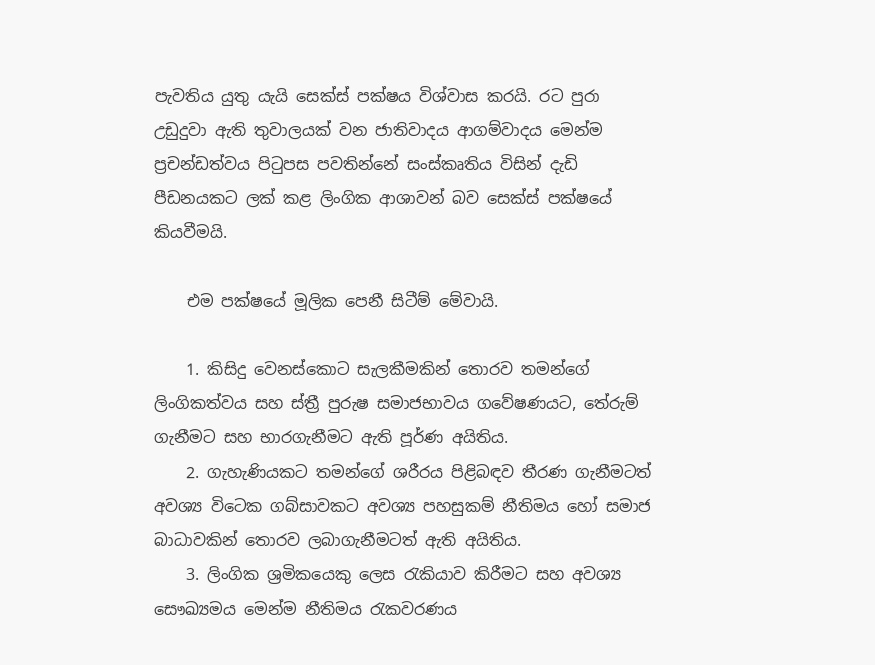පැවතිය යුතු යැයි සෙක්ස් පක්ෂය විශ්වාස කරයි. රට පු‍රා උඩුදුවා ඇති තුවාලයක් වන ජාතිවාදය ආගම්වාදය මෙන්ම ප්‍රචන්ඩත්වය පිටුපස පවතින්නේ සංස්කෘතිය විසින් දැඩි පීඩනයකට ලක් කළ ලිංගික ආශාවන් බව සෙක්ස් පක්ෂයේ කියවීමයි.

    එම පක්ෂයේ මූලික පෙනී සිටීම් මේවායි.

    1. කිසිදු වෙනස්කොට සැලකීමකින් තොරව තමන්ගේ ලිංගිකත්වය සහ ස්ත්‍රී පුරුෂ සමාජභාවය ගවේෂණයට, තේරුම් ගැනීමට සහ භාරගැනීමට ඇති පූර්ණ අයිතිය.
    2. ගැහැණියකට තමන්ගේ ශරීරය පිළිබඳව තීරණ ගැනීමටත් අවශ්‍ය විටෙක ගබ්සාවකට අවශ්‍ය පහසුකම් නීතිමය හෝ සමාජ බාධාවකින් තොරව ලබාගැනීමටත් ඇති අයිතිය.
    3. ලිංගික ශ්‍රමිකයෙකු ලෙස රැකියාව කිරීමට සහ අවශ්‍ය සෞඛ්‍යමය මෙන්ම නීතිමය රැකවරණය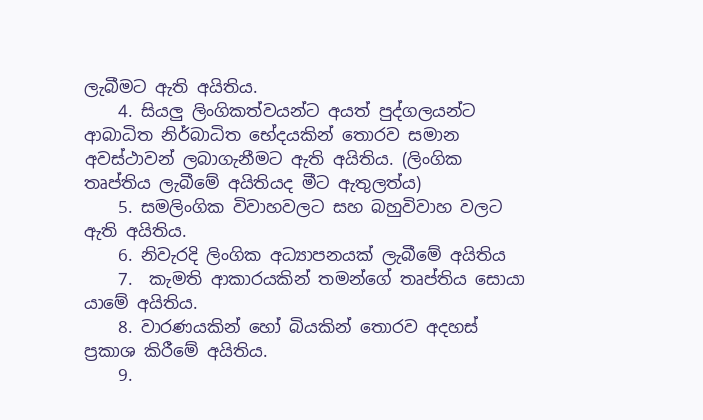ලැබීමට ඇති අයිතිය.
    4. සියලු ලිංගිකත්වයන්ට අයත් පුද්ගලයන්ට ආබාධිත නිර්බාධිත භේදයකින් තොරව සමාන අවස්ථාවන් ලබාගැනීමට ඇති අයිතිය. (ලිංගික තෘප්තිය ලැබීමේ අයිතියද මීට ඇතුලත්ය)
    5. සමලිංගික විවාහවලට සහ බහුවිවාහ වලට ඇති අයිතිය.
    6. නිවැරදි ලිංගික අධ්‍යාපනයක් ලැබීමේ අයිතිය
    7.  කැමති ආකාරයකින් තමන්ගේ තෘප්තිය සොයා යාමේ අයිතිය.
    8. වාරණයකින් හෝ බියකින් තොරව අදහස් ප්‍රකාශ කිරීමේ අයිතිය.
    9.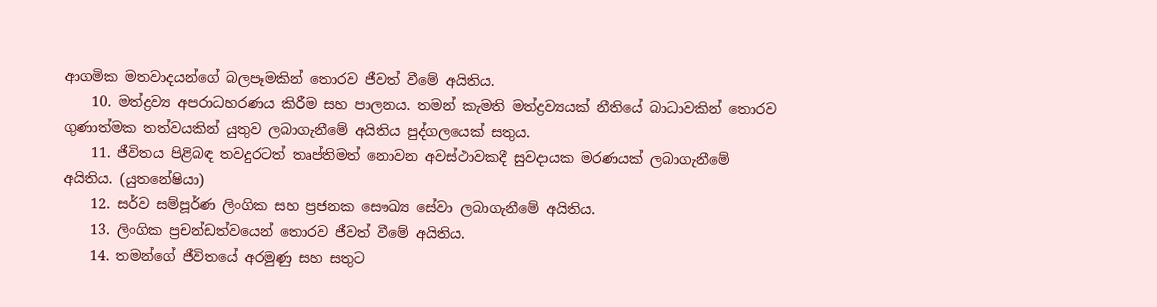ආගමික මතවාදයන්ගේ බලපෑමකින් තොරව ජීවත් වීමේ අයිතිය.
    10. මත්ද්‍රව්‍ය අපරාධහරණය කිරීම සහ පාලනය. තමන් කැමති මත්ද්‍රව්‍යයක් නීතියේ බාධාවකින් තොරව ගුණාත්මක තත්වයකින් යුතුව ලබාගැනීමේ අයිතිය පුද්ගලයෙක් සතුය.
    11. ජීවිතය පිළිබඳ තවදුරටත් තෘප්තිමත් නොවන අවස්ථාවකදී සුවදායක මරණයක් ලබාගැනීමේ අයිතිය. (යුතනේෂියා)
    12. සර්ව සම්පූර්ණ ලිංගික සහ ප්‍රජනක සෞඛ්‍ය සේවා ලබාගැනීමේ අයිතිය.
    13. ලිංගික ප්‍රචන්ඩත්වයෙන් තොරව ජීවත් වී‍මේ අයිතිය.
    14. තමන්ගේ ජීවිතයේ අරමුණු සහ සතුට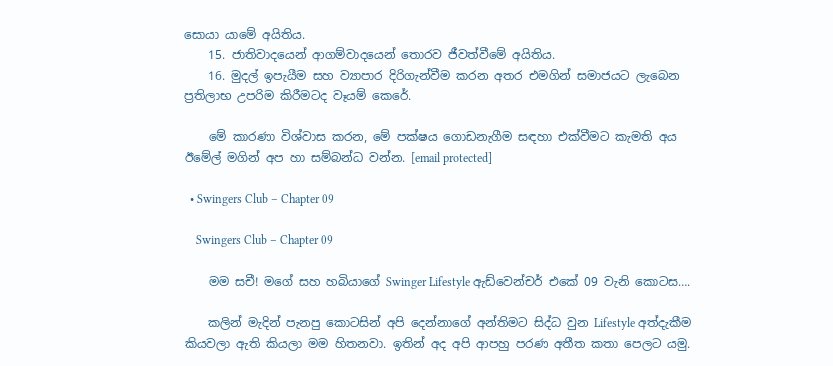සොයා යාමේ අයිතිය.
    15. ජාතිවාදයෙන් ආගම්වාදයෙන් තොරව ජීවත්වීමේ අයිතිය.
    16. මුදල් ඉපැයීම සහ ව්‍යාපාර දිරිගැන්වීම කරන අතර එමගින් සමාජයට ලැබෙන ප්‍රතිලාභ උපරිම කිරීමටද වෑයම් කෙරේ.

    මේ කාරණා විශ්වාස කරන, මේ පක්ෂය ගොඩනැගීම සඳහා එක්වීමට කැමති අය ඊමේල් මගින් අප හා සම්බන්ධ වන්න. [email protected]

  • Swingers Club – Chapter 09

    Swingers Club – Chapter 09

    මම සචී! මගේ සහ හබියාගේ Swinger Lifestyle ඇඩ්වෙන්චර් එකේ 09 වැනි කොටස….

    කලින් මැදින් පැනපු කොටසින් අපි දෙන්නාගේ අන්තිමට සිද්ධ වුන Lifestyle අත්දැකීම කියවලා ඇති කියලා මම හිතනවා. ඉතින් අද අපි ආපහු පරණ අතීත කතා පෙලට යමු.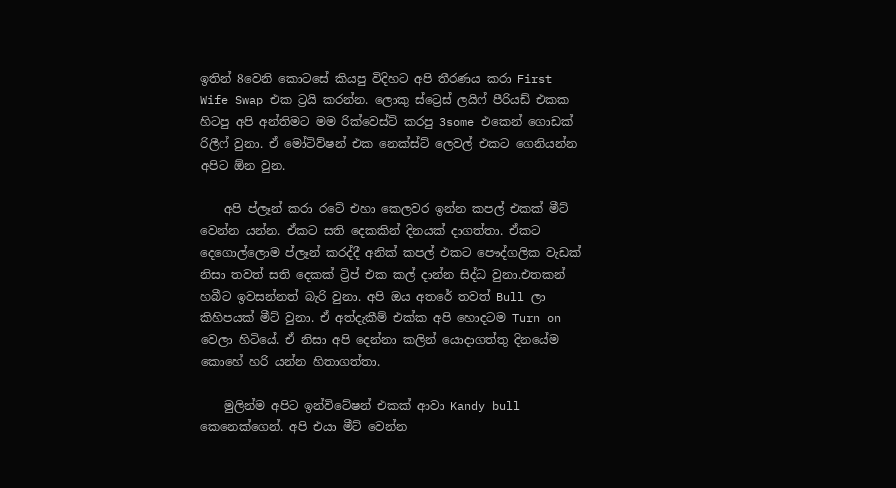ඉතින් 8වෙනි කොටසේ කියපු විදිහට අපි තීරණය කරා First Wife Swap එක ට්‍රයි කරන්න. ලොකු ස්ට්‍රෙස් ලයිෆ් පීරියඩ් එකක හිටපු අපි අන්තිමට මම රික්වෙස්ට් කරපු 3some එකෙන් ගොඩක් රිලීෆ් වුනා. ඒ මෝටිව්ෂන් එක නෙක්ස්ට් ලෙවල් එකට ගෙනියන්න අපිට ඕන වුන.

    අපි ප්ලෑන් කරා රටේ එහා කෙලවර ඉන්න කපල් එකක් මීට් වෙන්න යන්න. ඒකට සති දෙකකින් දිනයක් දාගත්තා. ඒකට දෙගොල්ලොම ප්ලෑන් කරද්දී අනික් කපල් එකට පෞද්ගලික වැඩක් නිසා තවත් සති දෙකක් ට්‍රිප් එක කල් දාන්න සිද්ධ වුනා.එතකන් හබීට ඉවසන්නත් බැරි වුනා. අපි ඔය අතරේ තවත් Bull ලා කිහිපයක් මීට් වුනා. ඒ අත්දැකීම් එක්ක අපි හොදටම Turn on වෙලා හිටියේ. ඒ නිසා අපි දෙන්නා කලින් යොදාගත්තු දිනයේම කොහේ හරි යන්න හිතාගත්තා.

    මුලින්ම අපිට ඉන්විටේෂන් එකක් ආවා Kandy bull කෙනෙක්ගෙන්. අපි එයා මීට් වෙන්න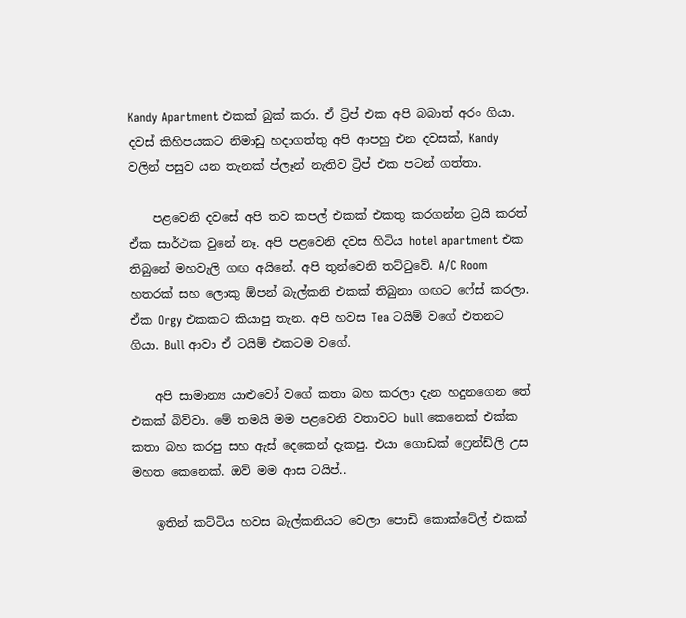Kandy Apartment එකක් බුක් කරා. ඒ ට්‍රිප් එක අපි බබාත් අරං ගියා. දවස් කිහිපයකට නිමාඩු හදාගත්තු අපි ආපහු එන දවසක්, Kandy වලින් පසුව යන තැනක් ප්ලෑන් නැතිව ට්‍රිප් එක පටන් ගත්තා.

    පළවෙනි දවසේ අපි තව කපල් එකක් එකතු කරගන්න ට්‍රයි කරත් ඒක සාර්ථක වුනේ නෑ. අපි පළවෙනි දවස හිටිය hotel apartment එක තිබුනේ මහවැලි ගඟ අයිනේ. අපි තුන්වෙනි තට්ටුවේ. A/C Room හතරක් සහ ලොකු ඕපන් බැල්කනි එකක් තිබුනා ගඟට ෆේස් කරලා. ඒක Orgy එකකට කියාපු තැන. අපි හවස Tea ටයිම් වගේ එතනට ගියා. Bull ආවා ඒ ටයිම් එකටම වගේ.

    අපි සාමාන්‍ය යාළුවෝ වගේ කතා බහ කරලා දැන හදුනගෙන තේ එකක් බිව්වා. මේ තමයි මම පළවෙනි වතාවට bull කෙනෙක් එක්ක කතා බහ කරපු සහ ඇස් දෙකෙන් දැකපු. එයා ගොඩක් ෆ්‍රෙන්ඩ්ලි උස මහත කෙනෙක්. ඔව් මම ආස ටයිප්..

    ඉතින් කට්ටිය හවස බැල්කනියට වෙලා පොඩි කොක්ටේල් එකක්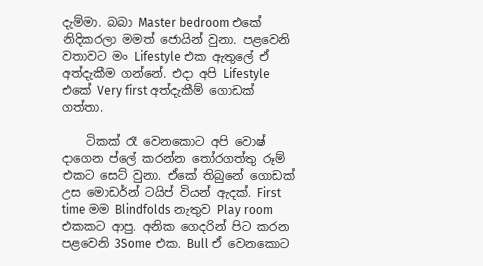දැම්මා. බබා Master bedroom එකේ නිදිකරලා මමත් ජොයින් වුනා. පළවෙනි වතාවට මං Lifestyle එක ඇතුලේ ඒ අත්දැකීම ගන්නේ. එදා අපි Lifestyle එකේ Very first අත්දැකීම් ගොඩක් ගත්තා.

    ටිකක් රෑ වෙනකොට අපි වොෂ් දාගෙන ප්ලේ කරන්න තෝරගත්තු රූම් එකට සෙට් වුනා. ඒකේ තිබුනේ ගොඩක් උස මොඩර්න් ටයිප් වියන් ඇදක්. First time මම Blindfolds නැතුව Play room එකකට ආපු. අනික ගෙදරින් පිට කරන පළවෙනි 3Some එක. Bull ඒ වෙනකොට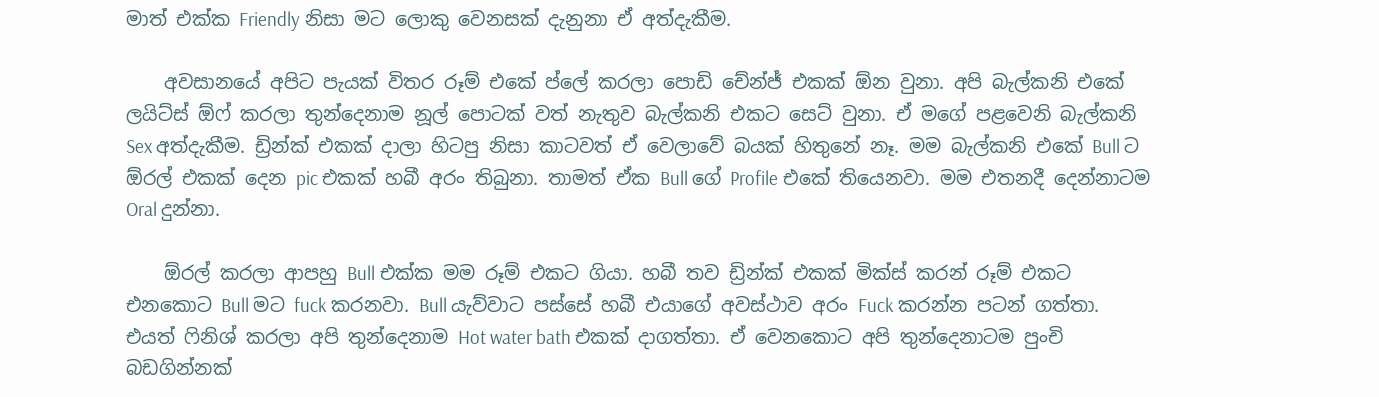මාත් එක්ක Friendly නිසා මට ලොකු වෙනසක් දැනුනා ඒ අත්දැකීම.

    අවසානයේ අපිට පැයක් විතර රූම් එකේ ප්ලේ කරලා පොඩි චේන්ජ් එකක් ඕන වුනා. අපි බැල්කනි එකේ ලයිට්ස් ඕෆ් කරලා තුන්දෙනාම නූල් පොටක් වත් නැතුව බැල්කනි එකට සෙට් වුනා. ඒ මගේ පළවෙනි බැල්කනි Sex අත්දැකීම. ඩ්‍රින්ක් එකක් දාලා හිටපු නිසා කාටවත් ඒ වෙලාවේ බයක් හිතුනේ නෑ. මම බැල්කනි එකේ Bull ට ඕරල් එකක් දෙන pic එකක් හබී අරං තිබුනා. තාමත් ඒක Bull ගේ Profile එකේ තියෙනවා. මම එතනදී දෙන්නාටම Oral දුන්නා.

    ඕරල් කරලා ආපහු Bull එක්ක මම රූම් එකට ගියා. හබී තව ඩ්‍රින්ක් එකක් මික්ස් කරන් රූම් එකට එනකොට Bull මට fuck කරනවා. Bull යැව්වාට පස්සේ හබී එයාගේ අවස්ථාව අරං Fuck කරන්න පටන් ගත්තා. එයත් ෆිනිශ් කරලා අපි තුන්දෙනාම Hot water bath එකක් දාගත්තා. ඒ වෙනකොට අපි තුන්දෙනාටම පුංචි බඩගින්නක්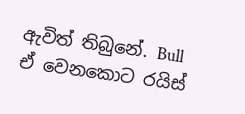ඇවිත් තිබුනේ. Bull ඒ වෙනකොට රයිස්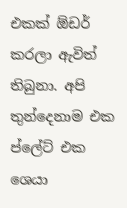එකක් ඕඩර් කරලා ඇවිත් තිබුනා. අපි තුන්දෙනාම එක ප්ලේට් එක ශෙයා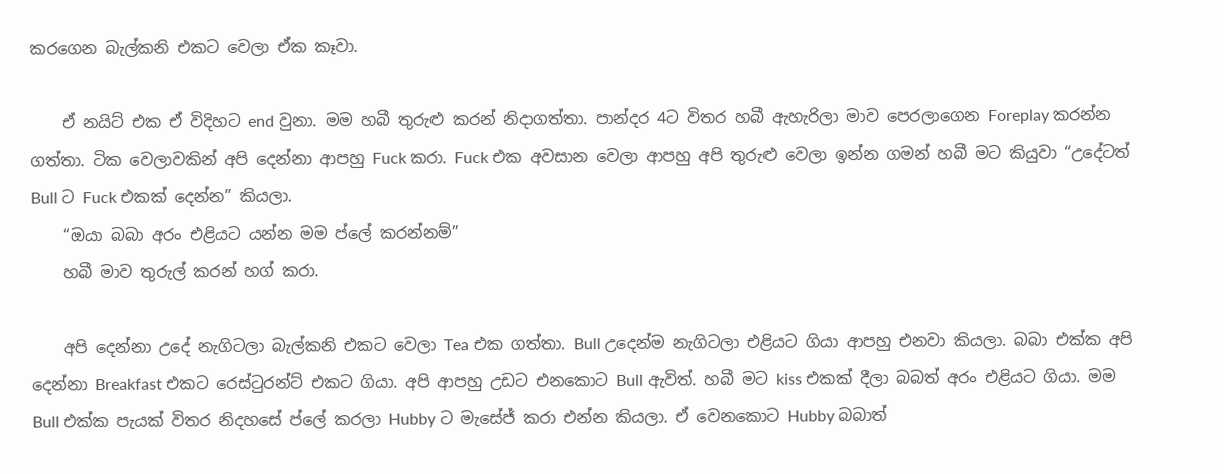කරගෙන බැල්කනි එකට වෙලා ඒක කෑවා.

    ඒ නයිට් එක ඒ විදිහට end වුනා. මම හබී තුරුළු කරන් නිදාගත්තා. පාන්දර 4ට විතර හබී ඇහැරිලා මාව පෙරලාගෙන Foreplay කරන්න ගත්තා. ටික වෙලාවකින් අපි දෙන්නා ආපහු Fuck කරා. Fuck එක අවසාන වෙලා ආපහු අපි තුරුළු වෙලා ඉන්න ගමන් හබී මට කියුවා “උදේටත් Bull ට Fuck එකක් දෙන්න” කියලා.
    “ඔයා බබා අරං එළියට යන්න මම ප්ලේ කරන්නම්”
    හබී මාව තුරුල් කරන් හග් කරා.

    අපි දෙන්නා උදේ නැගිටලා බැල්කනි එකට වෙලා Tea එක ගත්තා. Bull උදෙන්ම නැගිටලා එළියට ගියා ආපහු එනවා කියලා. බබා එක්ක අපි දෙන්නා Breakfast එකට රෙස්ටුරන්ට් එකට ගියා. අපි ආපහු උඩට එනකොට Bull ඇවිත්. හබී මට kiss එකක් දීලා බබත් අරං එළියට ගියා. මම Bull එක්ක පැයක් විතර නිදහසේ ප්ලේ කරලා Hubby ට මැසේජ් කරා එන්න කියලා. ඒ වෙනකොට Hubby බබාත්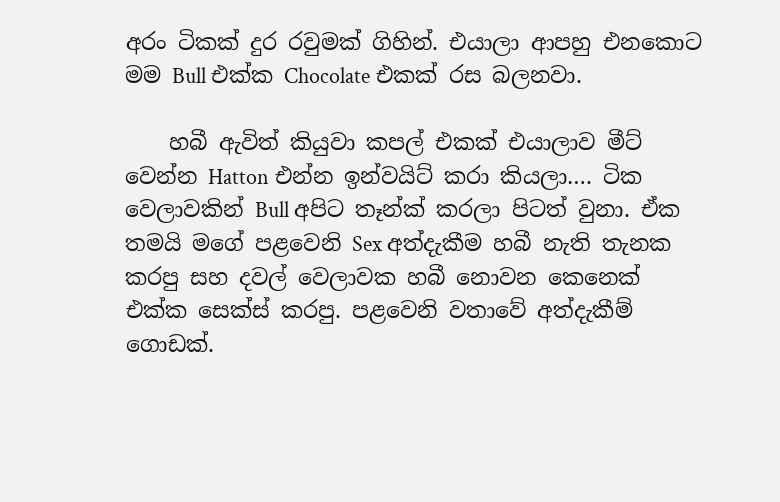අරං ටිකක් දුර රවුමක් ගිහින්. එයාලා ආපහු එනකොට මම Bull එක්ක Chocolate එකක් රස බලනවා.

    හබී ඇවිත් කියුවා කපල් එකක් එයාලාව මීට් වෙන්න Hatton එන්න ඉන්වයිට් කරා කියලා…. ටික වෙලාවකින් Bull අපිට තෑන්ක් කරලා පිටත් වුනා. ඒක තමයි මගේ පළවෙනි Sex අත්දැකීම හබී නැති තැනක කරපු සහ දවල් වෙලාවක හබී නොවන කෙනෙක් එක්ක සෙක්ස් කරපු. පළවෙනි වතාවේ අත්දැකීම් ගොඩක්.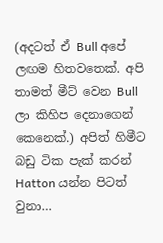(අදටත් ඒ Bull අපේ ලඟම හිතවතෙක්. අපි තාමත් මීට් වෙන Bull ලා කිහිප දෙනාගෙන් කෙනෙක්.) අපිත් හිමීට බඩු ටික පැක් කරන් Hatton යන්න පිටත් වුනා…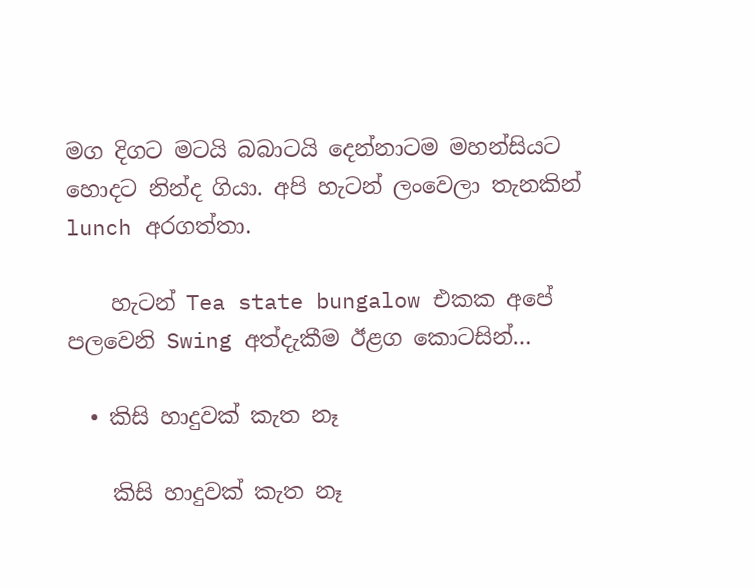මග දිගට මටයි බබාටයි දෙන්නාටම මහන්සියට හොදට නින්ද ගියා. අපි හැටන් ලංවෙලා තැනකින් lunch අරගත්තා.

    හැටන් Tea state bungalow එකක අපේ පලවෙනි Swing අත්දැකීම ඊළග කොටසින්…

  • කිසි හාදුවක් කැත නෑ

    කිසි හාදුවක් කැත නෑ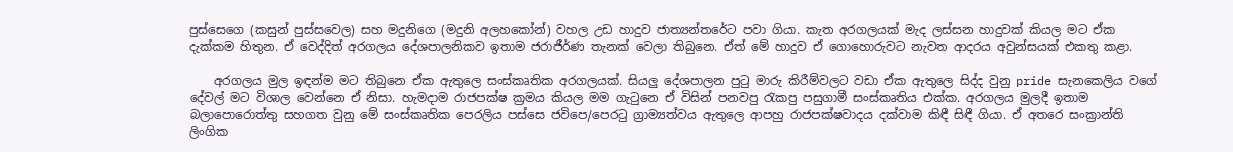පුස්සෙගෙ (කසුන් පුස්සවෙල) සහ මදුනිගෙ (මදුනි අලහකෝන්) වහල උඩ හාදුව ජාත්‍යන්තරේට පවා ගියා. කැත අරගලයක් මැද ලස්සන හාදුවක් කියල මට ඒක දැක්කම හිතුන. ඒ වෙද්දිත් අරගලය දේශපාලනිකව ඉතාම ජරාජීර්ණ තැනක් වෙලා තිබුනෙ. ඒත් මේ හාදුව ඒ ගොහොරුවට නැවත ආදරය අවුන්සයක් එකතු කළා.

    අරගලය මුල ඉඳන්ම මට තිබුනෙ ඒක ඇතුලෙ සංස්කෘතික අරගලයක්. සියලු දේශපාලන පුටු මාරු කිරීම්වලට වඩා ඒක ඇතුලෙ සිද්ද වුනු pride සැනකෙලිය වගේ දේවල් මට විශාල වෙන්නෙ ඒ නිසා. හැමදාම රාජපක්ෂ ක්‍රමය කියල මම ගැටුනෙ ඒ විසින් පනවපු රැකපු පසුගාමී සංස්කෘතිය එක්ක. අරගලය මුලදී ඉතාම බලාපොරොත්තු සහගත වුනු මේ සංස්කෘතික පෙරලිය පස්සෙ ජවිපෙ/පෙරටු ග්‍රාම්‍යත්වය ඇතුලෙ ආපහු රාජපක්ෂවාදය දක්වාම කිඳී සිඳී ගියා. ඒ අතරෙ සංක්‍රාන්ති ලිංගික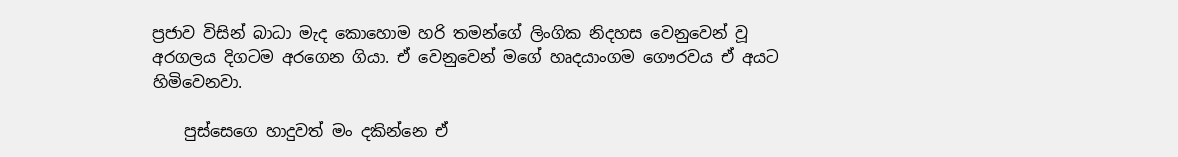ප්‍රජාව විසින් බාධා මැද කොහොම හරි තමන්ගේ ලිංගික නිදහස වෙනුවෙන් වූ අරගලය දිගටම අරගෙන ගියා. ඒ වෙනුවෙන් මගේ හෘදයාංගම ගෞරවය ඒ අයට හිමිවෙනවා.

    පුස්සෙගෙ හාදුවත් මං දකින්නෙ ඒ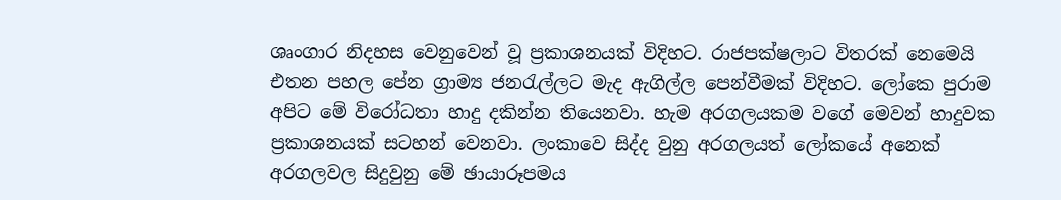ශෘංගාර නිදහස වෙනුවෙන් වූ ප්‍රකාශනයක් විදිහට. රාජපක්ෂලාට විතරක් නෙමෙයි එතන පහල පේන ග්‍රාම්‍ය ජනරැල්ලට මැද ඇගිල්ල පෙන්වීමක් විදිහට. ලෝකෙ පුරාම අපිට මේ විරෝධතා හාදු දකින්න තියෙනවා. හැම අරගලයකම වගේ මෙවන් හාදුවක ප්‍රකාශනයක් සටහන් වෙනවා. ලංකාවෙ සිද්ද වුනු අරගලයත් ලෝකයේ අනෙක් අරගලවල සිදුවුනු මේ ඡායාරූපමය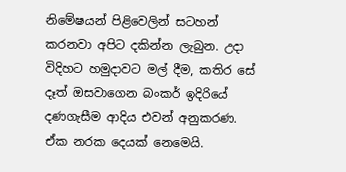නිමේෂයන් පිළිවෙලින් සටහන් කරනවා අපිට දකින්න ලැබුන. උදා විදිහට හමුදාවට මල් දීම, කතිර සේ දෑත් ඔසවාගෙන බංකර් ඉදිරියේ දණගැසීම ආදිය එවන් අනුකරණ. ඒක නරක දෙයක් නෙමෙයි.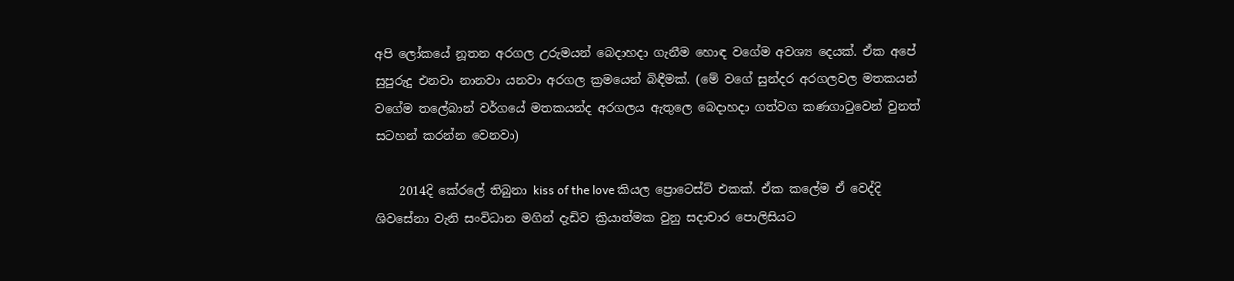අපි ලෝකයේ නූතන අරගල උරුමයන් බෙදාහදා ගැනීම හොඳ වගේම අවශ්‍ය දෙයක්. ඒක අපේ සුපුරුදු එනවා නානවා යනවා අරගල ක්‍රමයෙන් බිඳීමක්. (මේ වගේ සුන්දර අරගලවල මතකයන් වගේම තලේබාන් වර්ගයේ මතකයන්ද අරගලය ඇතුලෙ බෙදාහදා ගත්වග කණගාටුවෙන් වුනත් සටහන් කරන්න වෙනවා)

    2014දි කේරලේ තිබුනා kiss of the love කියල ප්‍රොටෙස්ට් එකක්. ඒක කලේම ඒ වෙද්දි ශිවසේනා වැනි සංවිධාන මගින් දැඩිව ක්‍රියාත්මක වුනු සදාචාර පොලිසියට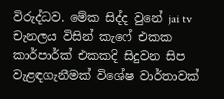විරුද්ධව. මේක සිද්ද වුනේ jai tv චැනලය විසින් කැෆේ එකක කාර්පාර්ක් එකකදි සිදුවන සිප වැළඳගැනීමක් විශේෂ වාර්තාවක්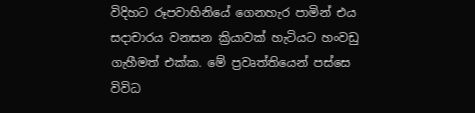විදිහට රූපවාහිනියේ ගෙනහැර පාමින් එය සදාචාරය වනසන ක්‍රියාවක් හැටියට හංවඩු ගැහීමත් එක්ක. මේ ප්‍රවෘත්තියෙන් පස්සෙ විවිධ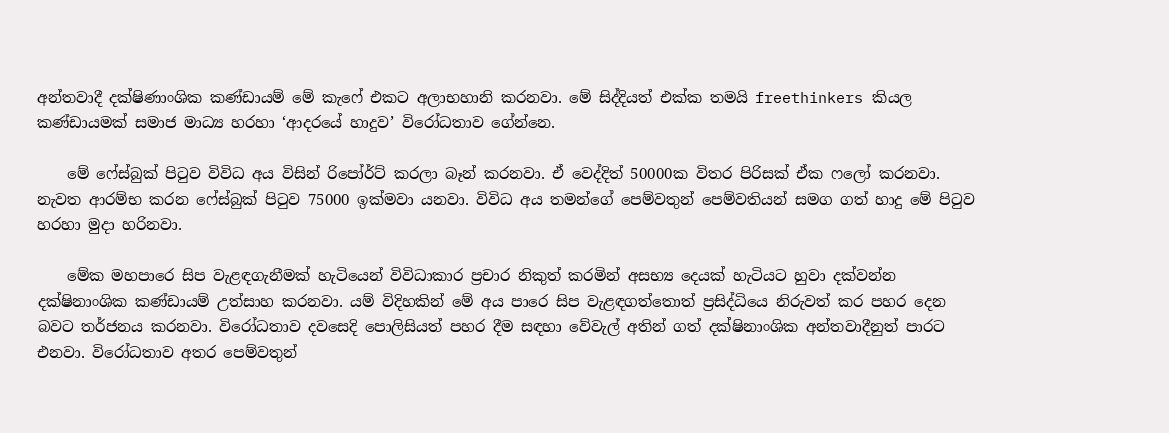අන්තවාදී දක්ෂිණාංශික කණ්ඩායම් මේ කැෆේ එකට අලාභහානි කරනවා. මේ සිද්දියත් එක්ක තමයි freethinkers කියල කණ්ඩායමක් සමාජ මාධ්‍ය හරහා ‘ආදරයේ හාදුව’ විරෝධතාව ගේන්නෙ.

    මේ ෆේස්බුක් පිටුව විවිධ අය විසින් රිපෝර්ට් කරලා බෑන් කරනවා. ඒ වෙද්දිත් 50000ක විතර පිරිසක් ඒක ෆලෝ කරනවා. නැවත ආරම්භ කරන ෆේස්බුක් පිටුව 75000 ඉක්මවා යනවා. විවිධ අය තමන්ගේ පෙම්වතුන් පෙම්වතියන් සමග ගත් හාදු මේ පිටුව හරහා මුදා හරිනවා.

    මේක මහපාරෙ සිප වැළඳගැනීමක් හැටියෙන් විවිධාකාර ප්‍රචාර නිකුත් කරමින් අසභ්‍ය දෙයක් හැටියට හුවා දක්වන්න දක්ෂිනාංශික කණ්ඩායම් උත්සාහ කරනවා. යම් විදිහකින් මේ අය පාරෙ සිප වැළඳගත්තොත් ප්‍රසිද්ධියෙ නිරුවත් කර පහර දෙන බවට තර්ජනය කරනවා. විරෝධතාව දවසෙදි පොලිසියත් පහර දීම සඳහා වේවැල් අතින් ගත් දක්ෂිනාංශික අන්තවාදීනුත් පාරට එනවා. විරෝධතාව අතර පෙම්වතුන්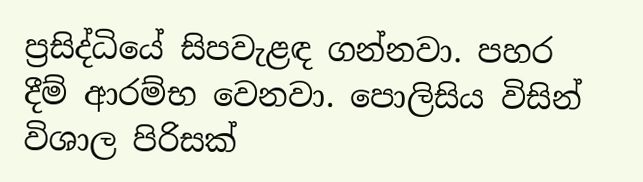ප්‍රසිද්ධියේ සිපවැළඳ ගන්නවා. පහර දීම් ආරම්භ වෙනවා. පොලිසිය විසින් විශාල පිරිසක්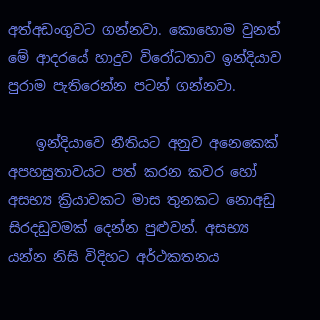අත්අඩංගුවට ගන්නවා. කොහොම වුනත් මේ ආද‍රයේ හාදුව විරෝධතාව ඉන්දියාව පුරාම පැතිරෙන්න පටන් ගන්නවා.

    ඉන්දියාවෙ නීතියට අනුව අනෙකෙක් අපහසුතාවයට පත් කරන කවර හෝ අසභ්‍ය ක්‍රියාවකට මාස තුනකට නොඅඩු සිරදඩුවමක් දෙන්න පුළුවන්. අසභ්‍ය යන්න නිසි විදිහට අර්ථකතනය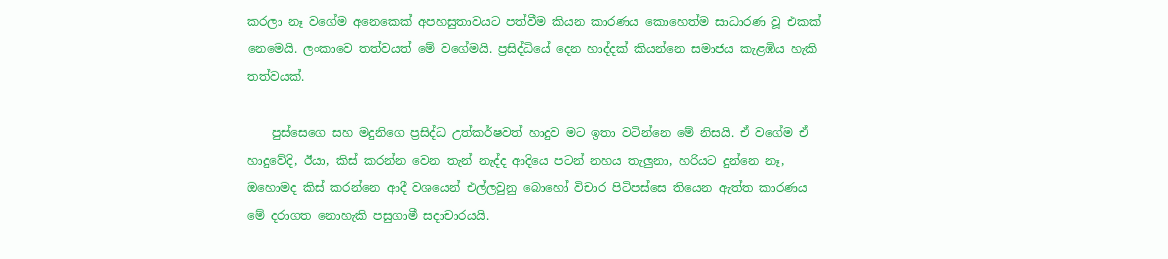කරලා නෑ වගේම අනෙකෙක් අපහසුතාවයට පත්වීම කියන කාරණය කොහෙත්ම සාධාරණ වූ එකක් නෙමෙයි. ලංකාවෙ තත්වයත් මේ වගේමයි. ප්‍රසිද්ධියේ දෙන හාද්දක් කියන්නෙ සමාජය කැළඹිය හැකි තත්වයක්.

    පුස්සෙගෙ සහ මදුනිගෙ ප්‍රසිද්ධ උත්කර්ෂවත් හාදුව මට ඉතා වටින්නෙ මේ නිසයි. ඒ වගේම ඒ හාදුවේදි, ඊයා, කිස් කරන්න වෙන තැන් නැද්ද ආදියෙ පටන් නහය තැලුනා, හරියට දුන්නෙ නෑ, ඔහොමද කිස් කරන්නෙ ආදී වශයෙන් එල්ලවුනු බොහෝ විචාර පිටිපස්සෙ තියෙන ඇත්ත කාරණය මේ දරාගත නොහැකි පසුගාමී සදාචාරයයි.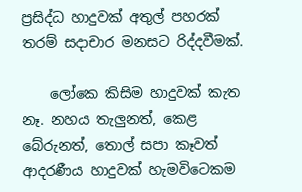ප්‍රසිද්ධ හාදුවක් අතුල් පහරක් තරම් සදාචාර මනසට රිද්දවීමක්.

    ලෝකෙ කිසිම හාදුවක් කැත නෑ. නහය තැලුනත්, කෙළ බේරුනත්, තොල් සපා කෑවත් ආදරණීය හාදුවක් හැමවිටෙකම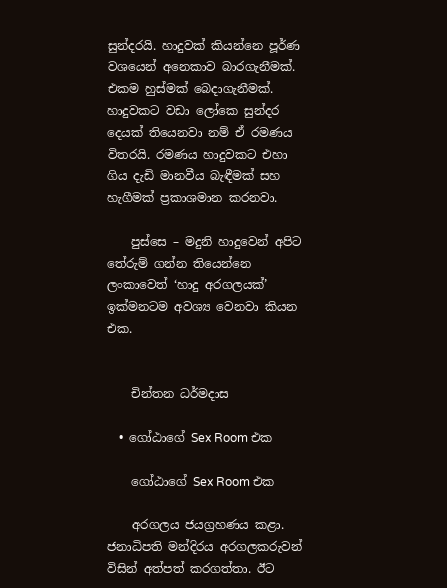සුන්දරයි. හාදුවක් කියන්නෙ පූර්ණ වශයෙන් අනෙකාව බාරගැනීමක්. එකම හුස්මක් බෙදාගැනීමක්. හාදුවකට වඩා ලෝකෙ සුන්දර දෙයක් තියෙනවා නම් ඒ රමණය විතරයි. රමණය හාදුවකට එහා ගිය දැඩි මානවීය බැඳීමක් සහ හැගීමක් ප්‍රකාශමාන කරනවා.

    පුස්සෙ – මදුනි හාදුවෙන් අපිට තේරුම් ගන්න තියෙන්නෙ ලංකාවෙත් ‘හාදු අරගලයක්’ ඉක්මනටම අවශ්‍ය වෙනවා කියන එක.


    චින්තන ධර්මදාස

  • ගෝඨාගේ Sex Room එක

    ගෝඨාගේ Sex Room එක

    අරගලය ජයග්‍රහණය කළා. ජනාධිපති මන්දිරය අරගලකරුවන් විසින් අත්පත් කරගත්තා. ඊට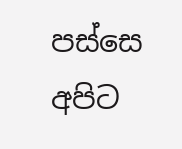පස්සෙ අපිට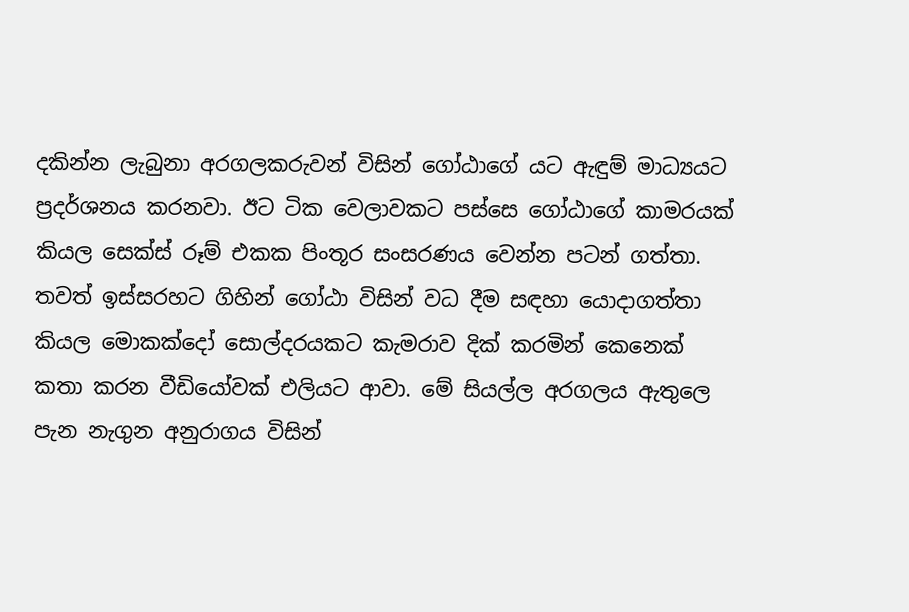දකින්න ලැබුනා අරගලක‍රුවන් විසින් ගෝඨාගේ යට ඇඳුම් මාධ්‍යයට ප්‍රදර්ශනය කරනවා. ඊට ටික වෙලාවකට පස්සෙ ගෝඨාගේ කාමරයක් කියල සෙක්ස් රූම් එකක පිංතූර සංසරණය වෙන්න පටන් ගත්තා. තවත් ඉස්සරහට ගිහින් ගෝඨා විසින් වධ දීම සඳහා යොදාගත්තා කියල මොකක්දෝ සොල්දරයකට කැමරාව දික් කරමින් කෙනෙක් කතා කරන වීඩියෝවක් එලියට ආවා. මේ සියල්ල අරගලය ඇතුලෙ පැන නැගුන අනු‍රාගය විසින්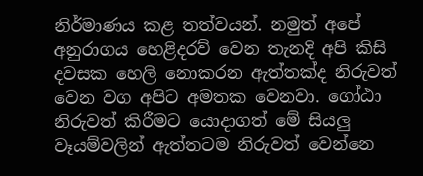නිර්මාණය කළ තත්වයන්. නමුත් අපේ අනුරාගය හෙළිදරව් වෙන තැනදි අ‍පි කිසි දවසක හෙලි නොකරන ඇත්තක්ද නිරුවත් වෙන වග අපිට අමතක වෙනවා. ගෝඨා නිරුවත් කිරීමට යොදාගත් මේ සියලු වෑයම්වලින් ඇත්තටම නිරුවත් වෙන්නෙ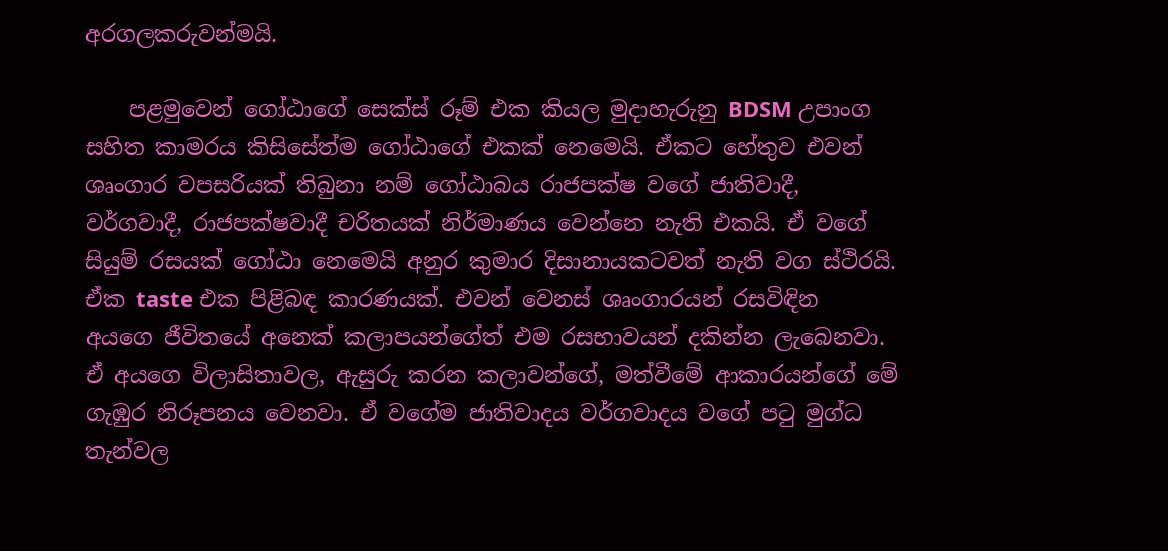අරගලකරුවන්මයි.

    පළමුවෙන් ගෝඨාගේ සෙක්ස් රූම් එක කියල මුදාහැරුනු BDSM උපාංග සහිත කාමරය කිසිසේත්ම ගෝඨාගේ එකක් නෙමෙයි. ඒකට හේතුව එවන් ශෘංගාර වපසරියක් තිබුනා නම් ගෝඨාබය රාජපක්ෂ වගේ ජාතිවාදී, වර්ගවාදී, රාජපක්ෂවාදී චරිතයක් නිර්මාණය වෙන්නෙ නැති එකයි. ඒ වගේ සියුම් රසයක් ගෝඨා නෙමෙයි අනුර කුමාර දිසානායකටවත් නැති වග ස්ථිරයි. ඒක taste එක පිළිබඳ කාරණයක්. එවන් වෙනස් ශෘංගාරයන් රසවිඳින අයගෙ ජීවිතයේ අනෙක් කලාපයන්ගේත් එම රසභාවයන් දකින්න ලැබෙනවා. ඒ අයගෙ විලාසිතාවල, ඇසුරු කරන කලාවන්ගේ, මත්වීමේ ආකාරයන්ගේ මේ ගැඹුර නිරූපනය වෙනවා. ඒ වගේම ජාතිවාදය වර්ගවාදය වගේ පටු මුග්ධ තැන්වල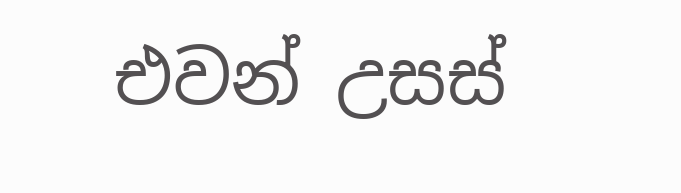එවන් උසස්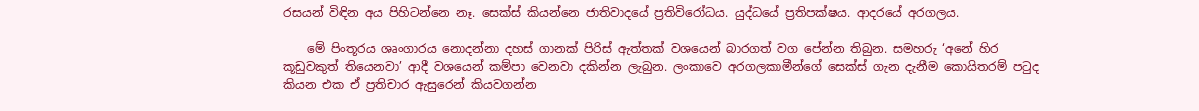රසයන් විඳින අය පිහිටන්නෙ නෑ. සෙක්ස් කියන්නෙ ජාතිවාදයේ ප්‍රතිවිරෝධය. යුද්ධයේ ප්‍රතිපක්ෂය. ආදරයේ අරගලය.

    මේ පිංතූරය ශෘංගාරය නොදන්නා දහස් ගානක් පිරිස් ඇත්තක් වශයෙන් බාරගත් වග පේන්න තිබුන. සමහරු ‘අනේ හිර කූඩුවකුත් තියෙනවා’ ආදී වශයෙන් කම්පා වෙනවා දකින්න ලැබුන. ලංකාවෙ අරගලකාමීන්ගේ සෙක්ස් ගැන දැනීම කොයිතරම් පටුද කියන එක ඒ ප්‍රතිචාර ඇසුරෙන් කියවගන්න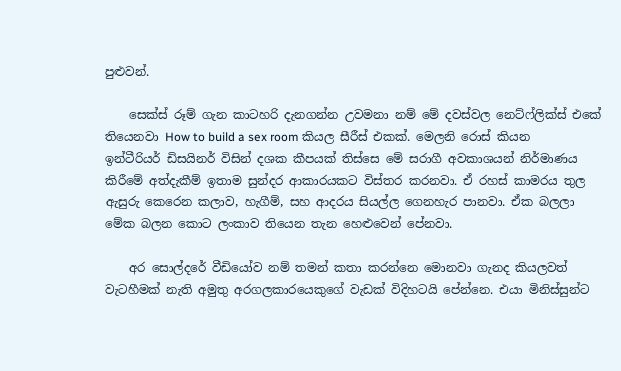පුළුවන්.

    සෙක්ස් රූම් ගැන කාටහරි දැනගන්න උවමනා නම් මේ දවස්වල නෙට්ෆ්ලික්ස් එකේ තියෙනවා How to build a sex room කියල සීරීස් එකක්. මෙලනි රොස් කියන ඉන්ටීරියර් ඩිසයිනර් විසින් දශක කීපයක් තිස්සෙ මේ සරාගී අවකාශයන් නිර්මාණය කිරීමේ අත්දැකීම් ඉතාම සුන්දර ආකාරයකට විස්තර කරනවා. ඒ රහස් කාමරය තුල ඇසුරු කෙරෙන කලාව, හැගීම්, සහ ආදරය සියල්ල ගෙනහැර පානවා. ඒක බලලා මේක බලන කොට ලංකාව තියෙන තැන හෙළුවෙන් පේනවා.

    අර සොල්දරේ වීඩියෝව නම් තමන් කතා කරන්නෙ මොනවා ගැනද කියලවත් වැටහීමක් නැති අමුතු අරගලකාරයෙකුගේ වැඩක් විදිහටයි පේන්නෙ. එයා මිනිස්සුන්ට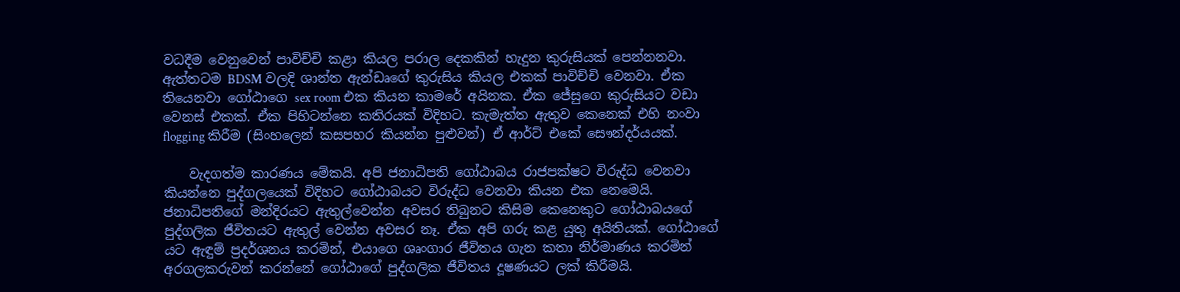වධදීම වෙනුවෙන් පාවිච්චි කළා කියල පරාල දෙකකින් හැදුන කුරුසියක් පෙන්නනවා. ඇත්තටම BDSM වලදි ශාන්ත ඇන්ඩෘගේ කුරුසිය කියල එකක් පාවිච්චි වෙනවා. ඒක තියෙනවා ගෝඨාගෙ sex room එක කියන කාමරේ අයිනක. ඒක ජේසුගෙ කුරුසියට වඩා වෙනස් එකක්. ඒක පිහිටන්නෙ කතිරයක් විදිහට. කැමැත්ත ඇතුව කෙනෙක් එහි නංවා flogging කිරීම (සිංහලෙන් කසපහර කියන්න පුළුවන්) ඒ ආර්ට් එකේ සෞන්දර්යයක්.

    වැදගත්ම කාරණය මේකයි. අපි ජනාධිපති ගෝඨාබය රාජපක්ෂට විරුද්ධ වෙනවා කියන්නෙ පුද්ගලයෙක් විදිහට ගෝඨාබයට විරුද්ධ වෙනවා කියන එක නෙමෙයි. ජනාධිපතිගේ මන්දිරයට ඇතුල්වෙන්න අවසර තිබුනට කිසිම කෙනෙකුට ගෝඨාබයගේ පුද්ගලික ජීවිතයට ඇතුල් වෙන්න අවසර නෑ. ඒක අපි ගරු කළ යුතු අයිතියක්. ගෝඨාගේ යට ඇඳුම් ප්‍රදර්ශනය කරමින්, එයාගෙ ශෘංගාර ජීවිතය ගැන කතා නිර්මාණය කරමින් අරගලකරුවන් කරන්නේ ගෝඨාගේ පුද්ගලික ජීවිතය දූෂණයට ලක් කිරීමයි.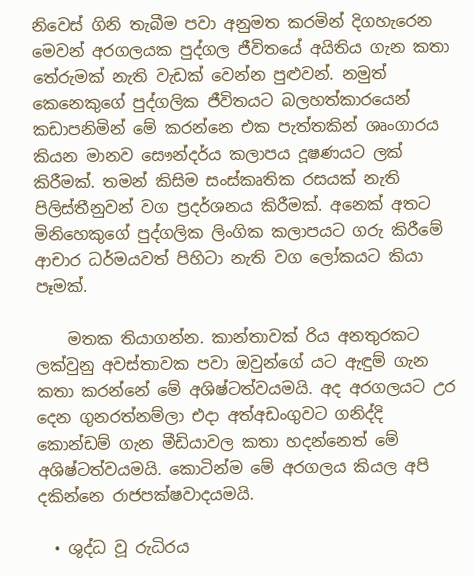නිවෙස් ගිනි තැබීම පවා අනුමත කරමින් දිගහැරෙන මෙවන් අරගලයක පුද්ගල ජීවිතයේ අයිතිය ගැන කතා තේරුමක් නැති වැඩක් වෙන්න පුළුවන්. නමුත් කෙනෙකුගේ පුද්ගලික ජීවිතයට බලහත්කාරයෙන් කඩාපනිමින් මේ කරන්නෙ එක පැත්තකින් ශෘංගාරය කියන මානව සෞන්දර්ය කලාපය දූෂණයට ලක් කිරීමක්. තමන් කිසිම සංස්කෘතික රසයක් නැති පිලිස්තීනුවන් වග ප්‍රදර්ශනය කිරීමක්. අනෙක් අතට මිනිහෙකුගේ පුද්ගලික ලිංගික කලාපයට ගරු කිරීමේ ආචාර ධර්මයවත් පිහිටා නැති වග ලෝකයට කියා පෑමක්.

    මතක තියාගන්න. කාන්තාවක් රිය අනතුරකට ලක්වුනු අවස්තාවක පවා ඔවුන්ගේ යට ඇඳුම් ගැන කතා කරන්නේ මේ අශිෂ්ටත්වයමයි. අද අරගලයට උර දෙන ගුනරත්නම්ලා එදා අත්අඩංගුවට ගනිද්දි කොන්ඩම් ගැන මීඩියාවල කතා හදන්නෙත් මේ අශිෂ්ටත්වයමයි. කොටින්ම මේ අරගලය කියල අපි දකින්නෙ රාජපක්ෂවාදයමයි.

  • ශුද්ධ වූ රුධිරය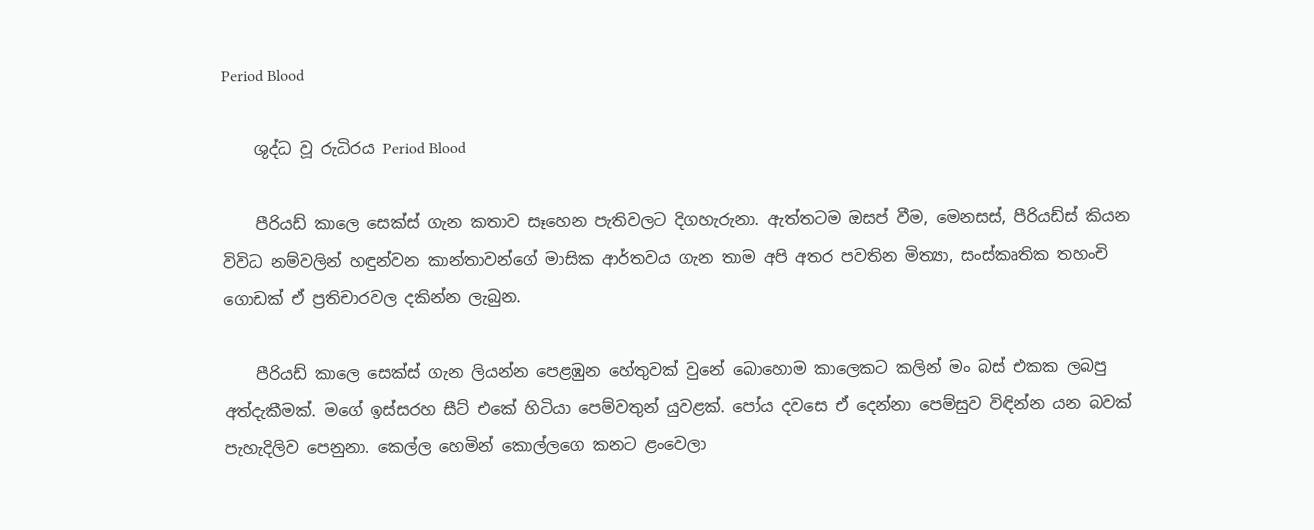Period Blood

    ශුද්ධ වූ රුධිරය Period Blood

    පීරියඩ් කාලෙ සෙක්ස් ගැන කතාව සෑහෙන පැතිවලට දිගහැරුනා. ඇත්තටම ඔසප් වීම, මෙනසස්, පීරියඩ්ස් කියන විවිධ නම්වලින් හඳුන්වන කාන්තාවන්ගේ මාසික ආර්තවය ගැන තාම අපි අතර පවතින මිත්‍යා, සංස්කෘතික තහංචි ගොඩක් ඒ ප්‍රතිචාරවල දකින්න ලැබුන.

    පීරියඩ් කාලෙ සෙක්ස් ගැන ලියන්න පෙළඹුන හේතුවක් වුනේ බොහොම කාලෙකට කලින් මං බස් එකක ලබපු අත්දැකීමක්. මගේ ඉස්සරහ සීට් එකේ හිටියා පෙම්වතුන් යුවළක්. පෝය දවසෙ ඒ දෙන්නා පෙම්සුව විඳින්න යන බවක් පැහැදිලිව පෙනුනා. කෙල්ල හෙමින් කොල්ලගෙ කනට ළංවෙලා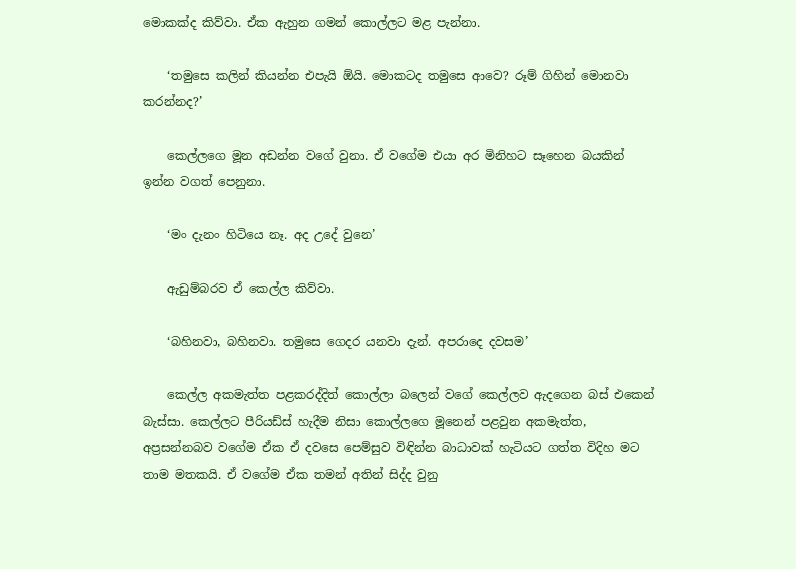මොකක්ද කිව්වා. ඒක ඇහුන ගමන් කොල්ලට මළ පැන්නා.

    ‘තමුසෙ කලින් කියන්න එපැයි ඕයි. මොකටද තමුසෙ ආවෙ? රූම් ගිහින් මොනවා කරන්නද?’

    කෙල්ලගෙ මූන අඩන්න වගේ වුනා. ඒ වගේම එයා අර මිනිහට සෑහෙන බයකින් ඉන්න වගත් පෙනුනා.

    ‘මං දැනං හිටියෙ නෑ. අද උදේ වුනෙ’

    ඇඩුම්බරව ඒ කෙල්ල කිව්වා.

    ‘බහිනවා, බහිනවා. තමුසෙ ගෙදර යනවා දැන්. අපරාදෙ දවසම’

    කෙල්ල අකමැත්ත පළකරද්දිත් කොල්ලා බලෙන් වගේ කෙල්ලව ඇදගෙන බස් එකෙන් බැස්සා. කෙල්ලට පීරියඩ්ස් හැදීම නිසා කොල්ලගෙ මූනෙන් පළවුන අකමැත්ත, අප්‍රසන්නබව වගේම ඒක ඒ දවසෙ පෙම්සුව විඳින්න බාධාවක් හැටියට ගත්ත විදිහ මට තාම මතකයි. ඒ වගේම ඒක තමන් අතින් සිද්ද වුනු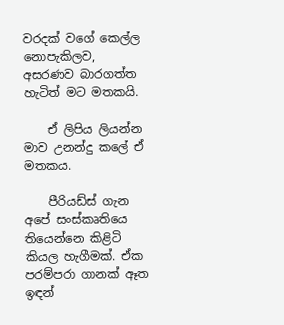වරදක් වගේ කෙල්ල නොපැකිලව, අසරණව බාරගත්ත හැටිත් මට මතකයි.

    ඒ ලිපිය ලියන්න මාව උනන්දු කලේ ඒ මතකය.

    පීරියඩ්ස් ගැන අපේ සංස්කෘතියෙ තියෙන්නෙ කිළිටි කියල හැගීමක්. ඒක පරම්පරා ගානක් ඈත ඉඳන්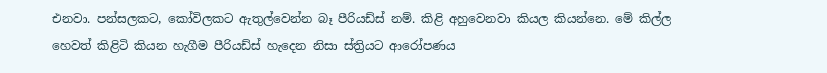එනවා. පන්සලකට, කෝවිලකට ඇතුල්වෙන්න බෑ පීරියඩ්ස් නම්. කිළි අහුවෙනවා කියල කියන්නෙ. මේ කිල්ල හෙවත් කිළිටි කියන හැගීම පීරියඩ්ස් හැදෙන නිසා ස්ත්‍රියට ආරෝපණය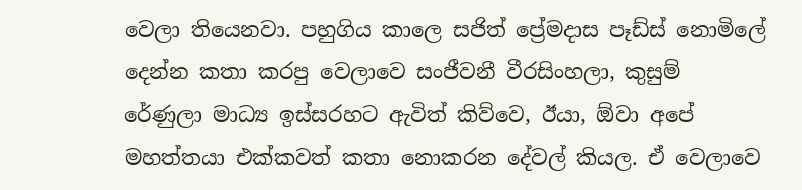වෙලා තියෙනවා. පහුගිය කාලෙ සජිත් ප්‍රේමදාස පෑඩ්ස් නොමිලේ දෙන්න කතා කරපු වෙලාවෙ සංජීවනී වීරසිංහලා, කුසුම් රේණුලා මාධ්‍ය ඉස්සරහට ඇවිත් කිව්වෙ, ඊයා, ඕවා අපේ මහත්තයා එක්කවත් කතා නොකරන දේවල් කියල. ඒ වෙලාවෙ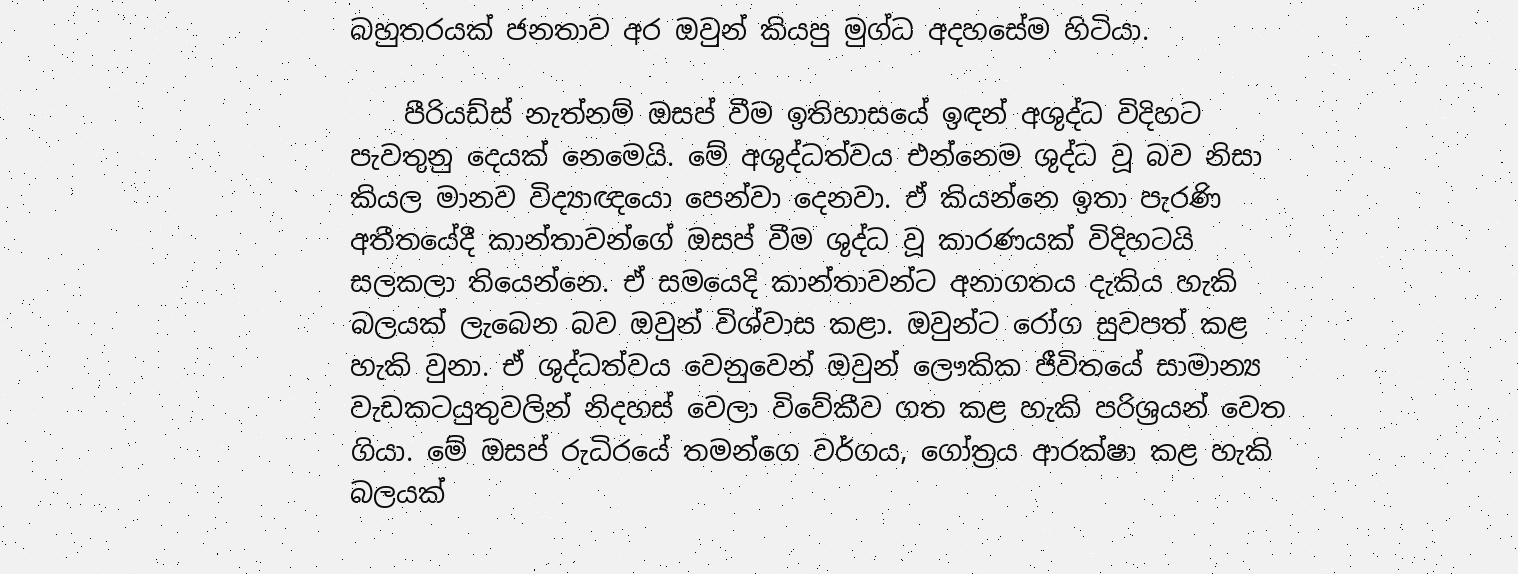බහුතරයක් ජනතාව අර ඔවුන් කියපු මුග්ධ අදහසේම හිටියා.

    පීරියඩ්ස් නැත්නම් ඔසප් වීම ඉතිහාසයේ ඉඳන් අශුද්ධ විදිහට පැවතුනු දෙයක් නෙමෙයි. මේ අශුද්ධත්වය එන්නෙම ශුද්ධ වූ බව නිසා කියල මානව විද්‍යාඥයො පෙන්වා දෙනවා. ඒ කියන්නෙ ඉතා පැරණි අතීතයේදී කාන්තාවන්ගේ ඔසප් වීම ශුද්ධ වූ කාරණයක් විදිහටයි සලකලා තියෙන්නෙ. ඒ සමයෙදි කාන්තාවන්ට අනාගතය දැකිය හැකි බලයක් ලැබෙන බව ඔවුන් විශ්වාස කළා. ඔවුන්ට රෝග සුවපත් කළ හැකි වුනා. ඒ ශුද්ධත්වය වෙනුවෙන් ඔවුන් ලෞකික ජීවිතයේ සාමාන්‍ය වැඩකටයුතුවලින් නිදහස් වෙලා විවේකීව ගත කළ හැකි පරිශ්‍රයන් වෙත ගියා. මේ ඔසප් රුධිරයේ තමන්ගෙ වර්ගය, ගෝත්‍රය ආරක්ෂා කළ හැකි බලයක්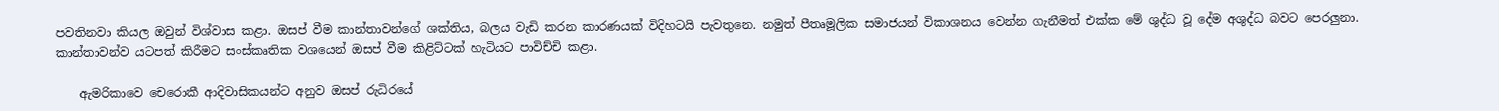පවතිනවා කියල ඔවුන් විශ්වාස කළා. ඔසප් වීම කාන්තාවන්ගේ ශක්තිය, බලය වැඩි කරන කාරණයක් විදිහටයි පැවතුනෙ. නමුත් පීතෘමූලික සමාජයන් විකාශනය වෙන්න ගැනීමත් එක්ක මේ ශුද්ධ වූ දේම අශුද්ධ බවට පෙරලුනා. කාන්තාවන්ව යටපත් කිරීමට සංස්කෘතික වශයෙන් ඔසප් වීම කිළිට්ටක් හැටියට පාවිච්චි කළා.

    ඇමරිකාවෙ චෙරොකී ආදිවාසිකයන්ට අනුව ඔසප් රුධිරයේ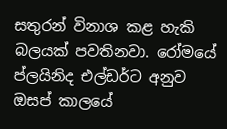සතුරන් විනාශ කළ හැකි බලයක් පවතිනවා. රෝමයේ ප්ලයිනිද එල්ඩර්ට අනුව ඔසප් කාලයේ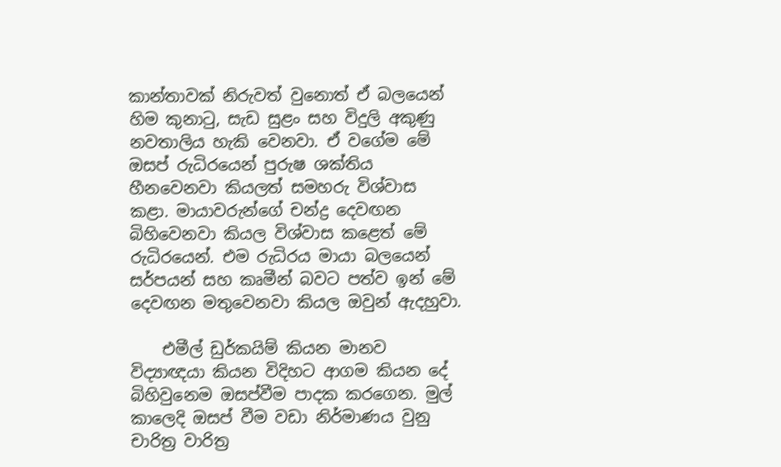කාන්තාවක් නිරුවත් වුනොත් ඒ බලයෙන් හිම කුනාටු, සැඩ සුළං සහ විදුලි අකුණු නවතාලිය හැකි වෙනවා. ඒ වගේම මේ ඔසප් රුධිරයෙන් පුරුෂ ශක්තිය හීනවෙනවා කියලත් සමහරු විශ්වාස කළා. මායාවරුන්ගේ චන්ද්‍ර දෙවඟන බිහිවෙනවා කියල විශ්වාස කළෙත් මේ රුධිරයෙන්. එම රුධිරය මායා බලයෙන් සර්පයන් සහ කෘමීන් බවට පත්ව ඉන් මේ දෙවඟන මතුවෙනවා කියල ඔවුන් ඇදහුවා.

    එමීල් ඩුර්කයිම් කියන මානව විද්‍යාඥයා කියන විදිහට ආගම කියන දේ බිහිවුනෙම ඔසප්වීම පාදක කරගෙන. මුල් කාලෙදි ඔසප් වීම වඩා නිර්මාණය වුනු චාරිත්‍ර වාරිත්‍ර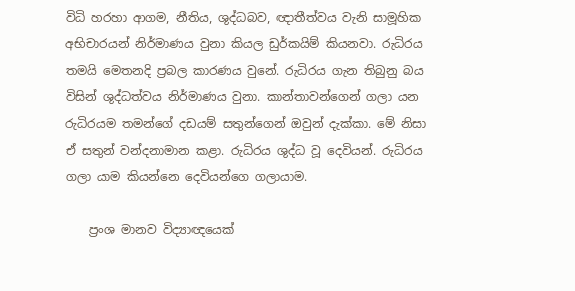විධි හරහා ආගම, නීතිය, ශුද්ධබව, ඥාතීත්වය වැනි සාමූහික අභිචාරයන් නිර්මාණය වුනා කියල ඩුර්කයිම් කියනවා. රුධිරය තමයි මෙතනදි ප්‍රබල කාරණය වුනේ. රුධිරය ගැන තිබුනු බය විසින් ශුද්ධත්වය නිර්මාණය වුනා. කාන්තාවන්ගෙන් ගලා යන රුධිරයම තමන්ගේ දඩයම් සතුන්ගෙන් ඔවුන් දැක්කා. මේ නිසා ඒ සතුන් වන්දනාමාන කළා. රුධිරය ශුද්ධ වූ දෙවියන්. රුධිරය ගලා යාම කියන්නෙ දෙවියන්ගෙ ගලායාම.

    ප්‍රංශ මානව විද්‍යාඥයෙක්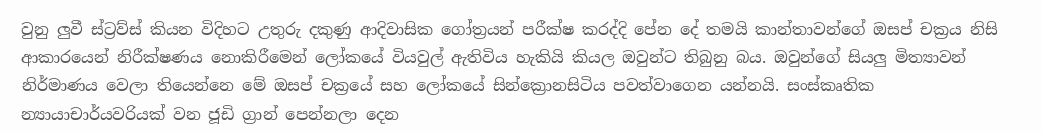වුනු ලුවී ස්ට්‍රව්ස් කියන විදිහට උතුරු දකුණු ආදිවාසික ගෝත්‍රයන් පරීක්ෂ කරද්දි පේන දේ තමයි කාන්තාවන්ගේ ඔසප් චක්‍රය නිසි ආකාරයෙන් නිරීක්ෂණය නොකිරීමෙන් ලෝකයේ වියවුල් ඇතිවිය හැකියි කියල ඔවුන්ට තිබුනු බය. ඔවුන්ගේ සියලු මිත්‍යාවන් නිර්මාණය වෙලා තියෙන්නෙ ‍මේ ඔසප් චක්‍රයේ සහ ලෝකයේ සින්ක්‍රොනසිටිය පවත්වාගෙන යන්නයි. සංස්කෘතික න්‍යායාචාර්යවරියක් වන ජූඩි ග්‍රාන් ‍පෙන්නලා දෙන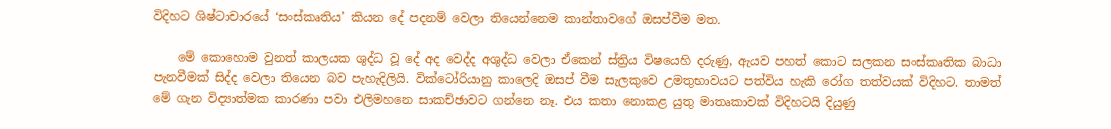විදිහට ශිෂ්ටාචාරයේ ‘සංස්කෘතිය’ කියන දේ පදනම් වෙලා තියෙන්නෙම කාන්තාවගේ ඔසප්වීම මත.

    මේ කොහොම වුනත් කාලයක ශුද්ධ වූ දේ අද වෙද්ද අශුද්ධ වෙලා ඒකෙන් ස්ත්‍රිය විෂයෙහි දරුණු, ඇයව පහත් කොට සලකන සංස්කෘතික බාධා පැනවීමක් සිද්ද වෙලා තියෙන බව පැහැදිලියි. වික්ටෝරියානු කාලෙදි ඔසප් වීම සැලකුවෙ උමතුභාවයට පත්විය හැකි රෝග තත්වයක් විදිහට. තාමත් මේ ගැන විද්‍යාත්මක කාරණා පවා එලිමහනෙ සාකච්ඡාවට ගන්නෙ නෑ. එය කතා නොකළ යුතු මාතෘකාවක් විදිහටයි දියුණු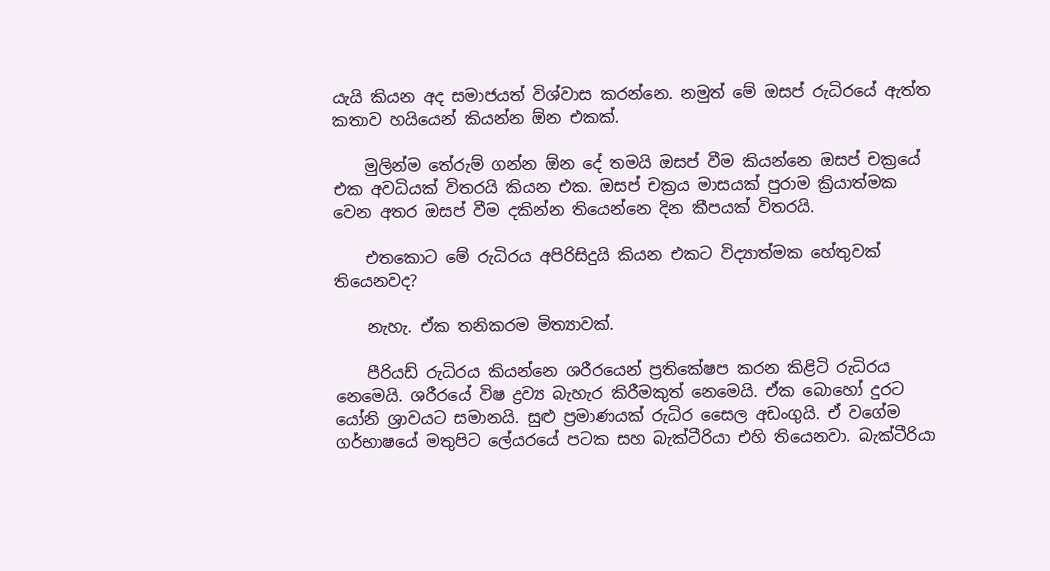යැයි කියන අද සමාජයත් විශ්වාස කරන්නෙ. නමුත් මේ ඔසප් රුධිරයේ ඇත්ත කතාව හයියෙන් කියන්න ඕන එකක්.

    මුලින්ම තේරුම් ගන්න ඕන දේ තමයි ඔසප් වීම කියන්නෙ ඔසප් චක්‍රයේ එක අවධියක් විතරයි කියන එක. ඔසප් චක්‍රය මාසයක් පුරාම ක්‍රියාත්මක වෙන අතර ඔසප් වීම දකින්න තියෙන්නෙ දින කීපයක් විතරයි.

    එතකොට මේ රුධිරය අපිරිසිදුයි කියන එකට විද්‍යාත්මක හේතුවක් ති‍යෙනවද?

    නැහැ. ඒක තනිකරම මිත්‍යාවක්.

    පීරියඩ් රුධිරය කියන්නෙ ශරීරයෙන් ප්‍රතිකේෂප කරන කිළිටි රුධිරය නෙමෙයි. ශරීරයේ විෂ ද්‍රව්‍ය බැහැර කිරීමකුත් නෙමෙයි. ඒක බොහෝ දුරට යෝනි ශ්‍රාවයට සමානයි. සුළු ප්‍රමාණයක් රුධිර සෛල ‍අඩංගුයි. ඒ වගේම ගර්භාෂයේ මතුපිට ලේයරයේ පටක සහ බැක්ටීරියා එහි තියෙනවා. බැක්ටීරියා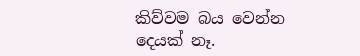කිව්වම බය වෙන්න දෙයක් නෑ.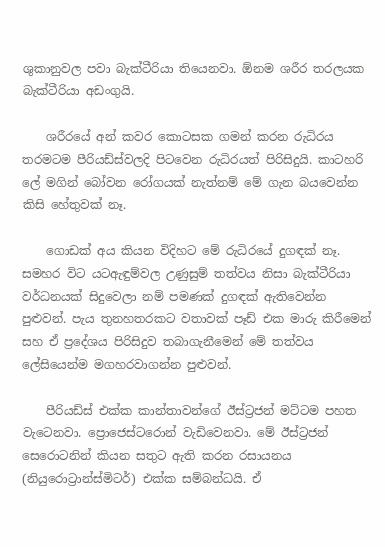ශුකානුවල පවා බැක්ටීරියා තියෙනවා. ඕනම ශරීර තරලයක බැක්ටීරියා අඩංගුයි.

    ශරීරයේ අන් කවර කොටසක ගමන් කරන රුධිරය තරමටම පීරියඩ්ස්වලදි පිටවෙන රුධිරයත් පිරිසිදුයි. කාටහරි ලේ මගින් බෝවන රෝගයක් නැත්නම් මේ ගැන බයවෙන්න කිසි හේතුවක් නෑ.

    ගොඩක් අය කියන විදිහට මේ රුධිරයේ දුගඳක් නෑ. සමහර විට යටඇඳුම්වල උණුසුම් තත්වය නිසා බැක්ටීරියා වර්ධනයක් සිදුවෙලා නම් පමණක් දුගඳක් ඇතිවෙන්න පුළුවන්. පැය තුනහතරකට වතාවක් පෑඩ් එක මාරු කිරීමෙන් සහ ඒ ප්‍රදේශය පිරිසිදුව තබාගැනීමෙන් මේ තත්වය ලේසියෙන්ම මගහරවාගන්න පුළුවන්.

    පීරියඩ්ස් එක්ක කාන්තාවන්ගේ ඊස්ට්‍රජන් මට්ටම පහත වැටෙනවා. ප්‍රො‍ජෙස්ටරොන් වැඩිවෙනවා. මේ ඊස්ට්‍රජන් සෙරොටනින් කියන සතුට ඇති කරන රසායනය (නියුරොට්‍රාන්ස්මිටර්) එක්ක සම්බන්ධයි. ඒ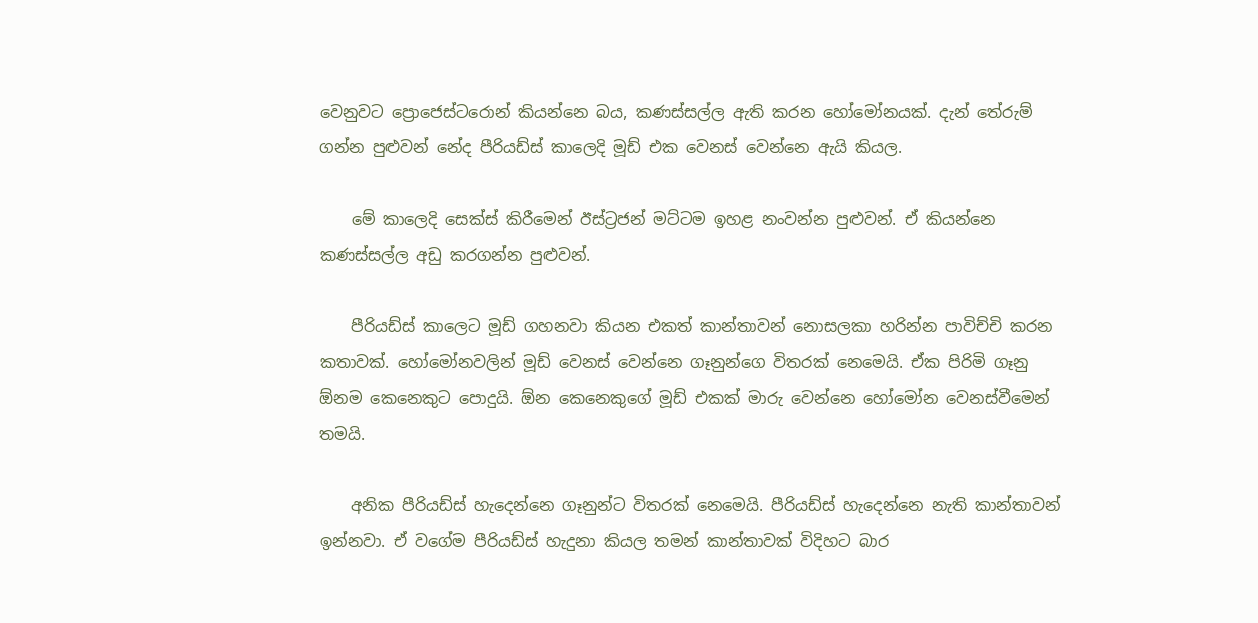වෙනුවට ප්‍රොජෙස්ටරොන් කියන්නෙ බය, කණස්සල්ල ඇති කරන හෝමෝනයක්. දැන් තේරුම් ගන්න පුළුවන් නේද පීරියඩ්ස් කාලෙදි මූඩ් එක වෙනස් වෙන්නෙ ඇයි කියල.

    මේ කාලෙදි සෙක්ස් කිරීමෙන් ඊස්ට්‍රජන් මට්ටම ඉහළ නංවන්න පුළුවන්. ඒ කියන්නෙ කණස්සල්ල අඩු කරගන්න පුළුවන්.

    පීරියඩ්ස් කාලෙට මූඩ් ගහනවා කියන එකත් කාන්තාවන් නොසලකා හරින්න පාවිච්චි කරන කතාවක්. හෝමෝනවලින් මූඩ් වෙනස් වෙන්නෙ ගෑනුන්ගෙ විතරක් නෙමෙයි. ඒක පිරිමි ගෑනු ඕනම කෙනෙකුට පොදුයි. ඕන කෙනෙකුගේ මූඩ් එකක් මාරු වෙන්නෙ හෝමෝන වෙනස්වීමෙන් තමයි.

    අනික පීරියඩ්ස් හැදෙන්නෙ ගෑනුන්ට විතරක් නෙමෙයි. පීරියඩ්ස් හැදෙන්නෙ නැති කාන්තාවන් ඉන්නවා. ඒ වගේම පීරියඩ්ස් හැදුනා කියල තමන් කාන්තාවක් විදිහට බාර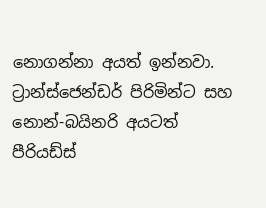නොගන්නා අයත් ඉන්නවා. ට්‍රාන්ස්ජෙන්ඩර් පිරිමින්ට සහ නොන්-බයිනරි අයටත් පීරියඩ්ස්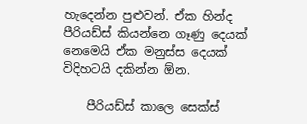හැදෙන්න පුළුවන්. ඒක හින්ද පීරියඩ්ස් කියන්නෙ ගෑණු දෙයක් නෙමෙයි ඒක මනුස්ස දෙයක් විදිහටයි දකින්න ඕන.

    පීරියඩ්ස් කාලෙ සෙක්ස්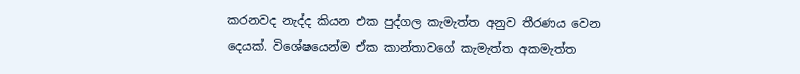කරනවද නැද්ද කියන එක පුද්ගල කැමැත්ත අනුව තීරණය වෙන දෙයක්. විශේෂයෙන්ම ඒක කාන්තාවගේ කැමැත්ත අකමැත්ත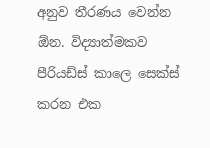අනුව තීරණය වෙන්න ඕන. විද්‍යාත්මකව පීරියඩ්ස් කාලෙ සෙක්ස් කරන එක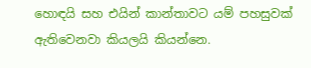හොඳයි සහ එයින් කාන්තාවට යම් පහසුවක් ඇතිවෙනවා කියලයි කියන්නෙ.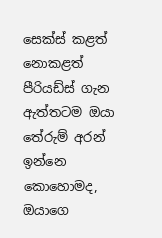සෙක්ස් කළත් නොකළත් පීරියඩ්ස් ගැන ඇත්තටම ඔයා තේරුම් අරන් ඉන්නෙ කොහොමද, ඔයාගෙ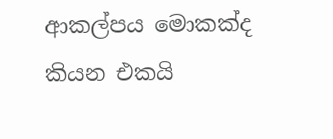ආකල්පය මොකක්ද කියන එකයි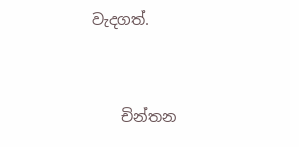වැදගත්.


    චින්තන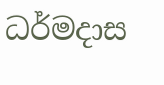ධර්මදාස